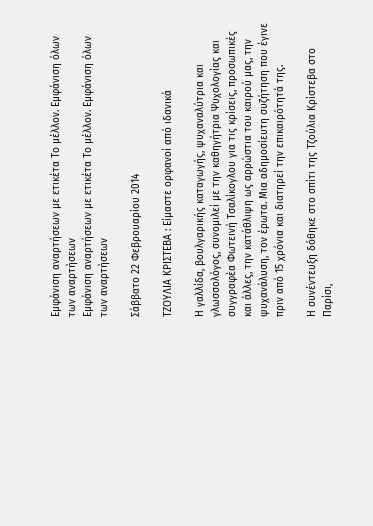Εμφάνιση αναρτήσεων με ετικέτα Το μέλλον. Εμφάνιση όλων των αναρτήσεων
Εμφάνιση αναρτήσεων με ετικέτα Το μέλλον. Εμφάνιση όλων των αναρτήσεων

Σάββατο 22 Φεβρουαρίου 2014

ΤΖΟΥΛΙΑ ΚΡΙΣΤΕΒΑ : Είμαστε ορφανοί από ιδανικά

Η γαλλίδα, βουλγαρικής καταγωγής, ψυχαναλύτρια και γλωσσολόγος, συνομιλεί με την καθηγήτρια Ψυχολογίας και συγγραφέα Φωτεινή Τσαλίκογλου για τις κρίσεις, προσωπικές και άλλες, την κατάθλιψη ως αρρώστια του καιρού μας, την ψυχανάλυση, τον έρωτα. Μια αδημοσίευτη συζήτηση που έγινε πριν από 15 χρόνια και διατηρεί την επικαιρότητά της.

Η συνέντευξη δόθηκε στο σπίτι της Τζούλια Κρίστεβα στο Παρίσι,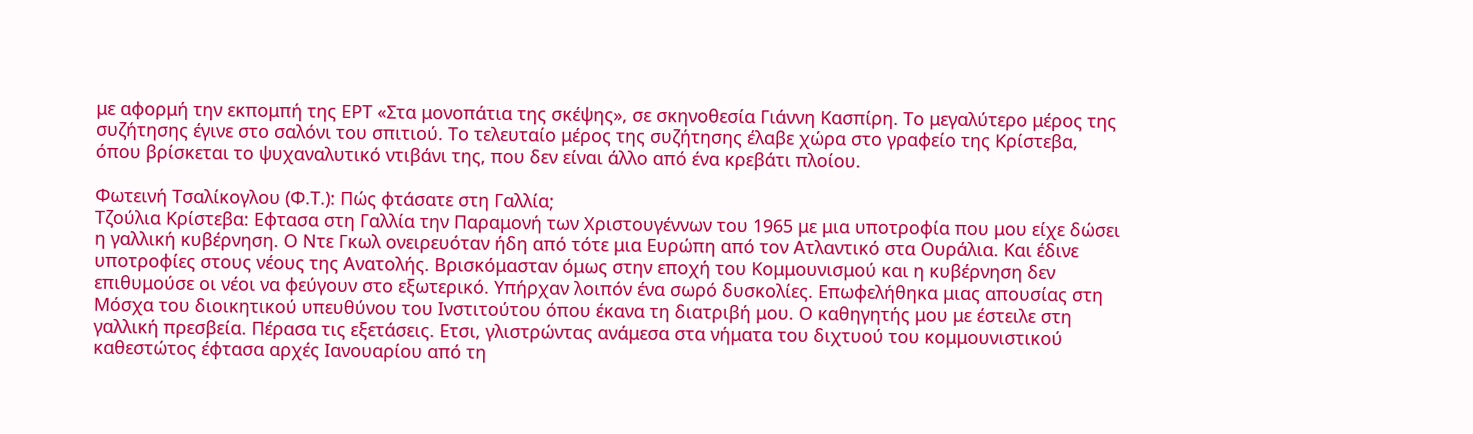με αφορμή την εκπομπή της ΕΡΤ «Στα μονοπάτια της σκέψης», σε σκηνοθεσία Γιάννη Κασπίρη. Το μεγαλύτερο μέρος της συζήτησης έγινε στο σαλόνι του σπιτιού. Το τελευταίο μέρος της συζήτησης έλαβε χώρα στο γραφείο της Κρίστεβα, όπου βρίσκεται το ψυχαναλυτικό ντιβάνι της, που δεν είναι άλλο από ένα κρεβάτι πλοίου.

Φωτεινή Τσαλίκογλου (Φ.Τ.): Πώς φτάσατε στη Γαλλία;
Τζούλια Κρίστεβα: Εφτασα στη Γαλλία την Παραμονή των Χριστουγέννων του 1965 με μια υποτροφία που μου είχε δώσει η γαλλική κυβέρνηση. Ο Ντε Γκωλ ονειρευόταν ήδη από τότε μια Ευρώπη από τον Ατλαντικό στα Ουράλια. Και έδινε υποτροφίες στους νέους της Ανατολής. Βρισκόμασταν όμως στην εποχή του Κομμουνισμού και η κυβέρνηση δεν επιθυμούσε οι νέοι να φεύγουν στο εξωτερικό. Υπήρχαν λοιπόν ένα σωρό δυσκολίες. Επωφελήθηκα μιας απουσίας στη Μόσχα του διοικητικού υπευθύνου του Ινστιτούτου όπου έκανα τη διατριβή μου. Ο καθηγητής μου με έστειλε στη γαλλική πρεσβεία. Πέρασα τις εξετάσεις. Ετσι, γλιστρώντας ανάμεσα στα νήματα του διχτυού του κομμουνιστικού καθεστώτος έφτασα αρχές Ιανουαρίου από τη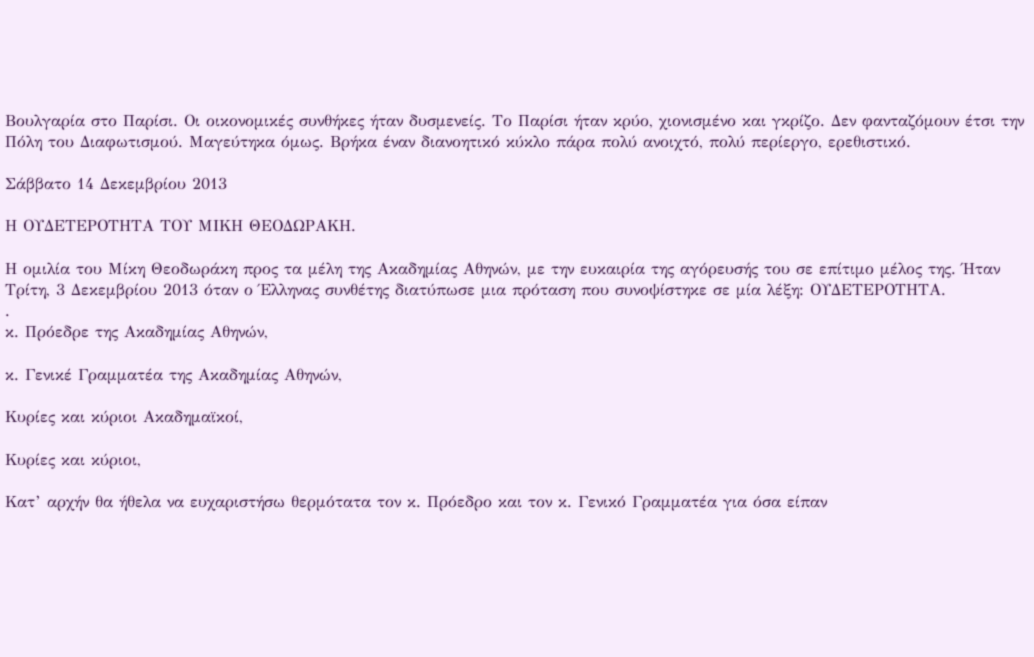Βουλγαρία στο Παρίσι. Οι οικονομικές συνθήκες ήταν δυσμενείς. Το Παρίσι ήταν κρύο, χιονισμένο και γκρίζο. Δεν φανταζόμουν έτσι την Πόλη του Διαφωτισμού. Μαγεύτηκα όμως. Βρήκα έναν διανοητικό κύκλο πάρα πολύ ανοιχτό, πολύ περίεργο, ερεθιστικό.

Σάββατο 14 Δεκεμβρίου 2013

Η ΟΥΔΕΤΕΡΟΤΗΤΑ ΤΟΥ ΜΙΚΗ ΘΕΟΔΩΡΑΚΗ.

Η ομιλία του Μίκη Θεοδωράκη προς τα μέλη της Ακαδημίας Αθηνών, με την ευκαιρία της αγόρευσής του σε επίτιμο μέλος της. Ήταν Τρίτη, 3 Δεκεμβρίου 2013 όταν ο Έλληνας συνθέτης διατύπωσε μια πρόταση που συνοψίστηκε σε μία λέξη: ΟΥΔΕΤΕΡΟΤΗΤΑ.
.
κ. Πρόεδρε της Ακαδημίας Αθηνών,

κ. Γενικέ Γραμματέα της Ακαδημίας Αθηνών,

Κυρίες και κύριοι Ακαδημαϊκοί,

Κυρίες και κύριοι,

Κατ’ αρχήν θα ήθελα να ευχαριστήσω θερμότατα τον κ. Πρόεδρο και τον κ. Γενικό Γραμματέα για όσα είπαν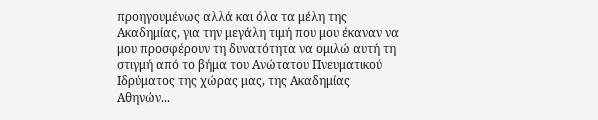προηγουμένως αλλά και όλα τα μέλη της Ακαδημίας, για την μεγάλη τιμή που μου έκαναν να μου προσφέρουν τη δυνατότητα να ομιλώ αυτή τη στιγμή από το βήμα του Ανώτατου Πνευματικού Ιδρύματος της χώρας μας, της Ακαδημίας Αθηνών...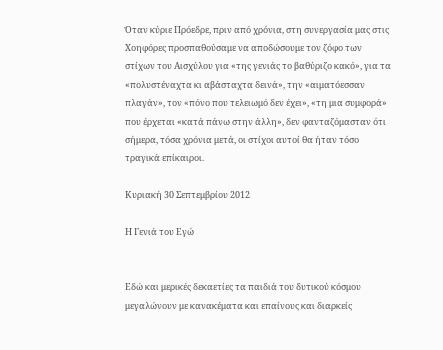Όταν κύριε Πρόεδρε, πριν από χρόνια, στη συνεργασία μας στις Χοηφόρες προσπαθούσαμε να αποδώσουμε τον ζόφο των στίχων του Αισχύλου για «της γενιάς το βαθύριζο κακό», για τα «πολυστέναχτα κι αβάσταχτα δεινά», την «αιματόεσσαν πλαγάν», τον «πόνο που τελειωμό δεν έχει», «τη μια συμφορά» που έρχεται «κατά πάνω στην άλλη», δεν φανταζόμασταν ότι σήμερα, τόσα χρόνια μετά, οι στίχοι αυτοί θα ήταν τόσο τραγικά επίκαιροι.

Κυριακή 30 Σεπτεμβρίου 2012

Η Γενιά του Εγώ


Εδώ και μερικές δεκαετίες τα παιδιά του δυτικού κόσμου μεγαλώνουν με κανακέματα και επαίνους και διαρκείς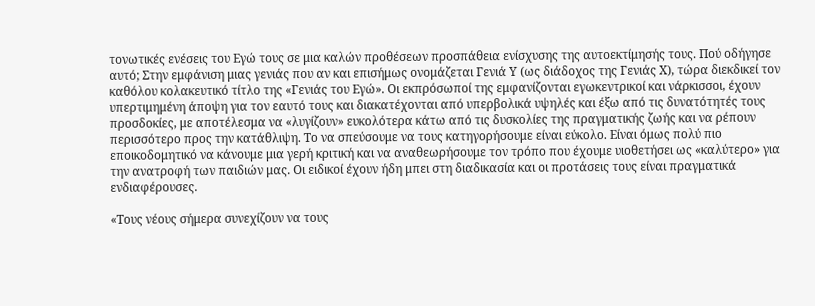τονωτικές ενέσεις του Εγώ τους σε μια καλών προθέσεων προσπάθεια ενίσχυσης της αυτοεκτίμησής τους. Πού οδήγησε αυτό; Στην εμφάνιση μιας γενιάς που αν και επισήμως ονομάζεται Γενιά Υ (ως διάδοχος της Γενιάς Χ), τώρα διεκδικεί τον καθόλου κολακευτικό τίτλο της «Γενιάς του Εγώ». Οι εκπρόσωποί της εμφανίζονται εγωκεντρικοί και νάρκισσοι, έχουν υπερτιμημένη άποψη για τον εαυτό τους και διακατέχονται από υπερβολικά υψηλές και έξω από τις δυνατότητές τους προσδοκίες, με αποτέλεσμα να «λυγίζουν» ευκολότερα κάτω από τις δυσκολίες της πραγματικής ζωής και να ρέπουν περισσότερο προς την κατάθλιψη. Το να σπεύσουμε να τους κατηγορήσουμε είναι εύκολο. Είναι όμως πολύ πιο εποικοδομητικό να κάνουμε μια γερή κριτική και να αναθεωρήσουμε τον τρόπο που έχουμε υιοθετήσει ως «καλύτερο» για την ανατροφή των παιδιών μας. Οι ειδικοί έχουν ήδη μπει στη διαδικασία και οι προτάσεις τους είναι πραγματικά ενδιαφέρουσες.

«Τους νέους σήμερα συνεχίζουν να τους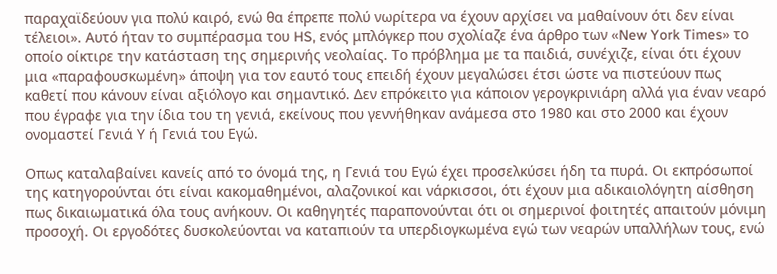παραχαϊδεύουν για πολύ καιρό, ενώ θα έπρεπε πολύ νωρίτερα να έχουν αρχίσει να μαθαίνουν ότι δεν είναι τέλειοι». Αυτό ήταν το συμπέρασμα του HS, ενός μπλόγκερ που σχολίαζε ένα άρθρο των «New York Times» το οποίο οίκτιρε την κατάσταση της σημερινής νεολαίας. Το πρόβλημα με τα παιδιά, συνέχιζε, είναι ότι έχουν μια «παραφουσκωμένη» άποψη για τον εαυτό τους επειδή έχουν μεγαλώσει έτσι ώστε να πιστεύουν πως καθετί που κάνουν είναι αξιόλογο και σημαντικό. Δεν επρόκειτο για κάποιον γερογκρινιάρη αλλά για έναν νεαρό που έγραφε για την ίδια του τη γενιά, εκείνους που γεννήθηκαν ανάμεσα στο 1980 και στο 2000 και έχουν ονομαστεί Γενιά Υ ή Γενιά του Εγώ.

Οπως καταλαβαίνει κανείς από το όνομά της, η Γενιά του Εγώ έχει προσελκύσει ήδη τα πυρά. Οι εκπρόσωποί της κατηγορούνται ότι είναι κακομαθημένοι, αλαζονικοί και νάρκισσοι, ότι έχουν μια αδικαιολόγητη αίσθηση πως δικαιωματικά όλα τους ανήκουν. Οι καθηγητές παραπονούνται ότι οι σημερινοί φοιτητές απαιτούν μόνιμη προσοχή. Οι εργοδότες δυσκολεύονται να καταπιούν τα υπερδιογκωμένα εγώ των νεαρών υπαλλήλων τους, ενώ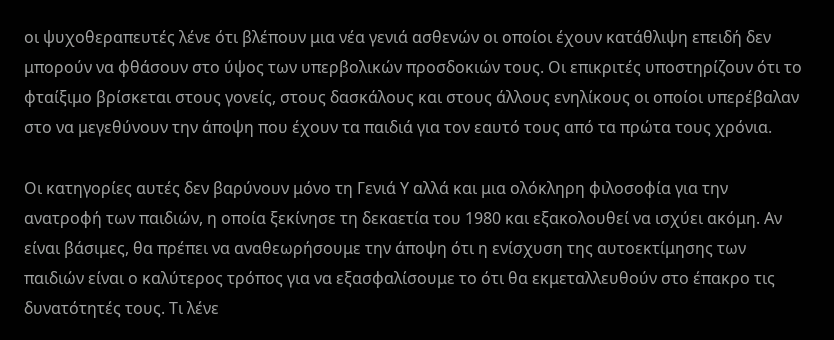οι ψυχοθεραπευτές λένε ότι βλέπουν μια νέα γενιά ασθενών οι οποίοι έχουν κατάθλιψη επειδή δεν μπορούν να φθάσουν στο ύψος των υπερβολικών προσδοκιών τους. Οι επικριτές υποστηρίζουν ότι το φταίξιμο βρίσκεται στους γονείς, στους δασκάλους και στους άλλους ενηλίκους οι οποίοι υπερέβαλαν στο να μεγεθύνουν την άποψη που έχουν τα παιδιά για τον εαυτό τους από τα πρώτα τους χρόνια.

Οι κατηγορίες αυτές δεν βαρύνουν μόνο τη Γενιά Υ αλλά και μια ολόκληρη φιλοσοφία για την ανατροφή των παιδιών, η οποία ξεκίνησε τη δεκαετία του 1980 και εξακολουθεί να ισχύει ακόμη. Αν είναι βάσιμες, θα πρέπει να αναθεωρήσουμε την άποψη ότι η ενίσχυση της αυτοεκτίμησης των παιδιών είναι ο καλύτερος τρόπος για να εξασφαλίσουμε το ότι θα εκμεταλλευθούν στο έπακρο τις δυνατότητές τους. Τι λένε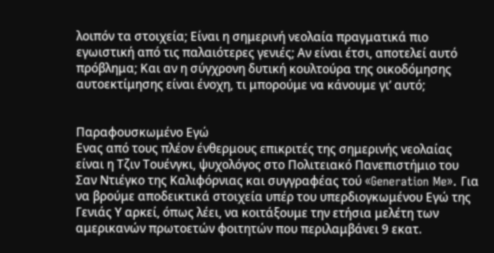λοιπόν τα στοιχεία; Είναι η σημερινή νεολαία πραγματικά πιο εγωιστική από τις παλαιότερες γενιές; Αν είναι έτσι, αποτελεί αυτό πρόβλημα; Και αν η σύγχρονη δυτική κουλτούρα της οικοδόμησης αυτοεκτίμησης είναι ένοχη, τι μπορούμε να κάνουμε γι’ αυτό;


Παραφουσκωμένο Εγώ
Ενας από τους πλέον ένθερμους επικριτές της σημερινής νεολαίας είναι η Τζιν Τουένγκι, ψυχολόγος στο Πολιτειακό Πανεπιστήμιο του Σαν Ντιέγκο της Καλιφόρνιας και συγγραφέας τού «Generation Me». Για να βρούμε αποδεικτικά στοιχεία υπέρ του υπερδιογκωμένου Εγώ της Γενιάς Υ αρκεί, όπως λέει, να κοιτάξουμε την ετήσια μελέτη των αμερικανών πρωτοετών φοιτητών που περιλαμβάνει 9 εκατ.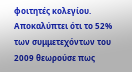φοιτητές κολεγίου. Αποκαλύπτει ότι το 52% των συμμετεχόντων του 2009 θεωρούσε πως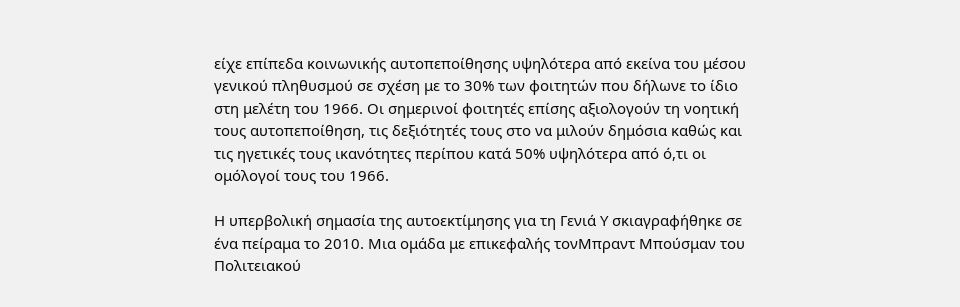είχε επίπεδα κοινωνικής αυτοπεποίθησης υψηλότερα από εκείνα του μέσου γενικού πληθυσμού σε σχέση με το 30% των φοιτητών που δήλωνε το ίδιο στη μελέτη του 1966. Οι σημερινοί φοιτητές επίσης αξιολογούν τη νοητική τους αυτοπεποίθηση, τις δεξιότητές τους στο να μιλούν δημόσια καθώς και τις ηγετικές τους ικανότητες περίπου κατά 50% υψηλότερα από ό,τι οι ομόλογοί τους του 1966.

Η υπερβολική σημασία της αυτοεκτίμησης για τη Γενιά Υ σκιαγραφήθηκε σε ένα πείραμα το 2010. Μια ομάδα με επικεφαλής τονΜπραντ Μπούσμαν του Πολιτειακού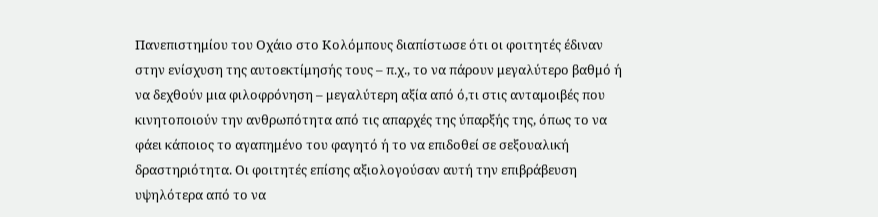Πανεπιστημίου του Οχάιο στο Κολόμπους διαπίστωσε ότι οι φοιτητές έδιναν στην ενίσχυση της αυτοεκτίμησής τους – π.χ., το να πάρουν μεγαλύτερο βαθμό ή να δεχθούν μια φιλοφρόνηση – μεγαλύτερη αξία από ό,τι στις ανταμοιβές που κινητοποιούν την ανθρωπότητα από τις απαρχές της ύπαρξής της, όπως το να φάει κάποιος το αγαπημένο του φαγητό ή το να επιδοθεί σε σεξουαλική δραστηριότητα. Οι φοιτητές επίσης αξιολογούσαν αυτή την επιβράβευση υψηλότερα από το να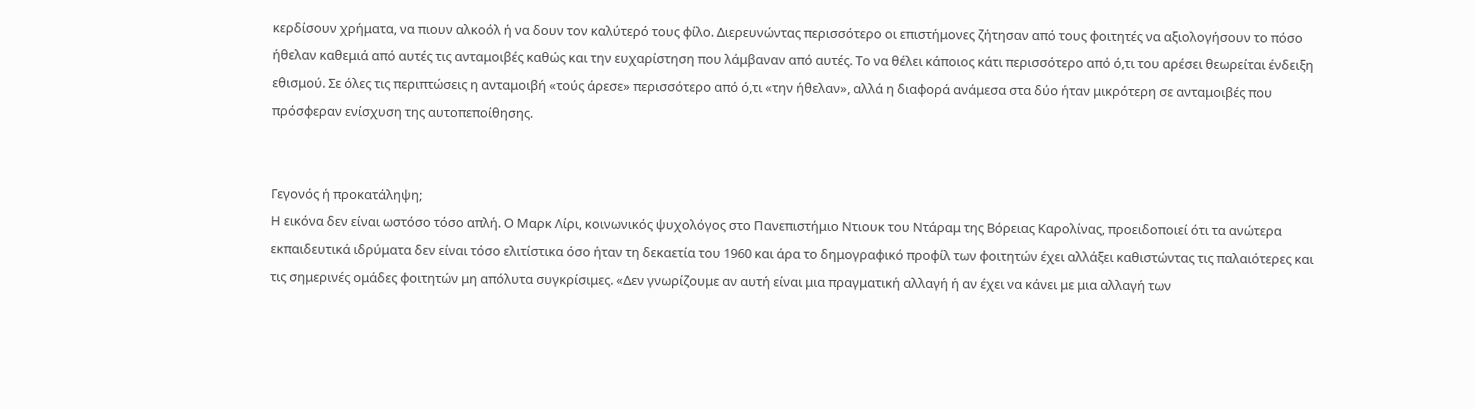κερδίσουν χρήματα, να πιουν αλκοόλ ή να δουν τον καλύτερό τους φίλο. Διερευνώντας περισσότερο οι επιστήμονες ζήτησαν από τους φοιτητές να αξιολογήσουν το πόσο ήθελαν καθεμιά από αυτές τις ανταμοιβές καθώς και την ευχαρίστηση που λάμβαναν από αυτές. Το να θέλει κάποιος κάτι περισσότερο από ό,τι του αρέσει θεωρείται ένδειξη εθισμού. Σε όλες τις περιπτώσεις η ανταμοιβή «τούς άρεσε» περισσότερο από ό,τι «την ήθελαν», αλλά η διαφορά ανάμεσα στα δύο ήταν μικρότερη σε ανταμοιβές που πρόσφεραν ενίσχυση της αυτοπεποίθησης.


Γεγονός ή προκατάληψη;
Η εικόνα δεν είναι ωστόσο τόσο απλή. Ο Μαρκ Λίρι, κοινωνικός ψυχολόγος στο Πανεπιστήμιο Ντιουκ του Ντάραμ της Βόρειας Καρολίνας, προειδοποιεί ότι τα ανώτερα εκπαιδευτικά ιδρύματα δεν είναι τόσο ελιτίστικα όσο ήταν τη δεκαετία του 1960 και άρα το δημογραφικό προφίλ των φοιτητών έχει αλλάξει καθιστώντας τις παλαιότερες και τις σημερινές ομάδες φοιτητών μη απόλυτα συγκρίσιμες. «Δεν γνωρίζουμε αν αυτή είναι μια πραγματική αλλαγή ή αν έχει να κάνει με μια αλλαγή των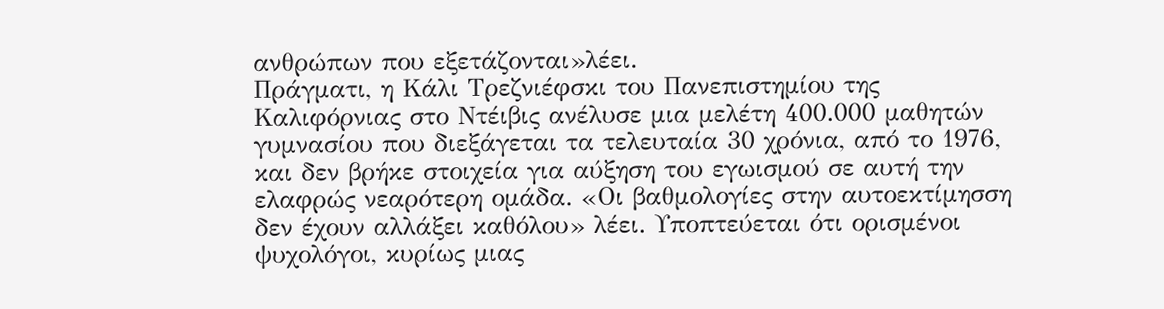ανθρώπων που εξετάζονται»λέει.
Πράγματι, η Κάλι Τρεζνιέφσκι του Πανεπιστημίου της Καλιφόρνιας στο Ντέιβις ανέλυσε μια μελέτη 400.000 μαθητών γυμνασίου που διεξάγεται τα τελευταία 30 χρόνια, από το 1976, και δεν βρήκε στοιχεία για αύξηση του εγωισμού σε αυτή την ελαφρώς νεαρότερη ομάδα. «Οι βαθμολογίες στην αυτοεκτίμησση δεν έχουν αλλάξει καθόλου» λέει. Υποπτεύεται ότι ορισμένοι ψυχολόγοι, κυρίως μιας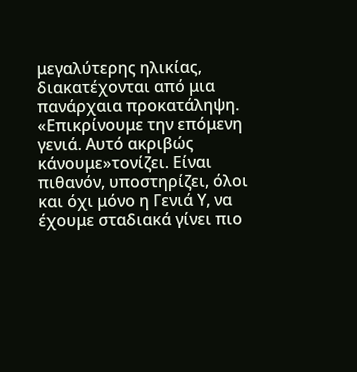μεγαλύτερης ηλικίας, διακατέχονται από μια πανάρχαια προκατάληψη. «Επικρίνουμε την επόμενη γενιά. Αυτό ακριβώς κάνουμε»τονίζει. Είναι πιθανόν, υποστηρίζει, όλοι και όχι μόνο η Γενιά Υ, να έχουμε σταδιακά γίνει πιο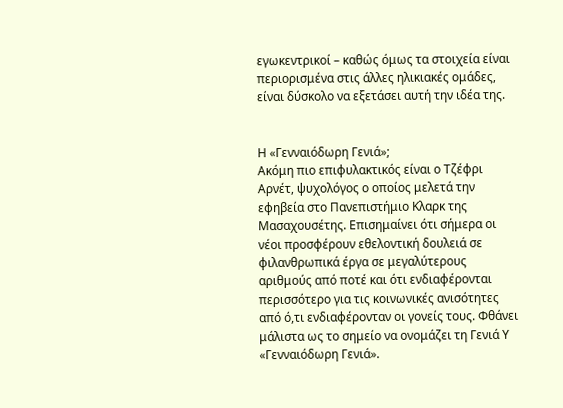εγωκεντρικοί – καθώς όμως τα στοιχεία είναι περιορισμένα στις άλλες ηλικιακές ομάδες, είναι δύσκολο να εξετάσει αυτή την ιδέα της.


Η «Γενναιόδωρη Γενιά»;
Ακόμη πιο επιφυλακτικός είναι ο Τζέφρι Αρνέτ, ψυχολόγος ο οποίος μελετά την εφηβεία στο Πανεπιστήμιο Κλαρκ της Μασαχουσέτης. Επισημαίνει ότι σήμερα οι νέοι προσφέρουν εθελοντική δουλειά σε φιλανθρωπικά έργα σε μεγαλύτερους αριθμούς από ποτέ και ότι ενδιαφέρονται περισσότερο για τις κοινωνικές ανισότητες από ό,τι ενδιαφέρονταν οι γονείς τους. Φθάνει μάλιστα ως το σημείο να ονομάζει τη Γενιά Υ «Γενναιόδωρη Γενιά».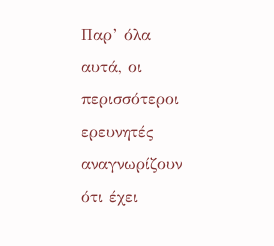Παρ’ όλα αυτά, οι περισσότεροι ερευνητές αναγνωρίζουν ότι έχει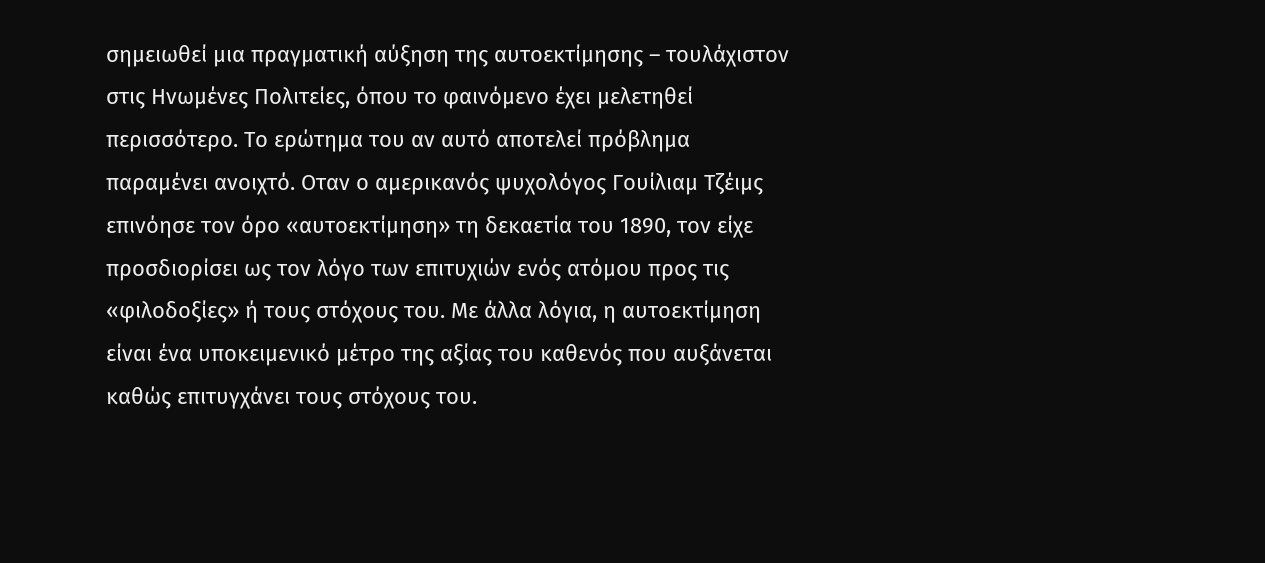σημειωθεί μια πραγματική αύξηση της αυτοεκτίμησης – τουλάχιστον στις Ηνωμένες Πολιτείες, όπου το φαινόμενο έχει μελετηθεί περισσότερο. Το ερώτημα του αν αυτό αποτελεί πρόβλημα παραμένει ανοιχτό. Οταν ο αμερικανός ψυχολόγος Γουίλιαμ Τζέιμς επινόησε τον όρο «αυτοεκτίμηση» τη δεκαετία του 1890, τον είχε προσδιορίσει ως τον λόγο των επιτυχιών ενός ατόμου προς τις «φιλοδοξίες» ή τους στόχους του. Με άλλα λόγια, η αυτοεκτίμηση είναι ένα υποκειμενικό μέτρο της αξίας του καθενός που αυξάνεται καθώς επιτυγχάνει τους στόχους του.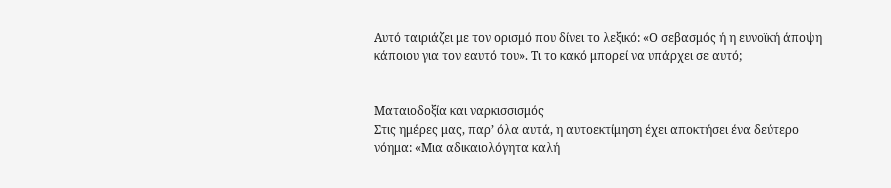Αυτό ταιριάζει με τον ορισμό που δίνει το λεξικό: «Ο σεβασμός ή η ευνοϊκή άποψη κάποιου για τον εαυτό του». Τι το κακό μπορεί να υπάρχει σε αυτό;


Ματαιοδοξία και ναρκισσισμός
Στις ημέρες μας, παρ’ όλα αυτά, η αυτοεκτίμηση έχει αποκτήσει ένα δεύτερο νόημα: «Μια αδικαιολόγητα καλή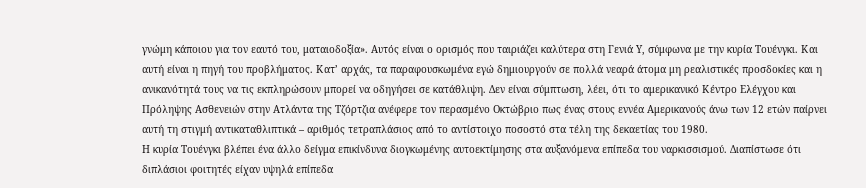γνώμη κάποιου για τον εαυτό του, ματαιοδοξία». Αυτός είναι ο ορισμός που ταιριάζει καλύτερα στη Γενιά Υ, σύμφωνα με την κυρία Τουένγκι. Και αυτή είναι η πηγή του προβλήματος. Κατ’ αρχάς, τα παραφουσκωμένα εγώ δημιουργούν σε πολλά νεαρά άτομα μη ρεαλιστικές προσδοκίες και η ανικανότητά τους να τις εκπληρώσουν μπορεί να οδηγήσει σε κατάθλιψη. Δεν είναι σύμπτωση, λέει, ότι το αμερικανικό Κέντρο Ελέγχου και Πρόληψης Ασθενειών στην Ατλάντα της Τζόρτζια ανέφερε τον περασμένο Οκτώβριο πως ένας στους εννέα Αμερικανούς άνω των 12 ετών παίρνει αυτή τη στιγμή αντικαταθλιπτικά – αριθμός τετραπλάσιος από το αντίστοιχο ποσοστό στα τέλη της δεκαετίας του 1980.
Η κυρία Τουένγκι βλέπει ένα άλλο δείγμα επικίνδυνα διογκωμένης αυτοεκτίμησης στα αυξανόμενα επίπεδα του ναρκισσισμού. Διαπίστωσε ότι διπλάσιοι φοιτητές είχαν υψηλά επίπεδα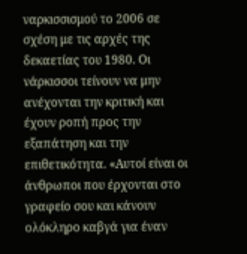ναρκισσισμού το 2006 σε σχέση με τις αρχές της δεκαετίας του 1980. Οι νάρκισσοι τείνουν να μην ανέχονται την κριτική και έχουν ροπή προς την εξαπάτηση και την επιθετικότητα. «Αυτοί είναι οι άνθρωποι που έρχονται στο γραφείο σου και κάνουν ολόκληρο καβγά για έναν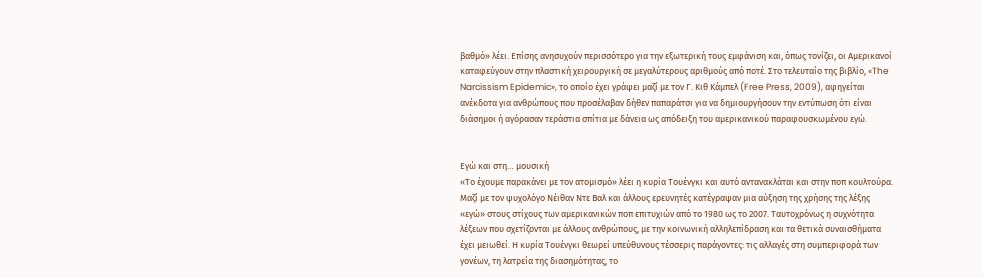βαθμό» λέει. Επίσης ανησυχούν περισσότερο για την εξωτερική τους εμφάνιση και, όπως τονίζει, οι Αμερικανοί καταφεύγουν στην πλαστική χειρουργική σε μεγαλύτερους αριθμούς από ποτέ. Στο τελευταίο της βιβλίο, «The Narcissism Epidemic», το οποίο έχει γράψει μαζί με τον Γ. Κιθ Κάμπελ (Free Press, 2009), αφηγείται ανέκδοτα για ανθρώπους που προσέλαβαν δήθεν παπαράτσι για να δημιουργήσουν την εντύπωση ότι είναι διάσημοι ή αγόρασαν τεράστια σπίτια με δάνεια ως απόδειξη του αμερικανικού παραφουσκωμένου εγώ.


Εγώ και στη… μουσική
«Το έχουμε παρακάνει με τον ατομισμό» λέει η κυρία Τουένγκι και αυτό αντανακλάται και στην ποπ κουλτούρα. Μαζί με τον ψυχολόγο Νέιθαν Ντε Βαλ και άλλους ερευνητές κατέγραψαν μια αύξηση της χρήσης της λέξης «εγώ» στους στίχους των αμερικανικών ποπ επιτυχιών από το 1980 ως το 2007. Ταυτοχρόνως η συχνότητα λέξεων που σχετίζονται με άλλους ανθρώπους, με την κοινωνική αλληλεπίδραση και τα θετικά συναισθήματα έχει μειωθεί. Η κυρία Τουένγκι θεωρεί υπεύθυνους τέσσερις παράγοντες: τις αλλαγές στη συμπεριφορά των γονέων, τη λατρεία της διασημότητας, το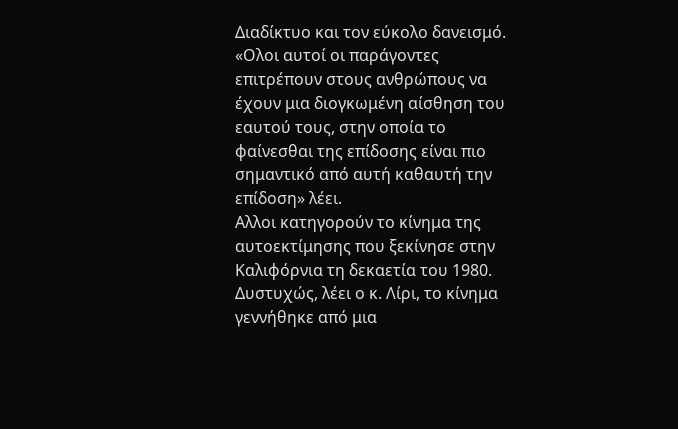Διαδίκτυο και τον εύκολο δανεισμό. «Ολοι αυτοί οι παράγοντες επιτρέπουν στους ανθρώπους να έχουν μια διογκωμένη αίσθηση του εαυτού τους, στην οποία το φαίνεσθαι της επίδοσης είναι πιο σημαντικό από αυτή καθαυτή την επίδοση» λέει.
Αλλοι κατηγορούν το κίνημα της αυτοεκτίμησης που ξεκίνησε στην Καλιφόρνια τη δεκαετία του 1980. Δυστυχώς, λέει ο κ. Λίρι, το κίνημα γεννήθηκε από μια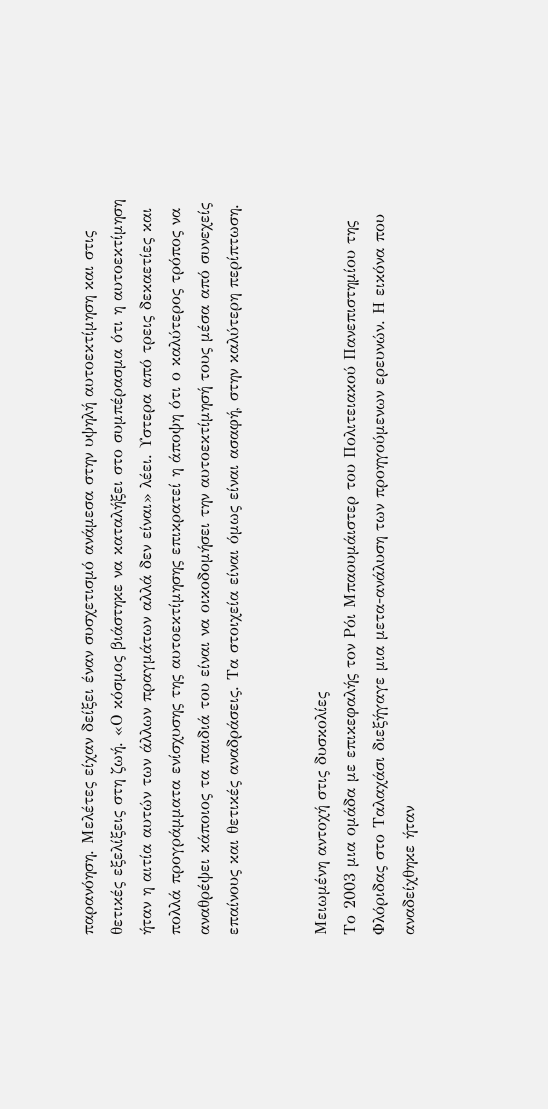παρανόηση. Μελέτες είχαν δείξει έναν συσχετισμό ανάμεσα στην υψηλή αυτοεκτίμηση και στις θετικές εξελίξεις στη ζωή. «Ο κόσμος βιάστηκε να καταλήξει στο συμπέρασμα ότι η αυτοεκτίμηση ήταν η αιτία αυτών των άλλων πραγμάτων αλλά δεν είναι» λέει. Υστερα από τρεις δεκαετίες και πολλά προγράμματα ενίσχυσης της αυτοεκτίμησης επικρατεί η άποψη ότι ο καλύτερος τρόπος να αναθρέψει κάποιος τα παιδιά του είναι να οικοδομήσει την αυτοεκτίμησή τους μέσα από συνεχείς επαίνους και θετικές αναδράσεις. Τα στοιχεία είναι όμως είναι ασαφή, στην καλύτερη περίπτωση.


Μειωμένη αντοχή στις δυσκολίες
Το 2003 μια ομάδα με επικεφαλής τον Ρόι Μπαουμάιστερ του Πολιτειακού Πανεπιστημίου της Φλόριδας στο Ταλαχάσι διεξήγαγε μια μετα-ανάλυση των προηγούμενων ερευνών. Η εικόνα που αναδείχθηκε ήταν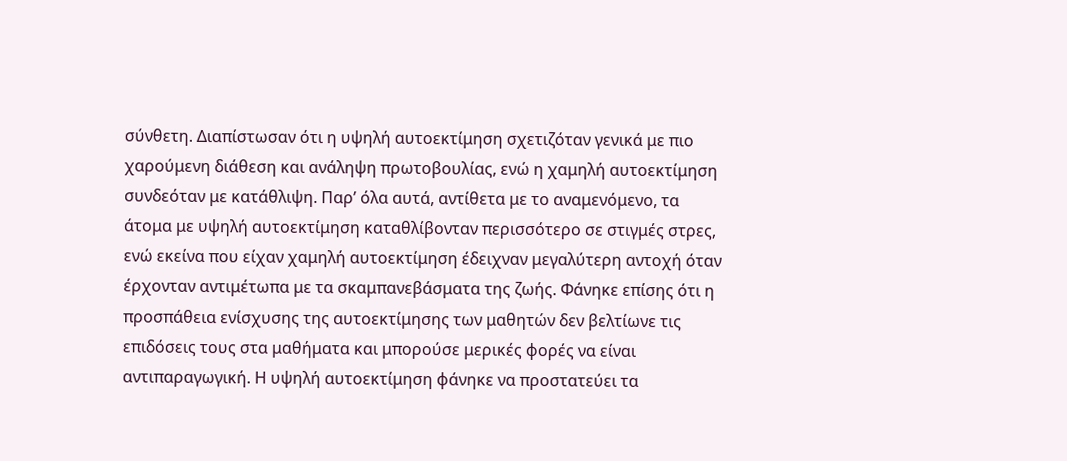σύνθετη. Διαπίστωσαν ότι η υψηλή αυτοεκτίμηση σχετιζόταν γενικά με πιο χαρούμενη διάθεση και ανάληψη πρωτοβουλίας, ενώ η χαμηλή αυτοεκτίμηση συνδεόταν με κατάθλιψη. Παρ’ όλα αυτά, αντίθετα με το αναμενόμενο, τα άτομα με υψηλή αυτοεκτίμηση καταθλίβονταν περισσότερο σε στιγμές στρες, ενώ εκείνα που είχαν χαμηλή αυτοεκτίμηση έδειχναν μεγαλύτερη αντοχή όταν έρχονταν αντιμέτωπα με τα σκαμπανεβάσματα της ζωής. Φάνηκε επίσης ότι η προσπάθεια ενίσχυσης της αυτοεκτίμησης των μαθητών δεν βελτίωνε τις επιδόσεις τους στα μαθήματα και μπορούσε μερικές φορές να είναι αντιπαραγωγική. Η υψηλή αυτοεκτίμηση φάνηκε να προστατεύει τα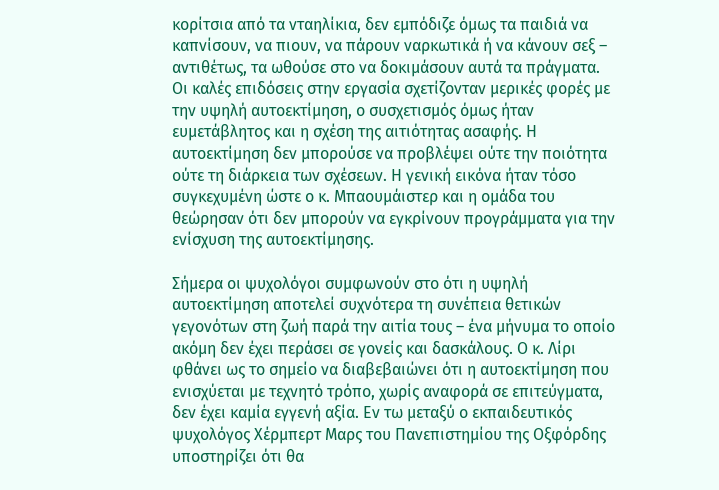κορίτσια από τα νταηλίκια, δεν εμπόδιζε όμως τα παιδιά να καπνίσουν, να πιουν, να πάρουν ναρκωτικά ή να κάνουν σεξ – αντιθέτως, τα ωθούσε στο να δοκιμάσουν αυτά τα πράγματα. Οι καλές επιδόσεις στην εργασία σχετίζονταν μερικές φορές με την υψηλή αυτοεκτίμηση, ο συσχετισμός όμως ήταν ευμετάβλητος και η σχέση της αιτιότητας ασαφής. Η αυτοεκτίμηση δεν μπορούσε να προβλέψει ούτε την ποιότητα ούτε τη διάρκεια των σχέσεων. Η γενική εικόνα ήταν τόσο συγκεχυμένη ώστε ο κ. Μπαουμάιστερ και η ομάδα του θεώρησαν ότι δεν μπορούν να εγκρίνουν προγράμματα για την ενίσχυση της αυτοεκτίμησης.

Σήμερα οι ψυχολόγοι συμφωνούν στο ότι η υψηλή αυτοεκτίμηση αποτελεί συχνότερα τη συνέπεια θετικών γεγονότων στη ζωή παρά την αιτία τους – ένα μήνυμα το οποίο ακόμη δεν έχει περάσει σε γονείς και δασκάλους. Ο κ. Λίρι φθάνει ως το σημείο να διαβεβαιώνει ότι η αυτοεκτίμηση που ενισχύεται με τεχνητό τρόπο, χωρίς αναφορά σε επιτεύγματα, δεν έχει καμία εγγενή αξία. Εν τω μεταξύ ο εκπαιδευτικός ψυχολόγος Χέρμπερτ Μαρς του Πανεπιστημίου της Οξφόρδης υποστηρίζει ότι θα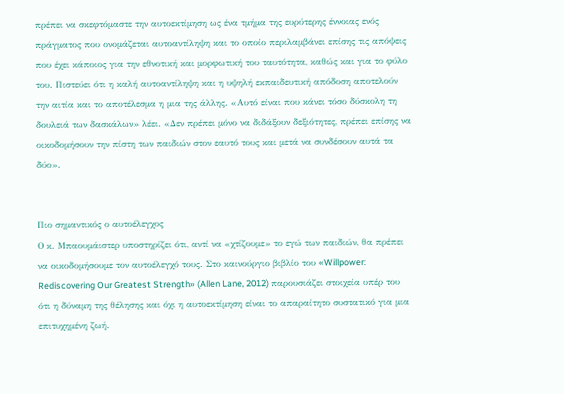πρέπει να σκεφτόμαστε την αυτοεκτίμηση ως ένα τμήμα της ευρύτερης έννοιας ενός πράγματος που ονομάζεται αυτοαντίληψη και το οποίο περιλαμβάνει επίσης τις απόψεις που έχει κάποιος για την εθνοτική και μορφωτική του ταυτότητα, καθώς και για το φύλο του. Πιστεύει ότι η καλή αυτοαντίληψη και η υψηλή εκπαιδευτική απόδοση αποτελούν την αιτία και το αποτέλεσμα η μια της άλλης. «Αυτό είναι που κάνει τόσο δύσκολη τη δουλειά των δασκάλων» λέει. «Δεν πρέπει μόνο να διδάξουν δεξιότητες, πρέπει επίσης να οικοδομήσουν την πίστη των παιδιών στον εαυτό τους και μετά να συνδέσουν αυτά τα δύο».


Πιο σημαντικός ο αυτοέλεγχος
Ο κ. Μπαουμάιστερ υποστηρίζει ότι, αντί να «χτίζουμε» το εγώ των παιδιών, θα πρέπει να οικοδομήσουμε τον αυτοέλεγχό τους. Στο καινούργιο βιβλίο του «Willpower: Rediscovering Our Greatest Strength» (Allen Lane, 2012) παρουσιάζει στοιχεία υπέρ του ότι η δύναμη της θέλησης και όχι η αυτοεκτίμηση είναι το απαραίτητο συστατικό για μια επιτυχημένη ζωή.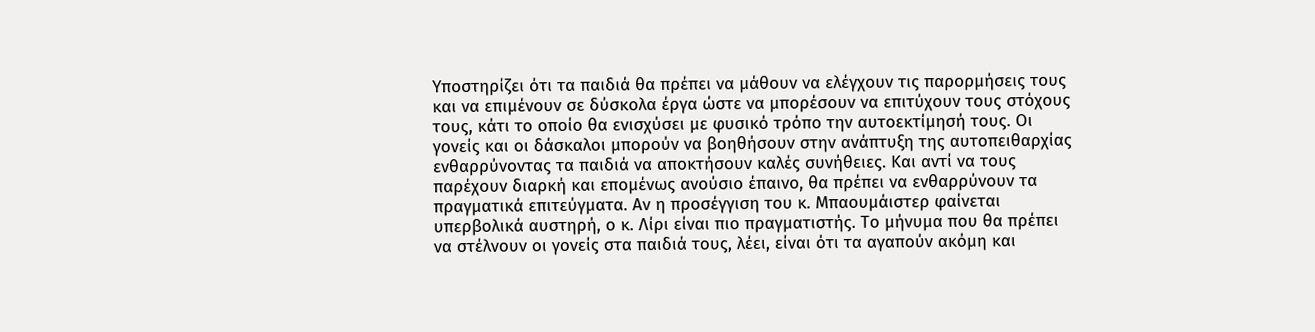Υποστηρίζει ότι τα παιδιά θα πρέπει να μάθουν να ελέγχουν τις παρορμήσεις τους και να επιμένουν σε δύσκολα έργα ώστε να μπορέσουν να επιτύχουν τους στόχους τους, κάτι το οποίο θα ενισχύσει με φυσικό τρόπο την αυτοεκτίμησή τους. Οι γονείς και οι δάσκαλοι μπορούν να βοηθήσουν στην ανάπτυξη της αυτοπειθαρχίας ενθαρρύνοντας τα παιδιά να αποκτήσουν καλές συνήθειες. Και αντί να τους παρέχουν διαρκή και επομένως ανούσιο έπαινο, θα πρέπει να ενθαρρύνουν τα πραγματικά επιτεύγματα. Αν η προσέγγιση του κ. Μπαουμάιστερ φαίνεται υπερβολικά αυστηρή, ο κ. Λίρι είναι πιο πραγματιστής. Το μήνυμα που θα πρέπει να στέλνουν οι γονείς στα παιδιά τους, λέει, είναι ότι τα αγαπούν ακόμη και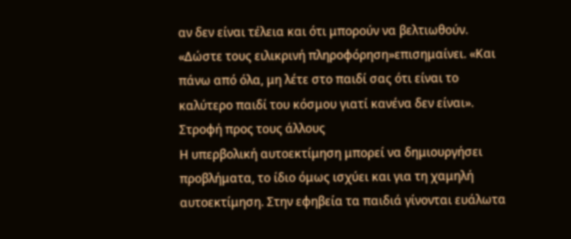αν δεν είναι τέλεια και ότι μπορούν να βελτιωθούν. «Δώστε τους ειλικρινή πληροφόρηση»επισημαίνει. «Και πάνω από όλα, μη λέτε στο παιδί σας ότι είναι το καλύτερο παιδί του κόσμου γιατί κανένα δεν είναι».
Στροφή προς τους άλλους
Η υπερβολική αυτοεκτίμηση μπορεί να δημιουργήσει προβλήματα, το ίδιο όμως ισχύει και για τη χαμηλή αυτοεκτίμηση. Στην εφηβεία τα παιδιά γίνονται ευάλωτα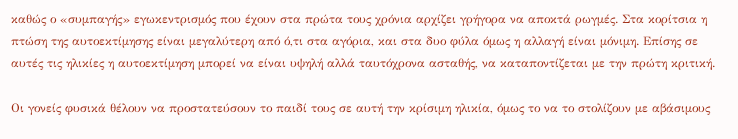καθώς ο «συμπαγής» εγωκεντρισμός που έχουν στα πρώτα τους χρόνια αρχίζει γρήγορα να αποκτά ρωγμές. Στα κορίτσια η πτώση της αυτοεκτίμησης είναι μεγαλύτερη από ό,τι στα αγόρια, και στα δυο φύλα όμως η αλλαγή είναι μόνιμη. Επίσης σε αυτές τις ηλικίες η αυτοεκτίμηση μπορεί να είναι υψηλή αλλά ταυτόχρονα ασταθής, να καταποντίζεται με την πρώτη κριτική.

Οι γονείς φυσικά θέλουν να προστατεύσουν το παιδί τους σε αυτή την κρίσιμη ηλικία, όμως το να το στολίζουν με αβάσιμους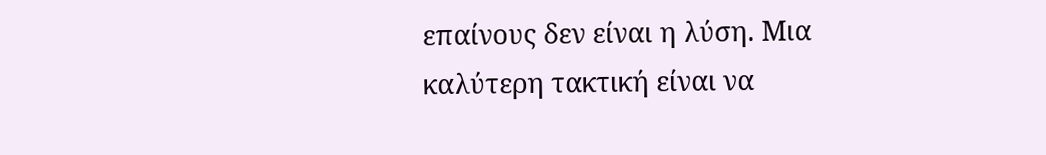επαίνους δεν είναι η λύση. Μια καλύτερη τακτική είναι να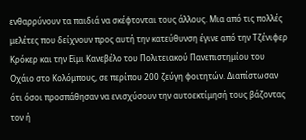ενθαρρύνουν τα παιδιά να σκέφτονται τους άλλους. Μια από τις πολλές μελέτες που δείχνουν προς αυτή την κατεύθυνση έγινε από την Τζένιφερ Κρόκερ και την Εϊμι Κανεβέλο του Πολιτειακού Πανεπιστημίου του Οχάιο στο Κολόμπους, σε περίπου 200 ζεύγη φοιτητών. Διαπίστωσαν ότι όσοι προσπάθησαν να ενισχύσουν την αυτοεκτίμησή τους βάζοντας τον ή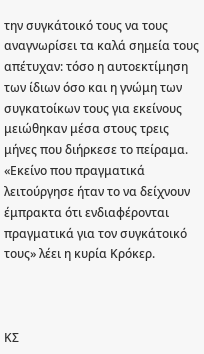την συγκάτοικό τους να τους αναγνωρίσει τα καλά σημεία τους απέτυχαν: τόσο η αυτοεκτίμηση των ίδιων όσο και η γνώμη των συγκατοίκων τους για εκείνους μειώθηκαν μέσα στους τρεις μήνες που διήρκεσε το πείραμα. «Εκείνο που πραγματικά λειτούργησε ήταν το να δείχνουν έμπρακτα ότι ενδιαφέρονται πραγματικά για τον συγκάτοικό τους» λέει η κυρία Κρόκερ.



ΚΣ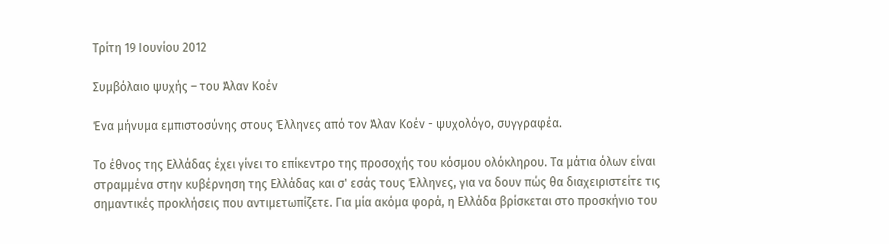Τρίτη 19 Ιουνίου 2012

Συμβόλαιο ψυχής – του Άλαν Κοέν

Ένα μήνυμα εμπιστοσύνης στους Έλληνες από τον Άλαν Κοέν - ψυχολόγο, συγγραφέα.

Το έθνος της Ελλάδας έχει γίνει το επίκεντρο της προσοχής του κόσμου ολόκληρου. Τα μάτια όλων είναι στραμμένα στην κυβέρνηση της Ελλάδας και σ' εσάς τους Έλληνες, για να δουν πώς θα διαχειριστείτε τις σημαντικές προκλήσεις που αντιμετωπίζετε. Για μία ακόμα φορά, η Ελλάδα βρίσκεται στο προσκήνιο του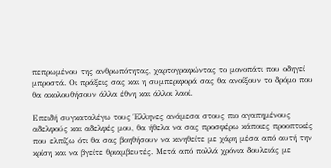πεπρωμένου της ανθρωπότητας, χαρτογραφώντας το μονοπάτι που οδηγεί μπροστά. Οι πράξεις σας και η συμπεριφορά σας θα ανοίξουν το δρόμο που θα ακολουθήσουν άλλα έθνη και άλλοι λαοί.

Επειδή συγκαταλέγω τους Έλληνες ανάμεσα στους πιο αγαπημένους αδελφούς και αδελφές μου, θα ήθελα να σας προσφέρω κάποιες προοπτικές που ελπίζω ότι θα σας βοηθήσουν να κινηθείτε με χάρη μέσα από αυτή την κρίση και να βγείτε θριαμβευτές. Μετά από πολλά χρόνια δουλειάς με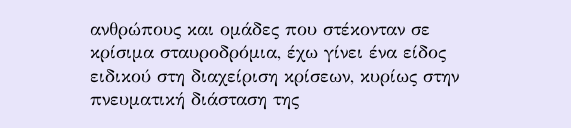ανθρώπους και ομάδες που στέκονταν σε κρίσιμα σταυροδρόμια, έχω γίνει ένα είδος ειδικού στη διαχείριση κρίσεων, κυρίως στην πνευματική διάσταση της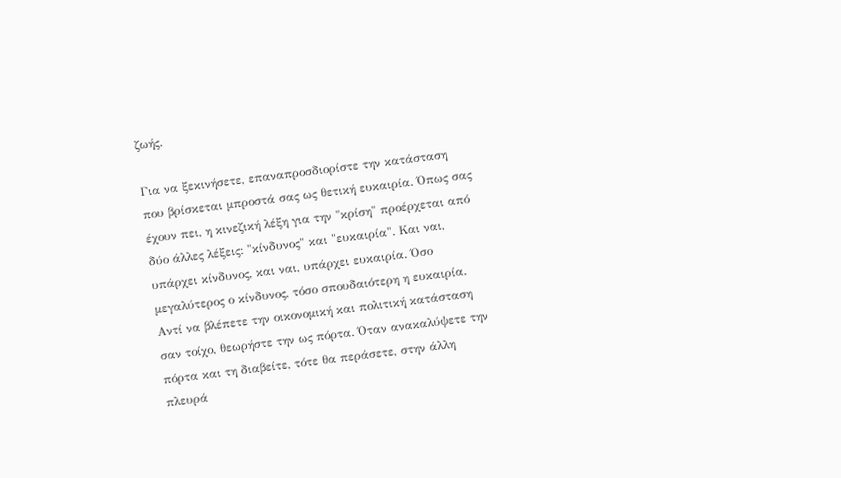ζωής.

Για να ξεκινήσετε, επαναπροσδιορίστε την κατάσταση που βρίσκεται μπροστά σας ως θετική ευκαιρία. Όπως σας έχουν πει, η κινεζική λέξη για την "κρίση" προέρχεται από δύο άλλες λέξεις: "κίνδυνος" και "ευκαιρία". Και ναι, υπάρχει κίνδυνος, και ναι, υπάρχει ευκαιρία. Όσο μεγαλύτερος ο κίνδυνος, τόσο σπουδαιότερη η ευκαιρία. Αντί να βλέπετε την οικονομική και πολιτική κατάσταση σαν τοίχο, θεωρήστε την ως πόρτα. Όταν ανακαλύψετε την πόρτα και τη διαβείτε, τότε θα περάσετε, στην άλλη πλευρά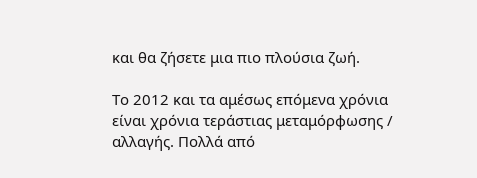και θα ζήσετε μια πιο πλούσια ζωή.

Το 2012 και τα αμέσως επόμενα χρόνια είναι χρόνια τεράστιας μεταμόρφωσης / αλλαγής. Πολλά από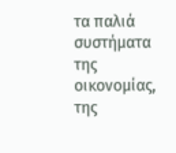τα παλιά συστήματα της οικονομίας, της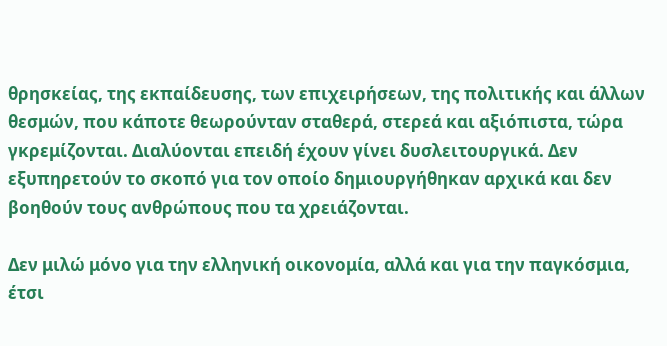θρησκείας, της εκπαίδευσης, των επιχειρήσεων, της πολιτικής και άλλων θεσμών, που κάποτε θεωρούνταν σταθερά, στερεά και αξιόπιστα, τώρα γκρεμίζονται. Διαλύονται επειδή έχουν γίνει δυσλειτουργικά. Δεν εξυπηρετούν το σκοπό για τον οποίο δημιουργήθηκαν αρχικά και δεν βοηθούν τους ανθρώπους που τα χρειάζονται.

Δεν μιλώ μόνο για την ελληνική οικονομία, αλλά και για την παγκόσμια, έτσι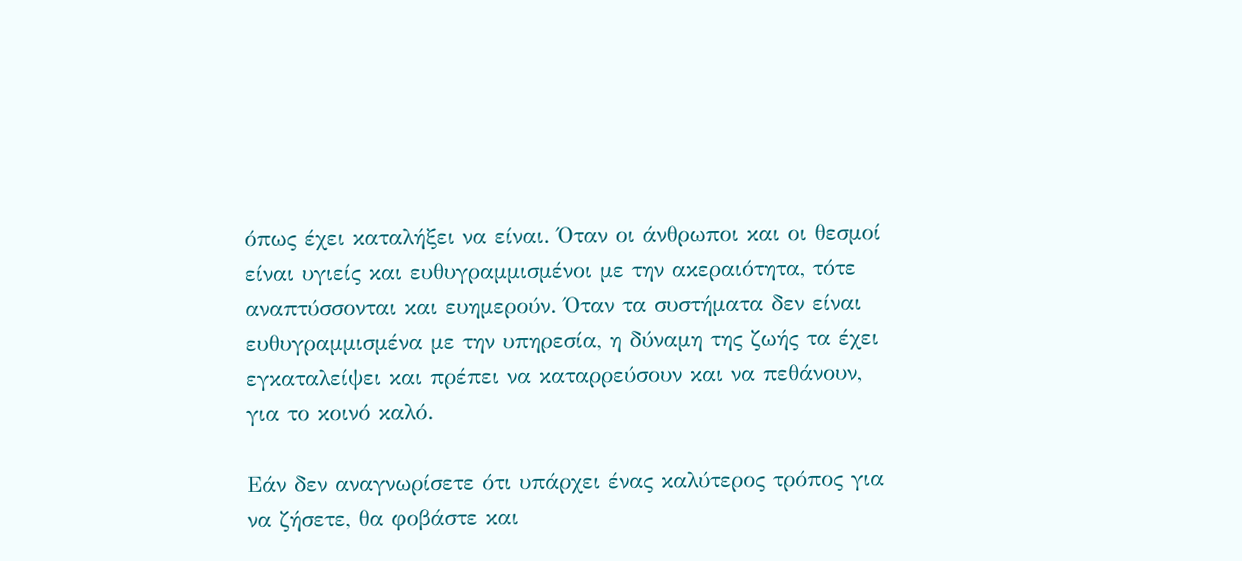όπως έχει καταλήξει να είναι. Όταν οι άνθρωποι και οι θεσμοί είναι υγιείς και ευθυγραμμισμένοι με την ακεραιότητα, τότε αναπτύσσονται και ευημερούν. Όταν τα συστήματα δεν είναι ευθυγραμμισμένα με την υπηρεσία, η δύναμη της ζωής τα έχει εγκαταλείψει και πρέπει να καταρρεύσουν και να πεθάνουν, για το κοινό καλό.

Εάν δεν αναγνωρίσετε ότι υπάρχει ένας καλύτερος τρόπος για να ζήσετε, θα φοβάστε και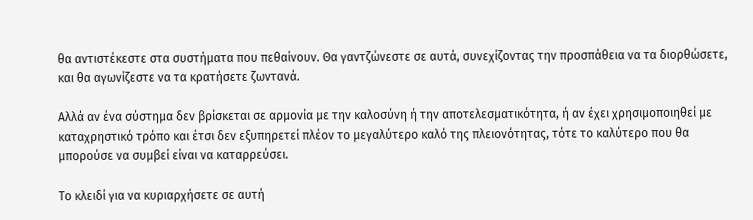θα αντιστέκεστε στα συστήματα που πεθαίνουν. Θα γαντζώνεστε σε αυτά, συνεχίζοντας την προσπάθεια να τα διορθώσετε, και θα αγωνίζεστε να τα κρατήσετε ζωντανά.

Αλλά αν ένα σύστημα δεν βρίσκεται σε αρμονία με την καλοσύνη ή την αποτελεσματικότητα, ή αν έχει χρησιμοποιηθεί με καταχρηστικό τρόπο και έτσι δεν εξυπηρετεί πλέον το μεγαλύτερο καλό της πλειονότητας, τότε το καλύτερο που θα μπορούσε να συμβεί είναι να καταρρεύσει.

Το κλειδί για να κυριαρχήσετε σε αυτή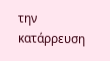την κατάρρευση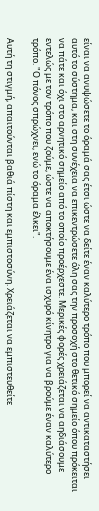είναι να ανυψώσετε το όραμά σας έτσι ώστε να δείτε έναν καλύτερο τρόπο που μπορεί να αντικαταστήσει αυτό το σύστημα, και στη συνέχεια να επικεντρώσετε όλη σας την προσοχή στο θετικό σημείο όπου πρόκειται να πάτε και όχι στο αρνητικό σημείο από το οποίο προέρχεστε. Μερικές φορές χρειάζεται να αηδιάσουμε εντελώς με τον τρόπο που ζούμε, ώστε να αποκτήσουμε ένα ισχυρό κίνητρο για να βρούμε έναν καλύτερο τρόπο. "Ο πόνος σπρώχνει, ενώ το όραμα έλκει".

Αυτή τη στιγμή, απαιτούνται βαθιά πίστη και εμπιστοσύνη. Χρειάζεται να εμπιστευθείτε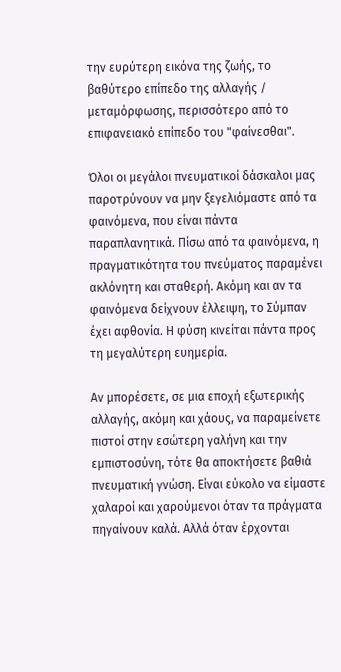την ευρύτερη εικόνα της ζωής, το βαθύτερο επίπεδο της αλλαγής / μεταμόρφωσης, περισσότερο από το επιφανειακό επίπεδο του "φαίνεσθαι".

Όλοι οι μεγάλοι πνευματικοί δάσκαλοι μας παροτρύνουν να μην ξεγελιόμαστε από τα φαινόμενα, που είναι πάντα παραπλανητικά. Πίσω από τα φαινόμενα, η πραγματικότητα του πνεύματος παραμένει ακλόνητη και σταθερή. Ακόμη και αν τα φαινόμενα δείχνουν έλλειψη, το Σύμπαν έχει αφθονία. Η φύση κινείται πάντα προς τη μεγαλύτερη ευημερία.

Αν μπορέσετε, σε μια εποχή εξωτερικής αλλαγής, ακόμη και χάους, να παραμείνετε πιστοί στην εσώτερη γαλήνη και την εμπιστοσύνη, τότε θα αποκτήσετε βαθιά πνευματική γνώση. Είναι εύκολο να είμαστε χαλαροί και χαρούμενοι όταν τα πράγματα πηγαίνουν καλά. Αλλά όταν έρχονται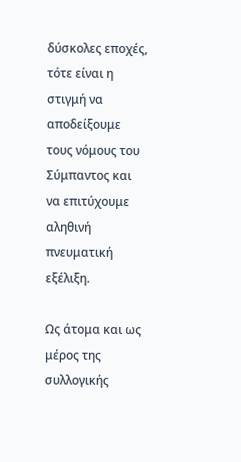δύσκολες εποχές, τότε είναι η στιγμή να αποδείξουμε τους νόμους του Σύμπαντος και να επιτύχουμε αληθινή πνευματική εξέλιξη.

Ως άτομα και ως μέρος της συλλογικής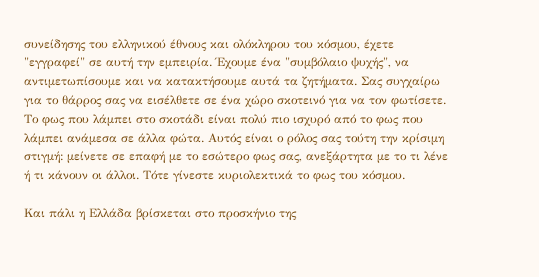συνείδησης του ελληνικού έθνους και ολόκληρου του κόσμου, έχετε "εγγραφεί" σε αυτή την εμπειρία. Έχουμε ένα "συμβόλαιο ψυχής", να αντιμετωπίσουμε και να κατακτήσουμε αυτά τα ζητήματα. Σας συγχαίρω για το θάρρος σας να εισέλθετε σε ένα χώρο σκοτεινό για να τον φωτίσετε. Το φως που λάμπει στο σκοτάδι είναι πολύ πιο ισχυρό από το φως που λάμπει ανάμεσα σε άλλα φώτα. Αυτός είναι ο ρόλος σας τούτη την κρίσιμη στιγμή: μείνετε σε επαφή με το εσώτερο φως σας, ανεξάρτητα με το τι λένε ή τι κάνουν οι άλλοι. Τότε γίνεστε κυριολεκτικά το φως του κόσμου.

Και πάλι η Ελλάδα βρίσκεται στο προσκήνιο της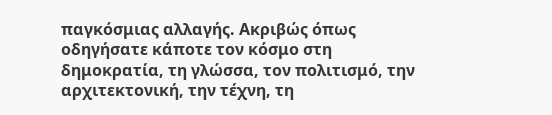παγκόσμιας αλλαγής. Ακριβώς όπως οδηγήσατε κάποτε τον κόσμο στη δημοκρατία, τη γλώσσα, τον πολιτισμό, την αρχιτεκτονική, την τέχνη, τη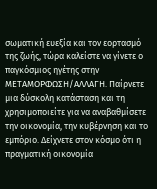σωματική ευεξία και τον εορτασμό της ζωής, τώρα καλείστε να γίνετε ο παγκόσμιος ηγέτης στην ΜΕΤΑΜΟΡΦΩΣΗ/ΑΛΛΑΓΗ. Παίρνετε μια δύσκολη κατάσταση και τη χρησιμοποιείτε για να αναβαθμίσετε την οικονομία, την κυβέρνηση και το εμπόριο. Δείχνετε στον κόσμο ότι η πραγματική οικονομία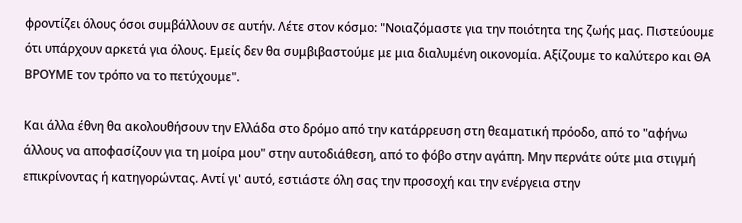φροντίζει όλους όσοι συμβάλλουν σε αυτήν. Λέτε στον κόσμο: "Νοιαζόμαστε για την ποιότητα της ζωής μας. Πιστεύουμε ότι υπάρχουν αρκετά για όλους. Εμείς δεν θα συμβιβαστούμε με μια διαλυμένη οικονομία. Αξίζουμε το καλύτερο και ΘΑ ΒΡΟΥΜΕ τον τρόπο να το πετύχουμε".

Και άλλα έθνη θα ακολουθήσουν την Ελλάδα στο δρόμο από την κατάρρευση στη θεαματική πρόοδο, από το "αφήνω άλλους να αποφασίζουν για τη μοίρα μου" στην αυτοδιάθεση, από το φόβο στην αγάπη. Μην περνάτε ούτε μια στιγμή επικρίνοντας ή κατηγορώντας. Αντί γι' αυτό, εστιάστε όλη σας την προσοχή και την ενέργεια στην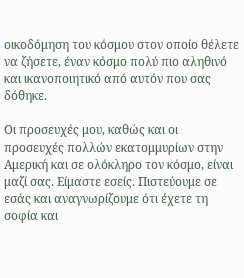οικοδόμηση του κόσμου στον οποίο θέλετε να ζήσετε, έναν κόσμο πολύ πιο αληθινό και ικανοποιητικό από αυτόν που σας δόθηκε.

Οι προσευχές μου, καθώς και οι προσευχές πολλών εκατομμυρίων στην Αμερική και σε ολόκληρο τον κόσμο, είναι μαζί σας. Είμαστε εσείς. Πιστεύουμε σε εσάς και αναγνωρίζουμε ότι έχετε τη σοφία και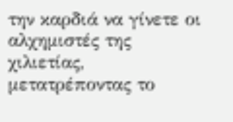την καρδιά να γίνετε οι αλχημιστές της χιλιετίας, μετατρέποντας το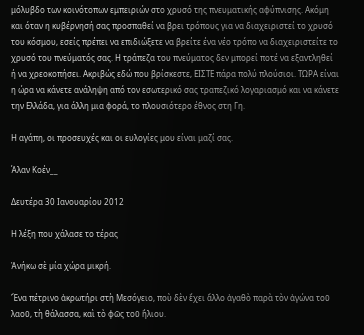μόλυβδο των κοινότοπων εμπειριών στο χρυσό της πνευματικής αφύπνισης. Ακόμη και όταν η κυβέρνησή σας προσπαθεί να βρει τρόπους για να διαχειριστεί το χρυσό του κόσμου, εσείς πρέπει να επιδιώξετε να βρείτε ένα νέο τρόπο να διαχειριστείτε το χρυσό του πνεύματός σας. Η τράπεζα του πνεύματος δεν μπορεί ποτέ να εξαντληθεί ή να χρεοκοπήσει. Ακριβώς εδώ που βρίσκεστε, ΕΙΣΤΕ πάρα πολύ πλούσιοι. ΤΩΡΑ είναι η ώρα να κάνετε ανάληψη από τον εσωτερικό σας τραπεζικό λογαριασμό και να κάνετε την Ελλάδα, για άλλη μια φορά, το πλουσιότερο έθνος στη Γη.

Η αγάπη, οι προσευχές και οι ευλογίες μου είναι μαζί σας.

Άλαν Κοέν__

Δευτέρα 30 Ιανουαρίου 2012

Η λέξη που χάλασε το τέρας

Ἀνήκω σὲ µία χώρα µικρή.

Ἕνα πέτρινο ἀκρωτήρι στὴ Μεσόγειο, ποὺ δὲν ἔχει ἄλλο ἀγαθὸ παρὰ τὸν ἀγώνα τοῦ λαοῦ, τὴ θάλασσα, καὶ τὸ φῶς τοῦ ἥλιου.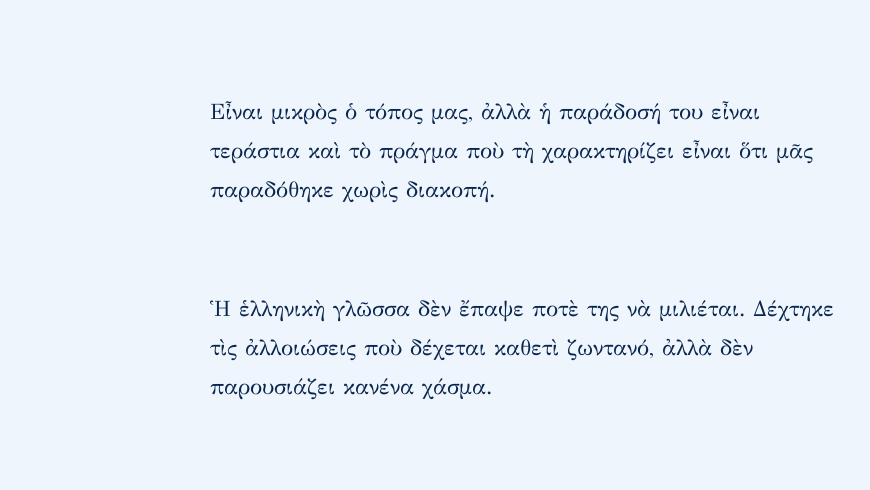Εἶναι µικρὸς ὁ τόπος µας, ἀλλὰ ἡ παράδοσή του εἶναι τεράστια καὶ τὸ πράγµα ποὺ τὴ χαρακτηρίζει εἶναι ὅτι µᾶς παραδόθηκε χωρὶς διακοπή.


Ἡ ἑλληνικὴ γλῶσσα δὲν ἔπαψε ποτὲ της νὰ µιλιέται. Δέχτηκε τὶς ἀλλοιώσεις ποὺ δέχεται καθετὶ ζωντανό, ἀλλὰ δὲν παρουσιάζει κανένα χάσµα.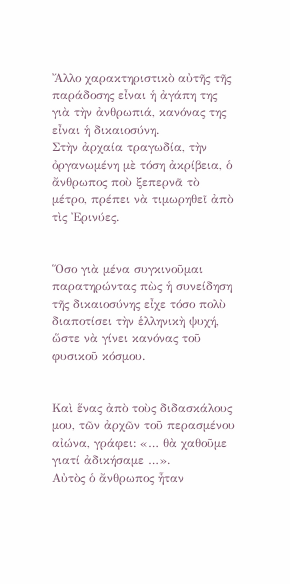Ἄλλο χαρακτηριστικὸ αὐτῆς τῆς παράδοσης εἶναι ἡ ἀγάπη της γιὰ τὴν ἀνθρωπιά, κανόνας της εἶναι ἡ δικαιοσύνη.
Στὴν ἀρχαία τραγωδία, τὴν ὀργανωµένη µὲ τόση ἀκρίβεια, ὁ ἄνθρωπος ποὺ ξεπερνᾶ τὸ µέτρο, πρέπει νὰ τιµωρηθεῖ ἀπὸ τὶς Ἐρινύες.


Ὅσο γιὰ µένα συγκινοῦµαι παρατηρώντας πὼς ἡ συνείδηση τῆς δικαιοσύνης εἶχε τόσο πολὺ διαποτίσει τὴν ἑλληνικὴ ψυχή, ὥστε νὰ γίνει κανόνας τοῦ φυσικοῦ κόσµου.


Καὶ ἕνας ἀπὸ τοὺς διδασκάλους µου, τῶν ἀρχῶν τοῦ περασµένου αἰώνα, γράφει: «… θὰ χαθοῦµε γιατί ἀδικήσαµε …».
Αὐτὸς ὁ ἄνθρωπος ἦταν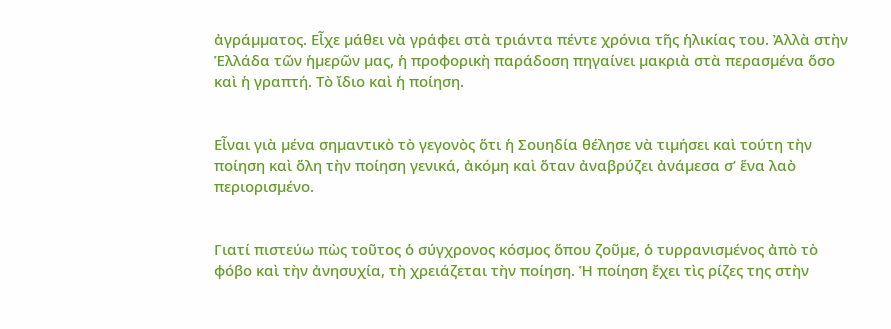ἀγράµµατος. Εἶχε µάθει νὰ γράφει στὰ τριάντα πέντε χρόνια τῆς ἡλικίας του. Ἀλλὰ στὴν Ἑλλάδα τῶν ἡµερῶν µας, ἡ προφορικὴ παράδοση πηγαίνει µακριὰ στὰ περασµένα ὅσο καὶ ἡ γραπτή. Τὸ ἴδιο καὶ ἡ ποίηση.


Εἶναι γιὰ µένα σηµαντικὸ τὸ γεγονὸς ὅτι ἡ Σουηδία θέλησε νὰ τιµήσει καὶ τούτη τὴν ποίηση καὶ ὅλη τὴν ποίηση γενικά, ἀκόµη καὶ ὅταν ἀναβρύζει ἀνάµεσα σ’ ἕνα λαὸ περιορισµένο.


Γιατί πιστεύω πὼς τοῦτος ὁ σύγχρονος κόσµος ὅπου ζοῦµε, ὁ τυρρανισµένος ἀπὸ τὸ φόβο καὶ τὴν ἀνησυχία, τὴ χρειάζεται τὴν ποίηση. Ἡ ποίηση ἔχει τὶς ρίζες της στὴν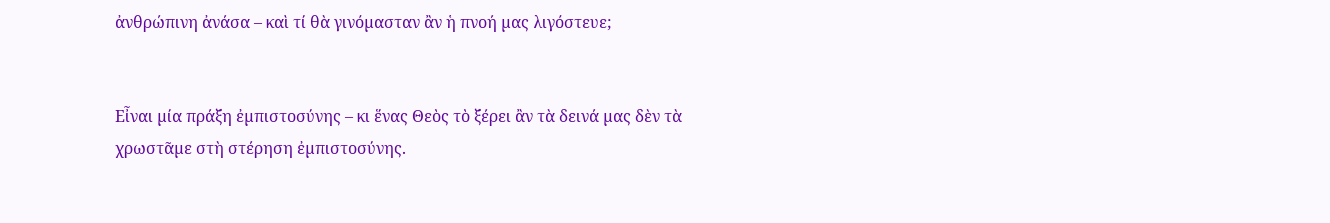ἀνθρώπινη ἀνάσα – καὶ τί θὰ γινόµασταν ἂν ἡ πνοή µας λιγόστευε;


Εἶναι µία πράξη ἐµπιστοσύνης – κι ἕνας Θεὸς τὸ ξέρει ἂν τὰ δεινά µας δὲν τὰ χρωστᾶµε στὴ στέρηση ἐµπιστοσύνης.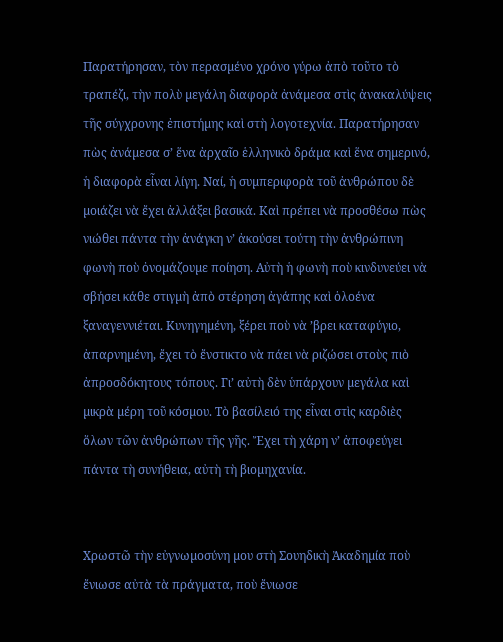Παρατήρησαν, τὸν περασµένο χρόνο γύρω ἀπὸ τοῦτο τὸ τραπέζι, τὴν πολὺ µεγάλη διαφορὰ ἀνάµεσα στὶς ἀνακαλύψεις τῆς σύγχρονης ἐπιστήµης καὶ στὴ λογοτεχνία. Παρατήρησαν πὼς ἀνάµεσα σ’ ἕνα ἀρχαῖο ἑλληνικὸ δράµα καὶ ἕνα σηµερινό, ἡ διαφορὰ εἶναι λίγη. Ναί, ἡ συµπεριφορὰ τοῦ ἀνθρώπου δὲ µοιάζει νὰ ἔχει ἀλλάξει βασικά. Καὶ πρέπει νὰ προσθέσω πὼς νιώθει πάντα τὴν ἀνάγκη ν’ ἀκούσει τούτη τὴν ἀνθρώπινη φωνὴ ποὺ ὀνοµάζουµε ποίηση. Αὐτὴ ἡ φωνὴ ποὺ κινδυνεύει νὰ σβήσει κάθε στιγµὴ ἀπὸ στέρηση ἀγάπης καὶ ὁλοένα ξαναγεννιέται. Κυνηγηµένη, ξέρει ποὺ νὰ ’βρει καταφύγιο, ἀπαρνηµένη, ἔχει τὸ ἔνστικτο νὰ πάει νὰ ριζώσει στοὺς πιὸ ἀπροσδόκητους τόπους. Γι’ αὐτὴ δὲν ὑπάρχουν µεγάλα καὶ µικρὰ µέρη τοῦ κόσµου. Τὸ βασίλειό της εἶναι στὶς καρδιὲς ὅλων τῶν ἀνθρώπων τῆς γῆς. Ἔχει τὴ χάρη ν’ ἀποφεύγει πάντα τὴ συνήθεια, αὐτὴ τὴ βιοµηχανία.


Χρωστῶ τὴν εὐγνωµοσύνη µου στὴ Σουηδικὴ Ἀκαδηµία ποὺ ἔνιωσε αὐτὰ τὰ πράγµατα, ποὺ ἔνιωσε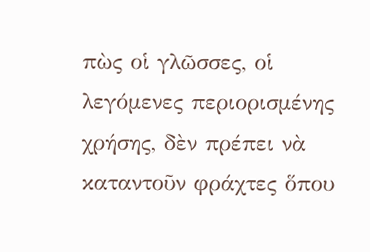πὼς οἱ γλῶσσες, οἱ λεγόµενες περιορισµένης χρήσης, δὲν πρέπει νὰ καταντοῦν φράχτες ὅπου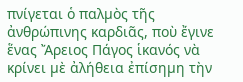πνίγεται ὁ παλµὸς τῆς ἀνθρώπινης καρδιᾶς, ποὺ ἔγινε ἕνας Ἄρειος Πάγος ἱκανός νὰ κρίνει µὲ ἀλήθεια ἐπίσηµη τὴν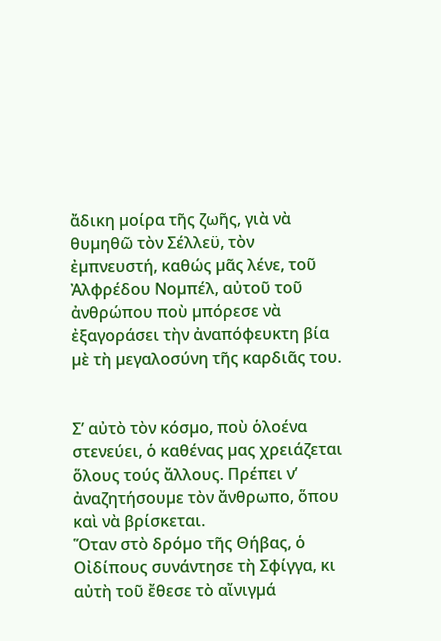ἄδικη µοίρα τῆς ζωῆς, γιὰ νὰ θυµηθῶ τὸν Σέλλεϋ, τὸν ἐµπνευστή, καθώς µᾶς λένε, τοῦ Ἀλφρέδου Νοµπέλ, αὐτοῦ τοῦ ἀνθρώπου ποὺ µπόρεσε νὰ ἐξαγοράσει τὴν ἀναπόφευκτη βία µὲ τὴ µεγαλοσύνη τῆς καρδιᾶς του.


Σ’ αὐτὸ τὸν κόσµο, ποὺ ὁλοένα στενεύει, ὁ καθένας µας χρειάζεται ὅλους τούς ἄλλους. Πρέπει ν’ ἀναζητήσουµε τὸν ἄνθρωπο, ὅπου καὶ νὰ βρίσκεται.
Ὅταν στὸ δρόµο τῆς Θήβας, ὁ Οἰδίπους συνάντησε τὴ Σφίγγα, κι αὐτὴ τοῦ ἔθεσε τὸ αἴνιγµά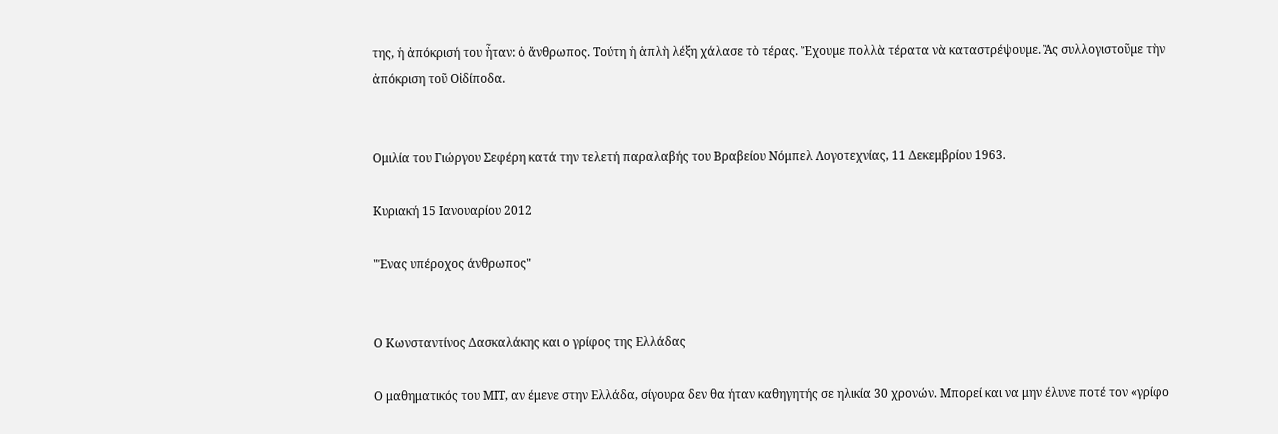της, ἡ ἀπόκρισή του ἦταν: ὁ ἄνθρωπος. Τούτη ἡ ἁπλὴ λέξη χάλασε τὸ τέρας. Ἔχουµε πολλὰ τέρατα νὰ καταστρέψουµε. Ἂς συλλογιστοῦµε τὴν ἀπόκριση τοῦ Οἰδίποδα.


Ομιλία του Γιώργου Σεφέρη κατά την τελετή παραλαβής του Βραβείου Νόμπελ Λογοτεχνίας, 11 Δεκεμβρίου 1963.

Κυριακή 15 Ιανουαρίου 2012

"Ένας υπέροχος άνθρωπος"


Ο Κωνσταντίνος Δασκαλάκης και ο γρίφος της Ελλάδας

Ο μαθηματικός του ΜΙΤ, αν έμενε στην Ελλάδα, σίγουρα δεν θα ήταν καθηγητής σε ηλικία 30 χρονών. Μπορεί και να μην έλυνε ποτέ τον «γρίφο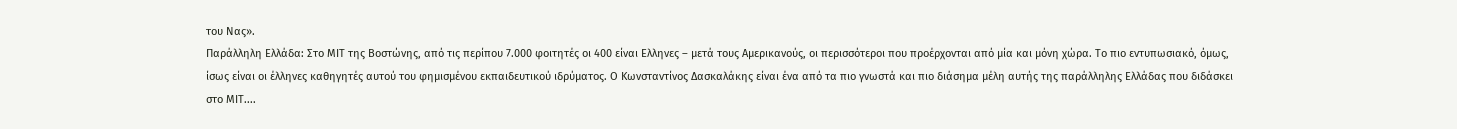του Νας».
Παράλληλη Ελλάδα: Στο ΜΙΤ της Βοστώνης, από τις περίπου 7.000 φοιτητές οι 400 είναι Ελληνες – μετά τους Αμερικανούς, οι περισσότεροι που προέρχονται από μία και μόνη χώρα. Το πιο εντυπωσιακό, όμως, ίσως είναι οι έλληνες καθηγητές αυτού του φημισμένου εκπαιδευτικού ιδρύματος. Ο Κωνσταντίνος Δασκαλάκης είναι ένα από τα πιο γνωστά και πιο διάσημα μέλη αυτής της παράλληλης Ελλάδας που διδάσκει στο ΜΙΤ....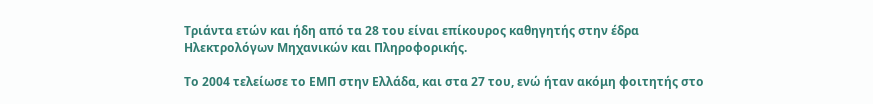Τριάντα ετών και ήδη από τα 28 του είναι επίκουρος καθηγητής στην έδρα Ηλεκτρολόγων Μηχανικών και Πληροφορικής.

Το 2004 τελείωσε το ΕΜΠ στην Ελλάδα, και στα 27 του, ενώ ήταν ακόμη φοιτητής στο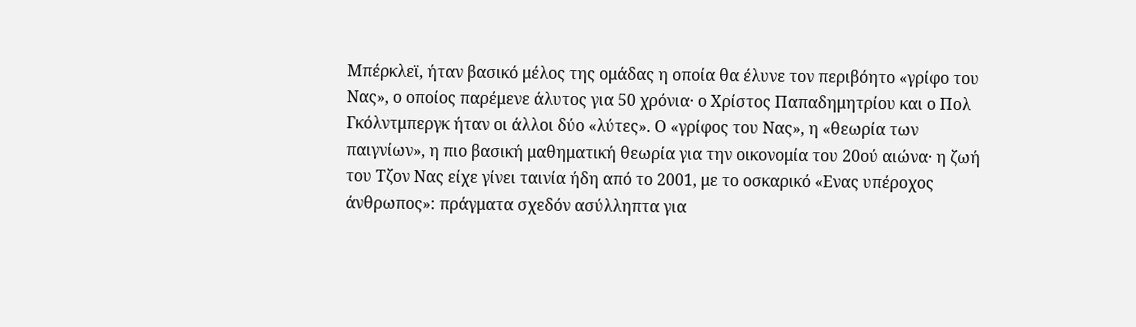Μπέρκλεϊ, ήταν βασικό μέλος της ομάδας η οποία θα έλυνε τον περιβόητο «γρίφο του Νας», ο οποίος παρέμενε άλυτος για 50 χρόνια· ο Χρίστος Παπαδημητρίου και ο Πολ Γκόλντμπεργκ ήταν οι άλλοι δύο «λύτες». Ο «γρίφος του Νας», η «θεωρία των παιγνίων», η πιο βασική μαθηματική θεωρία για την οικονομία του 20ού αιώνα· η ζωή του Τζον Νας είχε γίνει ταινία ήδη από το 2001, με το οσκαρικό «Ενας υπέροχος άνθρωπος»: πράγματα σχεδόν ασύλληπτα για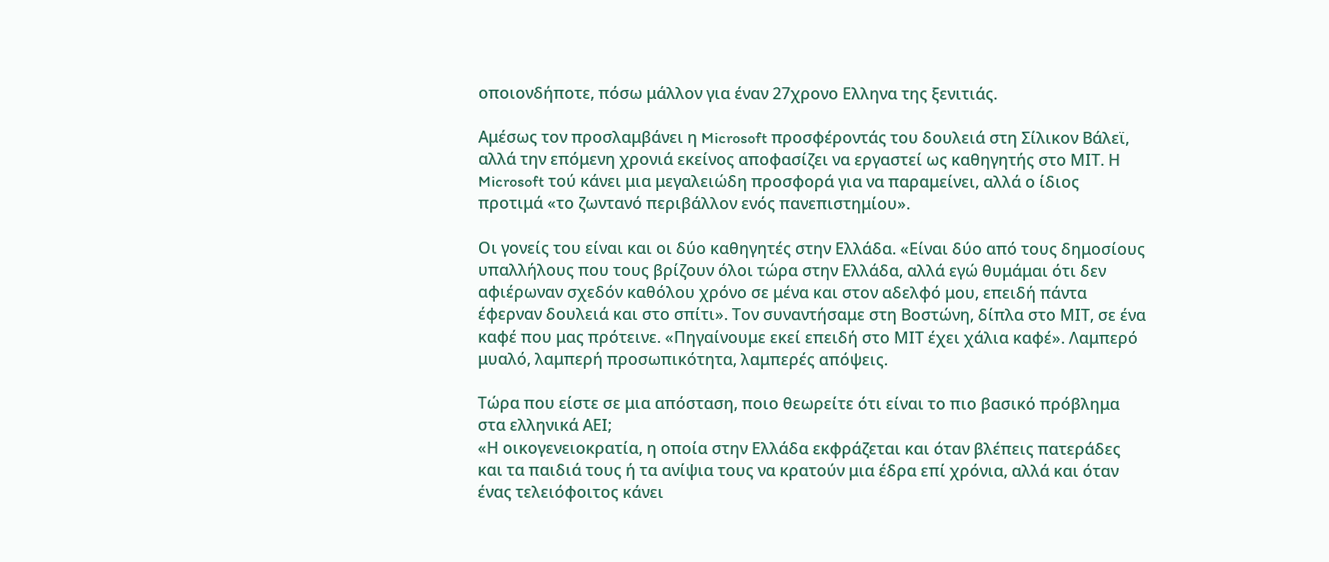οποιονδήποτε, πόσω μάλλον για έναν 27χρονο Ελληνα της ξενιτιάς.

Αμέσως τον προσλαμβάνει η Microsoft προσφέροντάς του δουλειά στη Σίλικον Βάλεϊ, αλλά την επόμενη χρονιά εκείνος αποφασίζει να εργαστεί ως καθηγητής στο ΜΙΤ. Η Microsoft τού κάνει μια μεγαλειώδη προσφορά για να παραμείνει, αλλά ο ίδιος προτιμά «το ζωντανό περιβάλλον ενός πανεπιστημίου».

Οι γονείς του είναι και οι δύο καθηγητές στην Ελλάδα. «Είναι δύο από τους δημοσίους υπαλλήλους που τους βρίζουν όλοι τώρα στην Ελλάδα, αλλά εγώ θυμάμαι ότι δεν αφιέρωναν σχεδόν καθόλου χρόνο σε μένα και στον αδελφό μου, επειδή πάντα έφερναν δουλειά και στο σπίτι». Τον συναντήσαμε στη Βοστώνη, δίπλα στο ΜΙΤ, σε ένα καφέ που μας πρότεινε. «Πηγαίνουμε εκεί επειδή στο ΜΙΤ έχει χάλια καφέ». Λαμπερό μυαλό, λαμπερή προσωπικότητα, λαμπερές απόψεις.

Τώρα που είστε σε μια απόσταση, ποιο θεωρείτε ότι είναι το πιο βασικό πρόβλημα στα ελληνικά ΑΕΙ;
«Η οικογενειοκρατία, η οποία στην Ελλάδα εκφράζεται και όταν βλέπεις πατεράδες και τα παιδιά τους ή τα ανίψια τους να κρατούν μια έδρα επί χρόνια, αλλά και όταν ένας τελειόφοιτος κάνει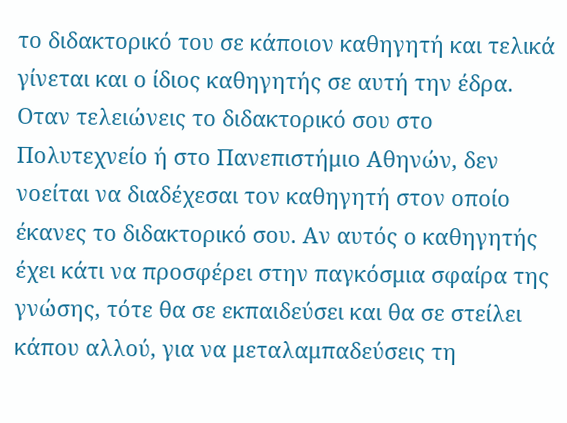το διδακτορικό του σε κάποιον καθηγητή και τελικά γίνεται και ο ίδιος καθηγητής σε αυτή την έδρα. Οταν τελειώνεις το διδακτορικό σου στο Πολυτεχνείο ή στο Πανεπιστήμιο Αθηνών, δεν νοείται να διαδέχεσαι τον καθηγητή στον οποίο έκανες το διδακτορικό σου. Αν αυτός ο καθηγητής έχει κάτι να προσφέρει στην παγκόσμια σφαίρα της γνώσης, τότε θα σε εκπαιδεύσει και θα σε στείλει κάπου αλλού, για να μεταλαμπαδεύσεις τη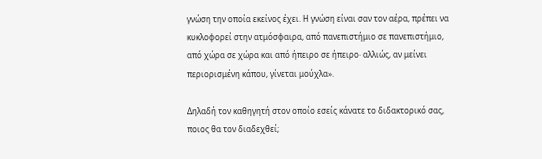γνώση την οποία εκείνος έχει. Η γνώση είναι σαν τον αέρα, πρέπει να κυκλοφορεί στην ατμόσφαιρα, από πανεπιστήμιο σε πανεπιστήμιο, από χώρα σε χώρα και από ήπειρο σε ήπειρο· αλλιώς, αν μείνει περιορισμένη κάπου, γίνεται μούχλα».

Δηλαδή τον καθηγητή στον οποίο εσείς κάνατε το διδακτορικό σας, ποιος θα τον διαδεχθεί;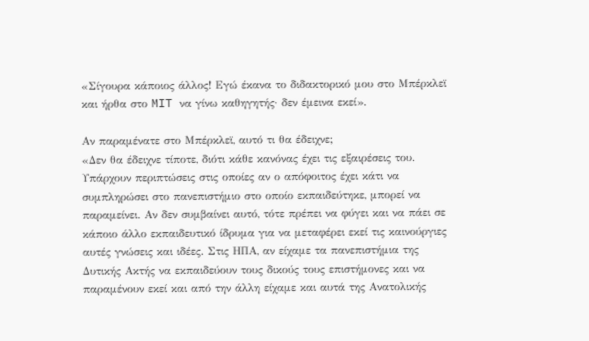«Σίγουρα κάποιος άλλος! Εγώ έκανα το διδακτορικό μου στο Μπέρκλεϊ και ήρθα στο MIT να γίνω καθηγητής· δεν έμεινα εκεί».

Αν παραμένατε στο Μπέρκλεϊ, αυτό τι θα έδειχνε;
«Δεν θα έδειχνε τίποτε, διότι κάθε κανόνας έχει τις εξαιρέσεις του. Υπάρχουν περιπτώσεις στις οποίες αν ο απόφοιτος έχει κάτι να συμπληρώσει στο πανεπιστήμιο στο οποίο εκπαιδεύτηκε, μπορεί να παραμείνει. Αν δεν συμβαίνει αυτό, τότε πρέπει να φύγει και να πάει σε κάποιο άλλο εκπαιδευτικό ίδρυμα για να μεταφέρει εκεί τις καινούργιες αυτές γνώσεις και ιδέες. Στις ΗΠΑ, αν είχαμε τα πανεπιστήμια της Δυτικής Ακτής να εκπαιδεύουν τους δικούς τους επιστήμονες και να παραμένουν εκεί και από την άλλη είχαμε και αυτά της Ανατολικής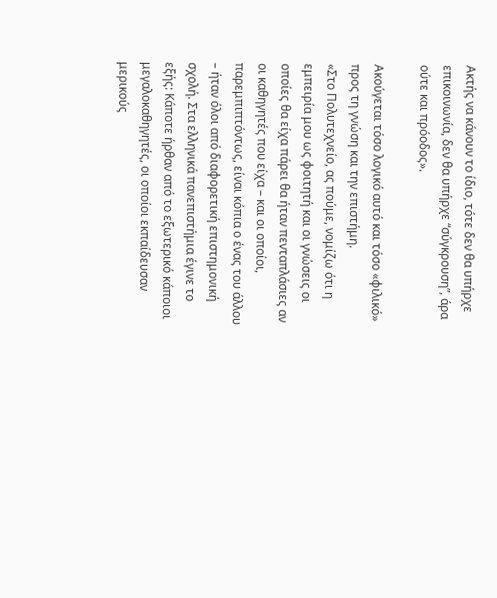Ακτής να κάνουν το ίδιο, τότε δεν θα υπήρχε επικοινωνία, δεν θα υπήρχε “σύγκρουση”, άρα ούτε και πρόοδος».

Ακούγεται τόσο λογικό αυτό και τόσο «φιλικό» προς τη γνώση και την επιστήμη.
«Στο Πολυτεχνείο, ας πούμε, νομίζω ότι η εμπειρία μου ως φοιτητή και οι γνώσεις οι οποίες θα είχα πάρει θα ήταν πενταπλάσιες αν οι καθηγητές που είχα – και οι οποίοι, παρεμπιπτόντως, είναι κόπια ο ένας του άλλου – ήταν όλοι από διαφορετική επιστημονική σχολή. Στα ελληνικά πανεπιστήμια έγινε το εξής: Κάποτε ήρθαν από το εξωτερικό κάποιοι μεγαλοκαθηγητές, οι οποίοι εκπαίδευσαν μερικούς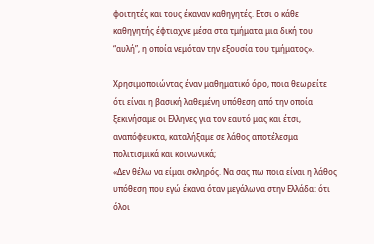φοιτητές και τους έκαναν καθηγητές. Ετσι ο κάθε καθηγητής έφτιαχνε μέσα στα τμήματα μια δική του “αυλή”, η οποία νεμόταν την εξουσία του τμήματος».

Χρησιμοποιώντας έναν μαθηματικό όρο, ποια θεωρείτε ότι είναι η βασική λαθεμένη υπόθεση από την οποία ξεκινήσαμε οι Ελληνες για τον εαυτό μας και έτσι, αναπόφευκτα, καταλήξαμε σε λάθος αποτέλεσμα πολιτισμικά και κοινωνικά;
«Δεν θέλω να είμαι σκληρός. Να σας πω ποια είναι η λάθος υπόθεση που εγώ έκανα όταν μεγάλωνα στην Ελλάδα: ότι όλοι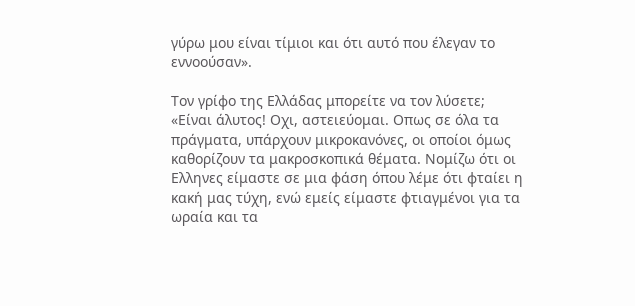γύρω μου είναι τίμιοι και ότι αυτό που έλεγαν το εννοούσαν».

Τον γρίφο της Ελλάδας μπορείτε να τον λύσετε;
«Είναι άλυτος! Οχι, αστειεύομαι. Οπως σε όλα τα πράγματα, υπάρχουν μικροκανόνες, οι οποίοι όμως καθορίζουν τα μακροσκοπικά θέματα. Νομίζω ότι οι Ελληνες είμαστε σε μια φάση όπου λέμε ότι φταίει η κακή μας τύχη, ενώ εμείς είμαστε φτιαγμένοι για τα ωραία και τα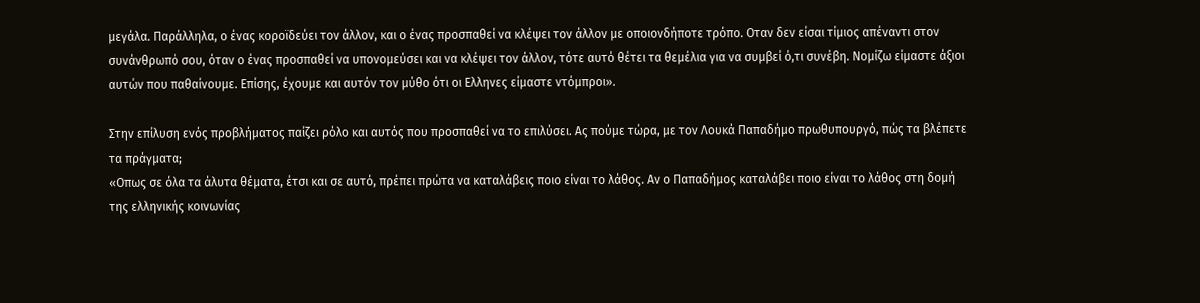μεγάλα. Παράλληλα, ο ένας κοροϊδεύει τον άλλον, και ο ένας προσπαθεί να κλέψει τον άλλον με οποιονδήποτε τρόπο. Οταν δεν είσαι τίμιος απέναντι στον συνάνθρωπό σου, όταν ο ένας προσπαθεί να υπονομεύσει και να κλέψει τον άλλον, τότε αυτό θέτει τα θεμέλια για να συμβεί ό,τι συνέβη. Νομίζω είμαστε άξιοι αυτών που παθαίνουμε. Επίσης, έχουμε και αυτόν τον μύθο ότι οι Ελληνες είμαστε ντόμπροι».

Στην επίλυση ενός προβλήματος παίζει ρόλο και αυτός που προσπαθεί να το επιλύσει. Ας πούμε τώρα, με τον Λουκά Παπαδήμο πρωθυπουργό, πώς τα βλέπετε τα πράγματα;
«Οπως σε όλα τα άλυτα θέματα, έτσι και σε αυτό, πρέπει πρώτα να καταλάβεις ποιο είναι το λάθος. Αν ο Παπαδήμος καταλάβει ποιο είναι το λάθος στη δομή της ελληνικής κοινωνίας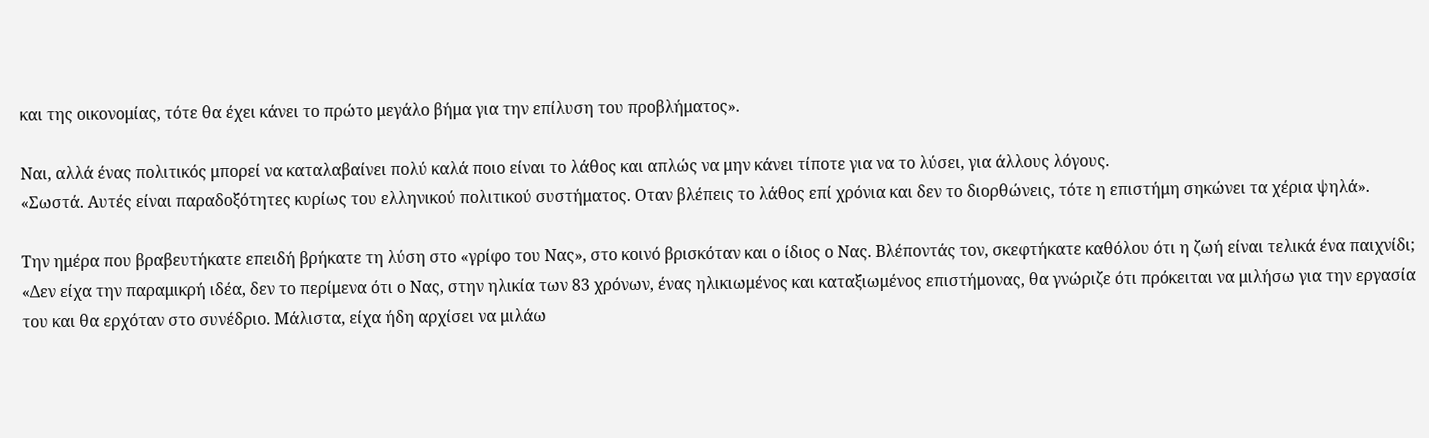και της οικονομίας, τότε θα έχει κάνει το πρώτο μεγάλο βήμα για την επίλυση του προβλήματος».

Ναι, αλλά ένας πολιτικός μπορεί να καταλαβαίνει πολύ καλά ποιο είναι το λάθος και απλώς να μην κάνει τίποτε για να το λύσει, για άλλους λόγους.
«Σωστά. Αυτές είναι παραδοξότητες κυρίως του ελληνικού πολιτικού συστήματος. Οταν βλέπεις το λάθος επί χρόνια και δεν το διορθώνεις, τότε η επιστήμη σηκώνει τα χέρια ψηλά».

Την ημέρα που βραβευτήκατε επειδή βρήκατε τη λύση στο «γρίφο του Νας», στο κοινό βρισκόταν και ο ίδιος ο Νας. Βλέποντάς τον, σκεφτήκατε καθόλου ότι η ζωή είναι τελικά ένα παιχνίδι;
«Δεν είχα την παραμικρή ιδέα, δεν το περίμενα ότι ο Νας, στην ηλικία των 83 χρόνων, ένας ηλικιωμένος και καταξιωμένος επιστήμονας, θα γνώριζε ότι πρόκειται να μιλήσω για την εργασία του και θα ερχόταν στο συνέδριο. Μάλιστα, είχα ήδη αρχίσει να μιλάω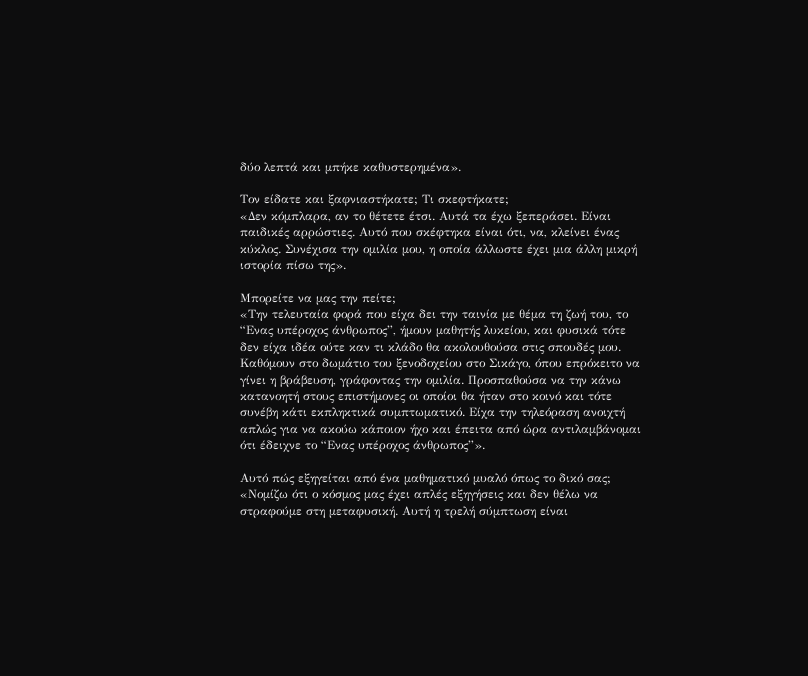δύο λεπτά και μπήκε καθυστερημένα».

Τον είδατε και ξαφνιαστήκατε; Τι σκεφτήκατε;
«Δεν κόμπλαρα, αν το θέτετε έτσι. Αυτά τα έχω ξεπεράσει. Είναι παιδικές αρρώστιες. Αυτό που σκέφτηκα είναι ότι, να, κλείνει ένας κύκλος. Συνέχισα την ομιλία μου, η οποία άλλωστε έχει μια άλλη μικρή ιστορία πίσω της».

Μπορείτε να μας την πείτε;
«Την τελευταία φορά που είχα δει την ταινία με θέμα τη ζωή του, το “Ενας υπέροχος άνθρωπος”, ήμουν μαθητής λυκείου, και φυσικά τότε δεν είχα ιδέα ούτε καν τι κλάδο θα ακολουθούσα στις σπουδές μου. Καθόμουν στο δωμάτιο του ξενοδοχείου στο Σικάγο, όπου επρόκειτο να γίνει η βράβευση, γράφοντας την ομιλία. Προσπαθούσα να την κάνω κατανοητή στους επιστήμονες οι οποίοι θα ήταν στο κοινό και τότε συνέβη κάτι εκπληκτικά συμπτωματικό. Είχα την τηλεόραση ανοιχτή απλώς για να ακούω κάποιον ήχο και έπειτα από ώρα αντιλαμβάνομαι ότι έδειχνε το “Ενας υπέροχος άνθρωπος”».

Αυτό πώς εξηγείται από ένα μαθηματικό μυαλό όπως το δικό σας;
«Νομίζω ότι ο κόσμος μας έχει απλές εξηγήσεις και δεν θέλω να στραφούμε στη μεταφυσική. Αυτή η τρελή σύμπτωση είναι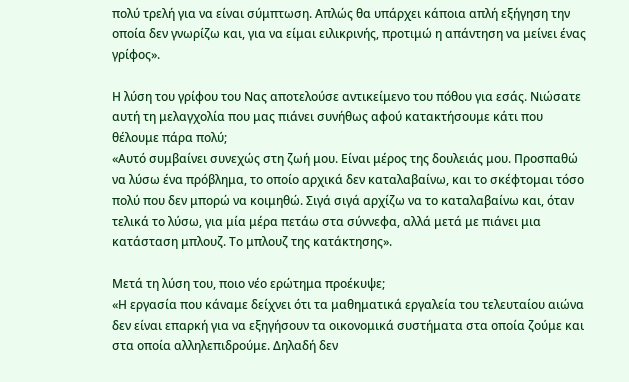πολύ τρελή για να είναι σύμπτωση. Απλώς θα υπάρχει κάποια απλή εξήγηση την οποία δεν γνωρίζω και, για να είμαι ειλικρινής, προτιμώ η απάντηση να μείνει ένας γρίφος».

Η λύση του γρίφου του Νας αποτελούσε αντικείμενο του πόθου για εσάς. Νιώσατε αυτή τη μελαγχολία που μας πιάνει συνήθως αφού κατακτήσουμε κάτι που θέλουμε πάρα πολύ;
«Αυτό συμβαίνει συνεχώς στη ζωή μου. Είναι μέρος της δουλειάς μου. Προσπαθώ να λύσω ένα πρόβλημα, το οποίο αρχικά δεν καταλαβαίνω, και το σκέφτομαι τόσο πολύ που δεν μπορώ να κοιμηθώ. Σιγά σιγά αρχίζω να το καταλαβαίνω και, όταν τελικά το λύσω, για μία μέρα πετάω στα σύννεφα, αλλά μετά με πιάνει μια κατάσταση μπλουζ. Το μπλουζ της κατάκτησης».

Μετά τη λύση του, ποιο νέο ερώτημα προέκυψε;
«Η εργασία που κάναμε δείχνει ότι τα μαθηματικά εργαλεία του τελευταίου αιώνα δεν είναι επαρκή για να εξηγήσουν τα οικονομικά συστήματα στα οποία ζούμε και στα οποία αλληλεπιδρούμε. Δηλαδή δεν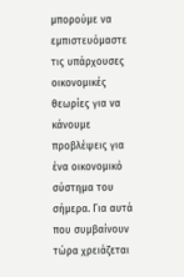μπορούμε να εμπιστευόμαστε τις υπάρχουσες οικονομικές θεωρίες για να κάνουμε προβλέψεις για ένα οικονομικό σύστημα του σήμερα. Για αυτά που συμβαίνουν τώρα χρειάζεται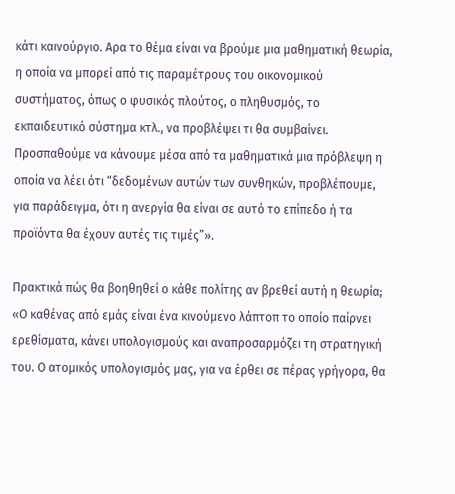κάτι καινούργιο. Αρα το θέμα είναι να βρούμε μια μαθηματική θεωρία, η οποία να μπορεί από τις παραμέτρους του οικονομικού συστήματος, όπως ο φυσικός πλούτος, ο πληθυσμός, το εκπαιδευτικό σύστημα κτλ., να προβλέψει τι θα συμβαίνει. Προσπαθούμε να κάνουμε μέσα από τα μαθηματικά μια πρόβλεψη η οποία να λέει ότι “δεδομένων αυτών των συνθηκών, προβλέπουμε, για παράδειγμα, ότι η ανεργία θα είναι σε αυτό το επίπεδο ή τα προϊόντα θα έχουν αυτές τις τιμές”».

Πρακτικά πώς θα βοηθηθεί ο κάθε πολίτης αν βρεθεί αυτή η θεωρία;
«Ο καθένας από εμάς είναι ένα κινούμενο λάπτοπ το οποίο παίρνει ερεθίσματα, κάνει υπολογισμούς και αναπροσαρμόζει τη στρατηγική του. Ο ατομικός υπολογισμός μας, για να έρθει σε πέρας γρήγορα, θα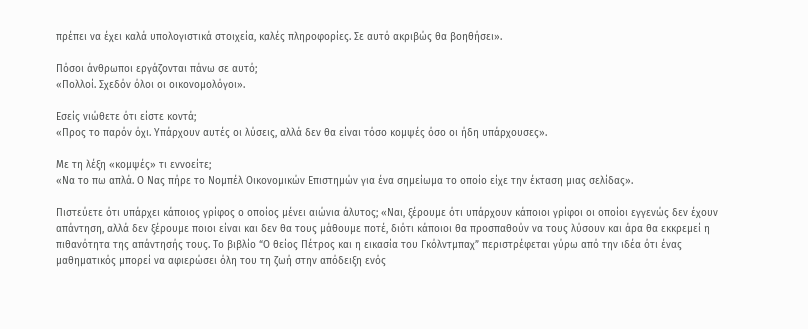πρέπει να έχει καλά υπολογιστικά στοιχεία, καλές πληροφορίες. Σε αυτό ακριβώς θα βοηθήσει».

Πόσοι άνθρωποι εργάζονται πάνω σε αυτό;
«Πολλοί. Σχεδόν όλοι οι οικονομολόγοι».

Εσείς νιώθετε ότι είστε κοντά;
«Προς το παρόν όχι. Υπάρχουν αυτές οι λύσεις, αλλά δεν θα είναι τόσο κομψές όσο οι ήδη υπάρχουσες».

Με τη λέξη «κομψές» τι εννοείτε;
«Να το πω απλά. Ο Νας πήρε το Νομπέλ Οικονομικών Επιστημών για ένα σημείωμα το οποίο είχε την έκταση μιας σελίδας».

Πιστεύετε ότι υπάρχει κάποιος γρίφος ο οποίος μένει αιώνια άλυτος; «Ναι, ξέρουμε ότι υπάρχουν κάποιοι γρίφοι οι οποίοι εγγενώς δεν έχουν απάντηση, αλλά δεν ξέρουμε ποιοι είναι και δεν θα τους μάθουμε ποτέ, διότι κάποιοι θα προσπαθούν να τους λύσουν και άρα θα εκκρεμεί η πιθανότητα της απάντησής τους. Το βιβλίο “Ο θείος Πέτρος και η εικασία του Γκόλντμπαχ” περιστρέφεται γύρω από την ιδέα ότι ένας μαθηματικός μπορεί να αφιερώσει όλη του τη ζωή στην απόδειξη ενός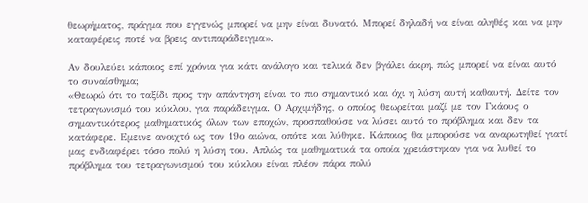θεωρήματος, πράγμα που εγγενώς μπορεί να μην είναι δυνατό. Μπορεί δηλαδή να είναι αληθές και να μην καταφέρεις ποτέ να βρεις αντιπαράδειγμα».

Αν δουλεύει κάποιος επί χρόνια για κάτι ανάλογο και τελικά δεν βγάλει άκρη, πώς μπορεί να είναι αυτό το συναίσθημα;
«Θεωρώ ότι το ταξίδι προς την απάντηση είναι το πιο σημαντικό και όχι η λύση αυτή καθαυτή. Δείτε τον τετραγωνισμό του κύκλου, για παράδειγμα. Ο Αρχιμήδης, ο οποίος θεωρείται μαζί με τον Γκάους ο σημαντικότερος μαθηματικός όλων των εποχών, προσπαθούσε να λύσει αυτό το πρόβλημα και δεν τα κατάφερε. Εμεινε ανοιχτό ως τον 19ο αιώνα, οπότε και λύθηκε. Κάποιος θα μπορούσε να αναρωτηθεί γιατί μας ενδιαφέρει τόσο πολύ η λύση του. Απλώς τα μαθηματικά τα οποία χρειάστηκαν για να λυθεί το πρόβλημα του τετραγωνισμού του κύκλου είναι πλέον πάρα πολύ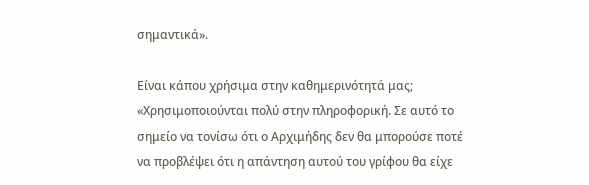σημαντικά».

Είναι κάπου χρήσιμα στην καθημερινότητά μας;
«Χρησιμοποιούνται πολύ στην πληροφορική. Σε αυτό το σημείο να τονίσω ότι ο Αρχιμήδης δεν θα μπορούσε ποτέ να προβλέψει ότι η απάντηση αυτού του γρίφου θα είχε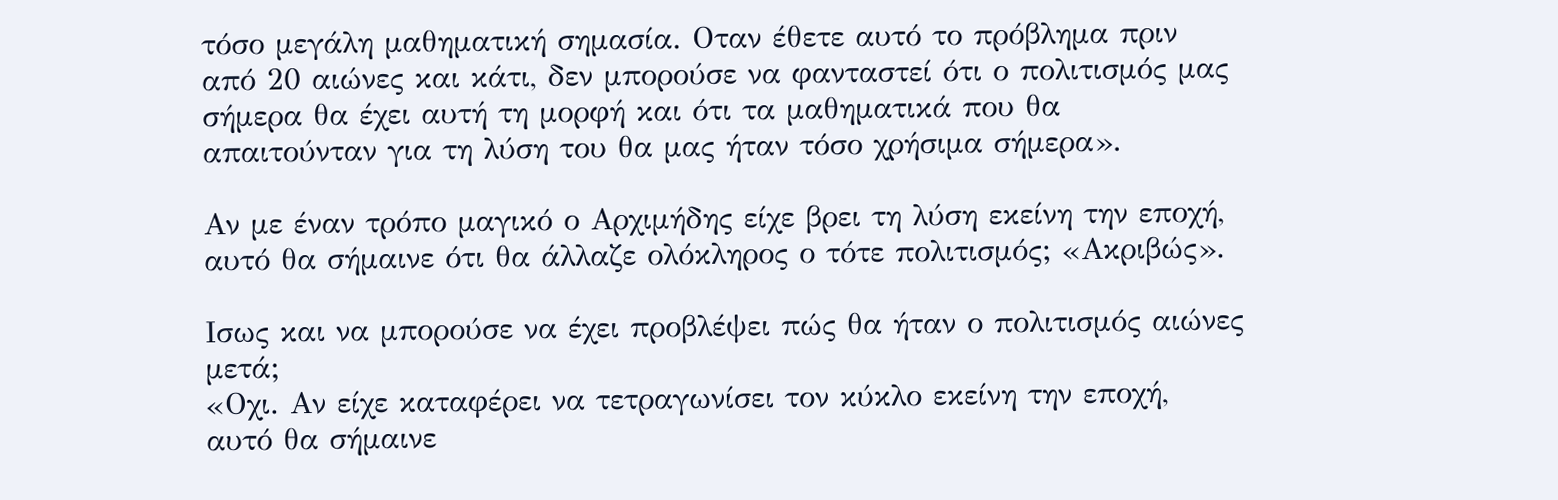τόσο μεγάλη μαθηματική σημασία. Οταν έθετε αυτό το πρόβλημα πριν από 20 αιώνες και κάτι, δεν μπορούσε να φανταστεί ότι ο πολιτισμός μας σήμερα θα έχει αυτή τη μορφή και ότι τα μαθηματικά που θα απαιτούνταν για τη λύση του θα μας ήταν τόσο χρήσιμα σήμερα».

Αν με έναν τρόπο μαγικό ο Αρχιμήδης είχε βρει τη λύση εκείνη την εποχή, αυτό θα σήμαινε ότι θα άλλαζε ολόκληρος ο τότε πολιτισμός; «Ακριβώς».

Ισως και να μπορούσε να έχει προβλέψει πώς θα ήταν ο πολιτισμός αιώνες μετά;
«Οχι. Αν είχε καταφέρει να τετραγωνίσει τον κύκλο εκείνη την εποχή, αυτό θα σήμαινε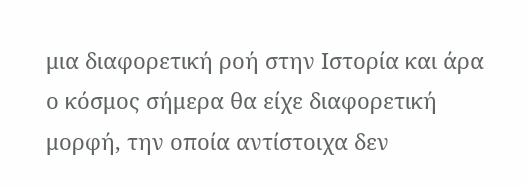μια διαφορετική ροή στην Ιστορία και άρα ο κόσμος σήμερα θα είχε διαφορετική μορφή, την οποία αντίστοιχα δεν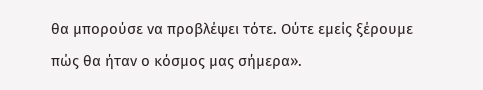θα μπορούσε να προβλέψει τότε. Ούτε εμείς ξέρουμε πώς θα ήταν ο κόσμος μας σήμερα».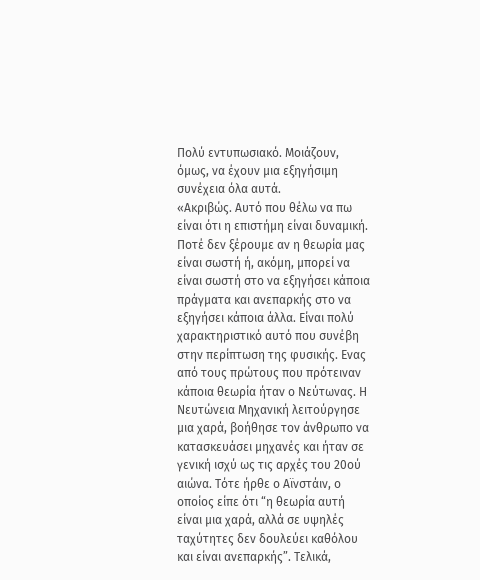Πολύ εντυπωσιακό. Μοιάζουν, όμως, να έχουν μια εξηγήσιμη συνέχεια όλα αυτά.
«Ακριβώς. Αυτό που θέλω να πω είναι ότι η επιστήμη είναι δυναμική. Ποτέ δεν ξέρουμε αν η θεωρία μας είναι σωστή ή, ακόμη, μπορεί να είναι σωστή στο να εξηγήσει κάποια πράγματα και ανεπαρκής στο να εξηγήσει κάποια άλλα. Είναι πολύ χαρακτηριστικό αυτό που συνέβη στην περίπτωση της φυσικής. Ενας από τους πρώτους που πρότειναν κάποια θεωρία ήταν ο Νεύτωνας. Η Νευτώνεια Μηχανική λειτούργησε μια χαρά, βοήθησε τον άνθρωπο να κατασκευάσει μηχανές και ήταν σε γενική ισχύ ως τις αρχές του 20ού αιώνα. Τότε ήρθε ο Αϊνστάιν, ο οποίος είπε ότι “η θεωρία αυτή είναι μια χαρά, αλλά σε υψηλές ταχύτητες δεν δουλεύει καθόλου και είναι ανεπαρκής”. Τελικά,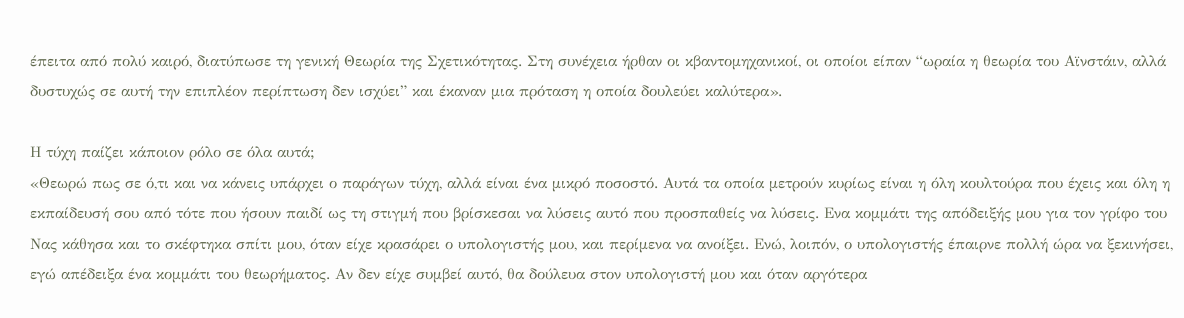έπειτα από πολύ καιρό, διατύπωσε τη γενική Θεωρία της Σχετικότητας. Στη συνέχεια ήρθαν οι κβαντομηχανικοί, οι οποίοι είπαν “ωραία η θεωρία του Αϊνστάιν, αλλά δυστυχώς σε αυτή την επιπλέον περίπτωση δεν ισχύει” και έκαναν μια πρόταση η οποία δουλεύει καλύτερα».

Η τύχη παίζει κάποιον ρόλο σε όλα αυτά;
«Θεωρώ πως σε ό,τι και να κάνεις υπάρχει ο παράγων τύχη, αλλά είναι ένα μικρό ποσοστό. Αυτά τα οποία μετρούν κυρίως είναι η όλη κουλτούρα που έχεις και όλη η εκπαίδευσή σου από τότε που ήσουν παιδί ως τη στιγμή που βρίσκεσαι να λύσεις αυτό που προσπαθείς να λύσεις. Ενα κομμάτι της απόδειξής μου για τον γρίφο του Νας κάθησα και το σκέφτηκα σπίτι μου, όταν είχε κρασάρει ο υπολογιστής μου, και περίμενα να ανοίξει. Ενώ, λοιπόν, ο υπολογιστής έπαιρνε πολλή ώρα να ξεκινήσει, εγώ απέδειξα ένα κομμάτι του θεωρήματος. Αν δεν είχε συμβεί αυτό, θα δούλευα στον υπολογιστή μου και όταν αργότερα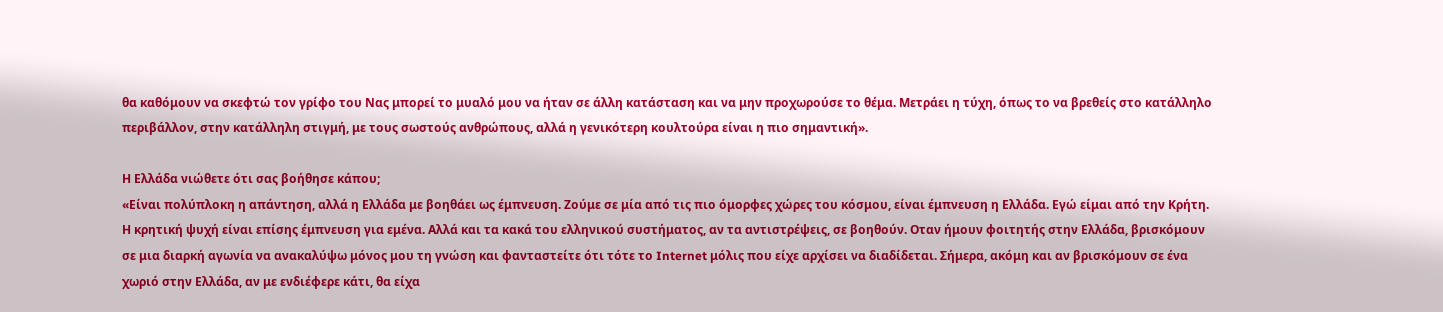θα καθόμουν να σκεφτώ τον γρίφο του Νας μπορεί το μυαλό μου να ήταν σε άλλη κατάσταση και να μην προχωρούσε το θέμα. Μετράει η τύχη, όπως το να βρεθείς στο κατάλληλο περιβάλλον, στην κατάλληλη στιγμή, με τους σωστούς ανθρώπους, αλλά η γενικότερη κουλτούρα είναι η πιο σημαντική».

Η Ελλάδα νιώθετε ότι σας βοήθησε κάπου;
«Είναι πολύπλοκη η απάντηση, αλλά η Ελλάδα με βοηθάει ως έμπνευση. Ζούμε σε μία από τις πιο όμορφες χώρες του κόσμου, είναι έμπνευση η Ελλάδα. Εγώ είμαι από την Κρήτη. Η κρητική ψυχή είναι επίσης έμπνευση για εμένα. Αλλά και τα κακά του ελληνικού συστήματος, αν τα αντιστρέψεις, σε βοηθούν. Οταν ήμουν φοιτητής στην Ελλάδα, βρισκόμουν σε μια διαρκή αγωνία να ανακαλύψω μόνος μου τη γνώση και φανταστείτε ότι τότε το Internet μόλις που είχε αρχίσει να διαδίδεται. Σήμερα, ακόμη και αν βρισκόμουν σε ένα χωριό στην Ελλάδα, αν με ενδιέφερε κάτι, θα είχα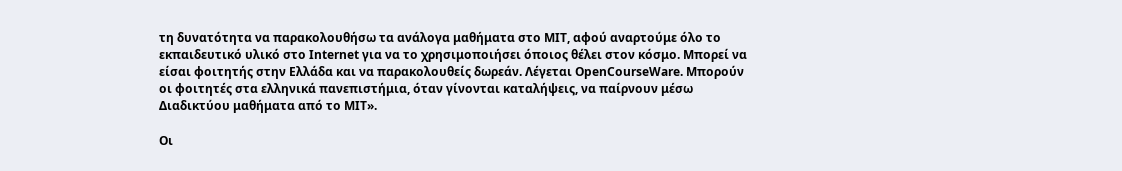τη δυνατότητα να παρακολουθήσω τα ανάλογα μαθήματα στο MIT, αφού αναρτούμε όλο το εκπαιδευτικό υλικό στο Internet για να το χρησιμοποιήσει όποιος θέλει στον κόσμο. Μπορεί να είσαι φοιτητής στην Ελλάδα και να παρακολουθείς δωρεάν. Λέγεται OpenCourseWare. Μπορούν οι φοιτητές στα ελληνικά πανεπιστήμια, όταν γίνονται καταλήψεις, να παίρνουν μέσω Διαδικτύου μαθήματα από το MIT».

Οι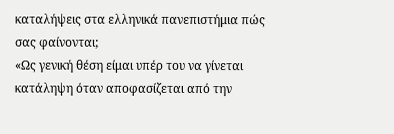καταλήψεις στα ελληνικά πανεπιστήμια πώς σας φαίνονται;
«Ως γενική θέση είμαι υπέρ του να γίνεται κατάληψη όταν αποφασίζεται από την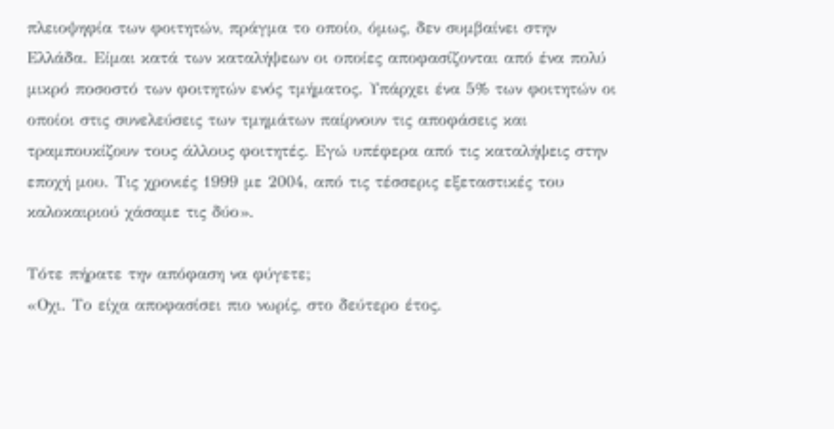πλειοψηφία των φοιτητών, πράγμα το οποίο, όμως, δεν συμβαίνει στην Ελλάδα. Είμαι κατά των καταλήψεων οι οποίες αποφασίζονται από ένα πολύ μικρό ποσοστό των φοιτητών ενός τμήματος. Υπάρχει ένα 5% των φοιτητών οι οποίοι στις συνελεύσεις των τμημάτων παίρνουν τις αποφάσεις και τραμπουκίζουν τους άλλους φοιτητές. Εγώ υπέφερα από τις καταλήψεις στην εποχή μου. Τις χρονιές 1999 με 2004, από τις τέσσερις εξεταστικές του καλοκαιριού χάσαμε τις δύο».

Τότε πήρατε την απόφαση να φύγετε;
«Οχι. Το είχα αποφασίσει πιο νωρίς, στο δεύτερο έτος.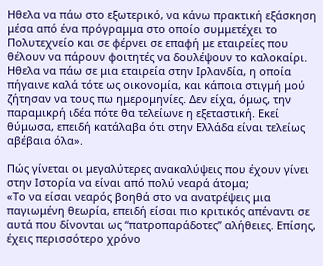Ηθελα να πάω στο εξωτερικό, να κάνω πρακτική εξάσκηση μέσα από ένα πρόγραμμα στο οποίο συμμετέχει το Πολυτεχνείο και σε φέρνει σε επαφή με εταιρείες που θέλουν να πάρουν φοιτητές να δουλέψουν το καλοκαίρι. Ηθελα να πάω σε μια εταιρεία στην Ιρλανδία, η οποία πήγαινε καλά τότε ως οικονομία, και κάποια στιγμή μού ζήτησαν να τους πω ημερομηνίες. Δεν είχα, όμως, την παραμικρή ιδέα πότε θα τελείωνε η εξεταστική. Εκεί θύμωσα, επειδή κατάλαβα ότι στην Ελλάδα είναι τελείως αβέβαια όλα».

Πώς γίνεται οι μεγαλύτερες ανακαλύψεις που έχουν γίνει στην Ιστορία να είναι από πολύ νεαρά άτομα;
«Το να είσαι νεαρός βοηθά στο να ανατρέψεις μια παγιωμένη θεωρία, επειδή είσαι πιο κριτικός απέναντι σε αυτά που δίνονται ως “πατροπαράδοτες” αλήθειες. Επίσης, έχεις περισσότερο χρόνο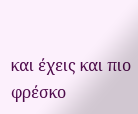και έχεις και πιο φρέσκο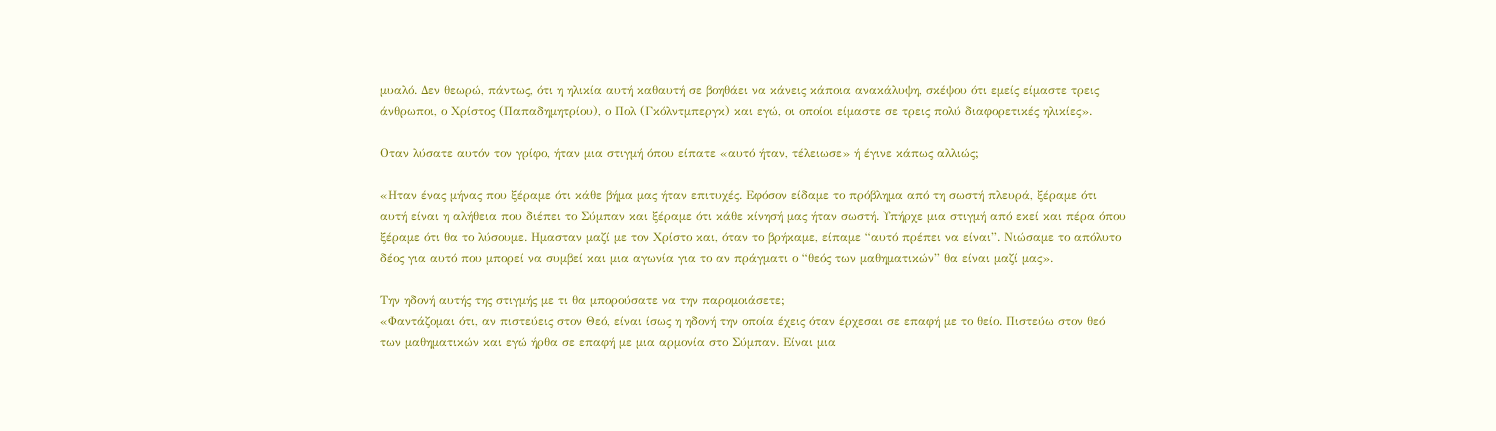μυαλό. Δεν θεωρώ, πάντως, ότι η ηλικία αυτή καθαυτή σε βοηθάει να κάνεις κάποια ανακάλυψη, σκέψου ότι εμείς είμαστε τρεις άνθρωποι, ο Χρίστος (Παπαδημητρίου), ο Πολ (Γκόλντμπεργκ) και εγώ, οι οποίοι είμαστε σε τρεις πολύ διαφορετικές ηλικίες».

Οταν λύσατε αυτόν τον γρίφο, ήταν μια στιγμή όπου είπατε «αυτό ήταν, τέλειωσε» ή έγινε κάπως αλλιώς;

«Ηταν ένας μήνας που ξέραμε ότι κάθε βήμα μας ήταν επιτυχές. Εφόσον είδαμε το πρόβλημα από τη σωστή πλευρά, ξέραμε ότι αυτή είναι η αλήθεια που διέπει το Σύμπαν και ξέραμε ότι κάθε κίνησή μας ήταν σωστή. Υπήρχε μια στιγμή από εκεί και πέρα όπου ξέραμε ότι θα το λύσουμε. Ημασταν μαζί με τον Χρίστο και, όταν το βρήκαμε, είπαμε “αυτό πρέπει να είναι”. Νιώσαμε το απόλυτο δέος για αυτό που μπορεί να συμβεί και μια αγωνία για το αν πράγματι ο “θεός των μαθηματικών” θα είναι μαζί μας».

Την ηδονή αυτής της στιγμής με τι θα μπορούσατε να την παρομοιάσετε;
«Φαντάζομαι ότι, αν πιστεύεις στον Θεό, είναι ίσως η ηδονή την οποία έχεις όταν έρχεσαι σε επαφή με το θείο. Πιστεύω στον θεό των μαθηματικών και εγώ ήρθα σε επαφή με μια αρμονία στο Σύμπαν. Είναι μια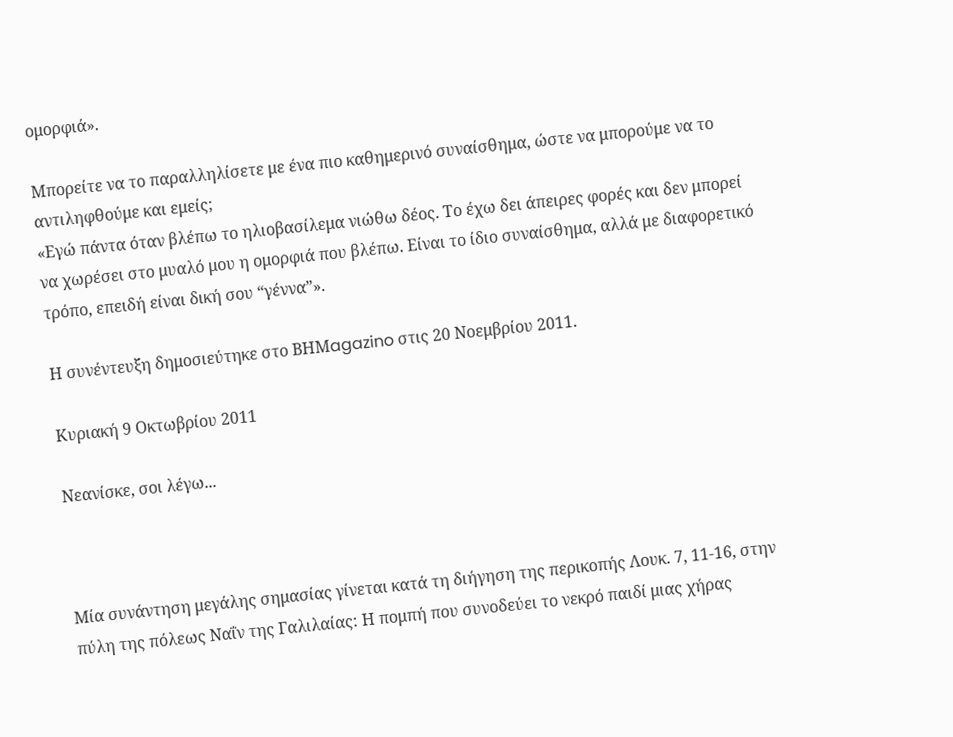ομορφιά».

Μπορείτε να το παραλληλίσετε με ένα πιο καθημερινό συναίσθημα, ώστε να μπορούμε να το αντιληφθούμε και εμείς;
«Εγώ πάντα όταν βλέπω το ηλιοβασίλεμα νιώθω δέος. Το έχω δει άπειρες φορές και δεν μπορεί να χωρέσει στο μυαλό μου η ομορφιά που βλέπω. Είναι το ίδιο συναίσθημα, αλλά με διαφορετικό τρόπο, επειδή είναι δική σου “γέννα”».

Η συνέντευξη δημοσιεύτηκε στο ΒΗΜagazino στις 20 Νοεμβρίου 2011.

Κυριακή 9 Οκτωβρίου 2011

Νεανίσκε, σοι λέγω...



Μία συνάντηση μεγάλης σημασίας γίνεται κατά τη διήγηση της περικοπής Λουκ. 7, 11-16, στην πύλη της πόλεως Ναΐν της Γαλιλαίας: Η πομπή που συνοδεύει το νεκρό παιδί μιας χήρας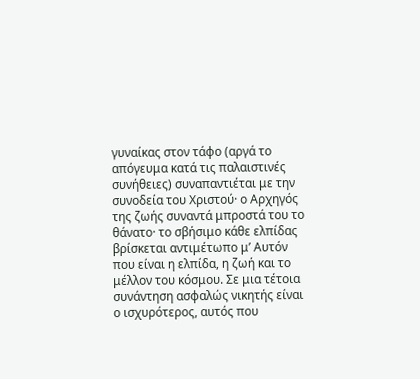γυναίκας στον τάφο (αργά το απόγευμα κατά τις παλαιστινές συνήθειες) συναπαντιέται με την συνοδεία του Χριστού· ο Αρχηγός της ζωής συναντά μπροστά του το θάνατο· το σβήσιμο κάθε ελπίδας βρίσκεται αντιμέτωπο μ’ Αυτόν που είναι η ελπίδα, η ζωή και το μέλλον του κόσμου. Σε μια τέτοια συνάντηση ασφαλώς νικητής είναι ο ισχυρότερος, αυτός που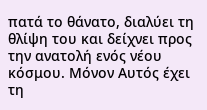πατά το θάνατο, διαλύει τη θλίψη του και δείχνει προς την ανατολή ενός νέου κόσμου. Μόνον Αυτός έχει τη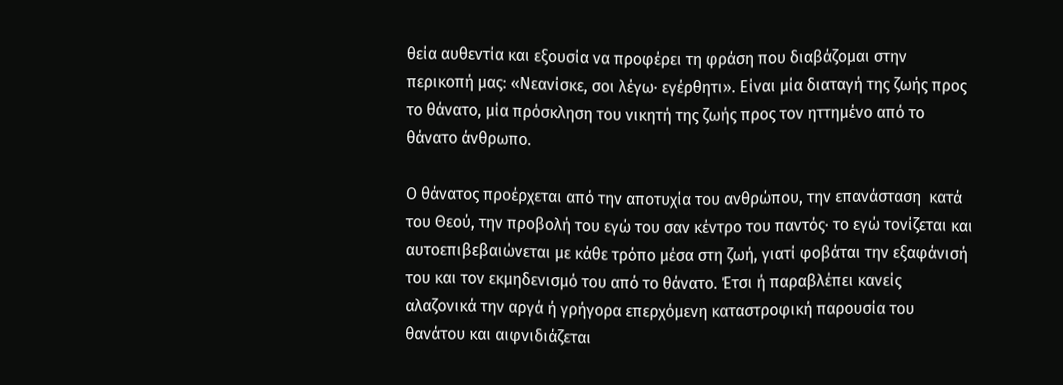θεία αυθεντία και εξουσία να προφέρει τη φράση που διαβάζομαι στην περικοπή μας: «Νεανίσκε, σοι λέγω· εγέρθητι». Είναι μία διαταγή της ζωής προς το θάνατο, μία πρόσκληση του νικητή της ζωής προς τον ηττημένο από το θάνατο άνθρωπο.

Ο θάνατος προέρχεται από την αποτυχία του ανθρώπου, την επανάσταση  κατά του Θεού, την προβολή του εγώ του σαν κέντρο του παντός· το εγώ τονίζεται και αυτοεπιβεβαιώνεται με κάθε τρόπο μέσα στη ζωή, γιατί φοβάται την εξαφάνισή του και τον εκμηδενισμό του από το θάνατο. Έτσι ή παραβλέπει κανείς αλαζονικά την αργά ή γρήγορα επερχόμενη καταστροφική παρουσία του θανάτου και αιφνιδιάζεται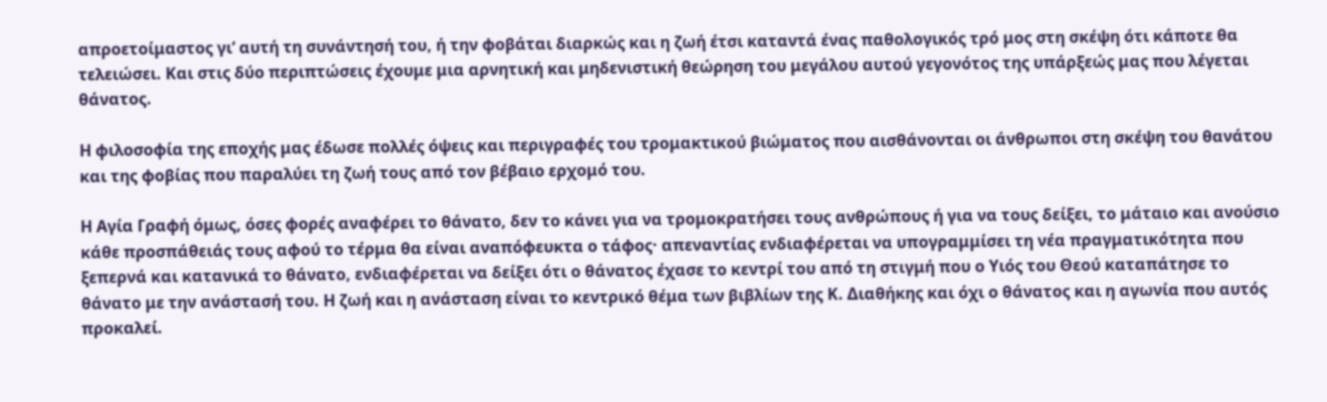απροετοίμαστος γι’ αυτή τη συνάντησή του, ή την φοβάται διαρκώς και η ζωή έτσι καταντά ένας παθολογικός τρό μος στη σκέψη ότι κάποτε θα τελειώσει. Και στις δύο περιπτώσεις έχουμε μια αρνητική και μηδενιστική θεώρηση του μεγάλου αυτού γεγονότος της υπάρξεώς μας που λέγεται θάνατος.

Η φιλοσοφία της εποχής μας έδωσε πολλές όψεις και περιγραφές του τρομακτικού βιώματος που αισθάνονται οι άνθρωποι στη σκέψη του θανάτου και της φοβίας που παραλύει τη ζωή τους από τον βέβαιο ερχομό του.

Η Αγία Γραφή όμως, όσες φορές αναφέρει το θάνατο, δεν το κάνει για να τρομοκρατήσει τους ανθρώπους ή για να τους δείξει, το μάταιο και ανούσιο κάθε προσπάθειάς τους αφού το τέρμα θα είναι αναπόφευκτα ο τάφος· απεναντίας ενδιαφέρεται να υπογραμμίσει τη νέα πραγματικότητα που ξεπερνά και κατανικά το θάνατο, ενδιαφέρεται να δείξει ότι ο θάνατος έχασε το κεντρί του από τη στιγμή που ο Υιός του Θεού καταπάτησε το θάνατο με την ανάστασή του. Η ζωή και η ανάσταση είναι το κεντρικό θέμα των βιβλίων της Κ. Διαθήκης και όχι ο θάνατος και η αγωνία που αυτός προκαλεί.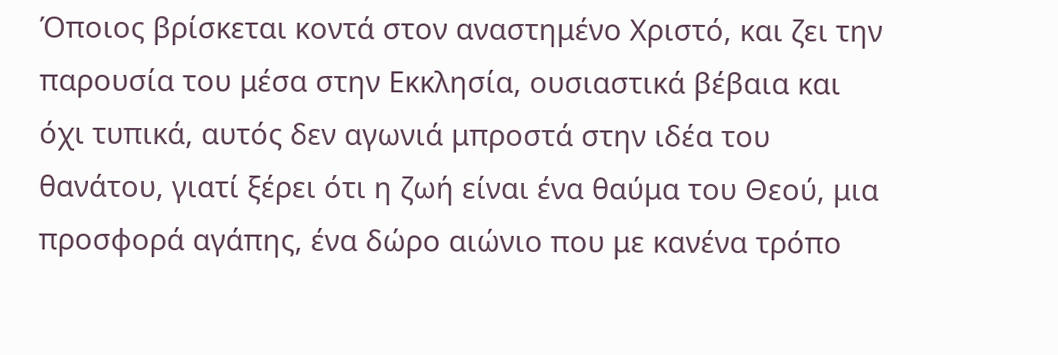Όποιος βρίσκεται κοντά στον αναστημένο Χριστό, και ζει την παρουσία του μέσα στην Εκκλησία, ουσιαστικά βέβαια και όχι τυπικά, αυτός δεν αγωνιά μπροστά στην ιδέα του θανάτου, γιατί ξέρει ότι η ζωή είναι ένα θαύμα του Θεού, μια προσφορά αγάπης, ένα δώρο αιώνιο που με κανένα τρόπο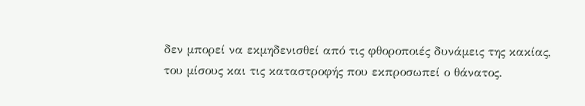δεν μπορεί να εκμηδενισθεί από τις φθοροποιές δυνάμεις της κακίας, του μίσους και τις καταστροφής που εκπροσωπεί ο θάνατος.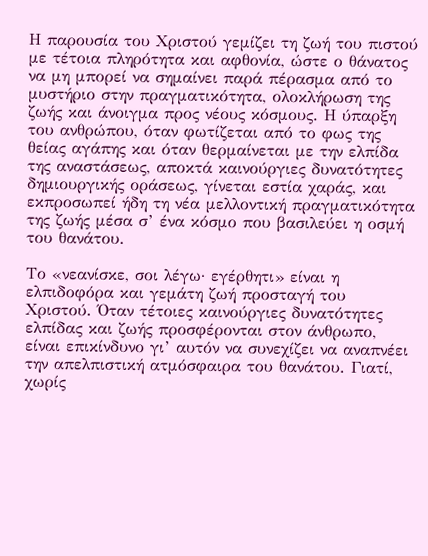Η παρουσία του Χριστού γεμίζει τη ζωή του πιστού με τέτοια πληρότητα και αφθονία, ώστε ο θάνατος να μη μπορεί να σημαίνει παρά πέρασμα από το μυστήριο στην πραγματικότητα, ολοκλήρωση της ζωής και άνοιγμα προς νέους κόσμους. Η ύπαρξη του ανθρώπου, όταν φωτίζεται από το φως της θείας αγάπης και όταν θερμαίνεται με την ελπίδα της αναστάσεως, αποκτά καινούργιες δυνατότητες δημιουργικής οράσεως, γίνεται εστία χαράς, και εκπροσωπεί ήδη τη νέα μελλοντική πραγματικότητα της ζωής μέσα σ’ ένα κόσμο που βασιλεύει η οσμή του θανάτου.

Το «νεανίσκε, σοι λέγω· εγέρθητι» είναι η ελπιδοφόρα και γεμάτη ζωή προσταγή του Χριστού. Όταν τέτοιες καινούργιες δυνατότητες ελπίδας και ζωής προσφέρονται στον άνθρωπο, είναι επικίνδυνο γι’ αυτόν να συνεχίζει να αναπνέει την απελπιστική ατμόσφαιρα του θανάτου. Γιατί, χωρίς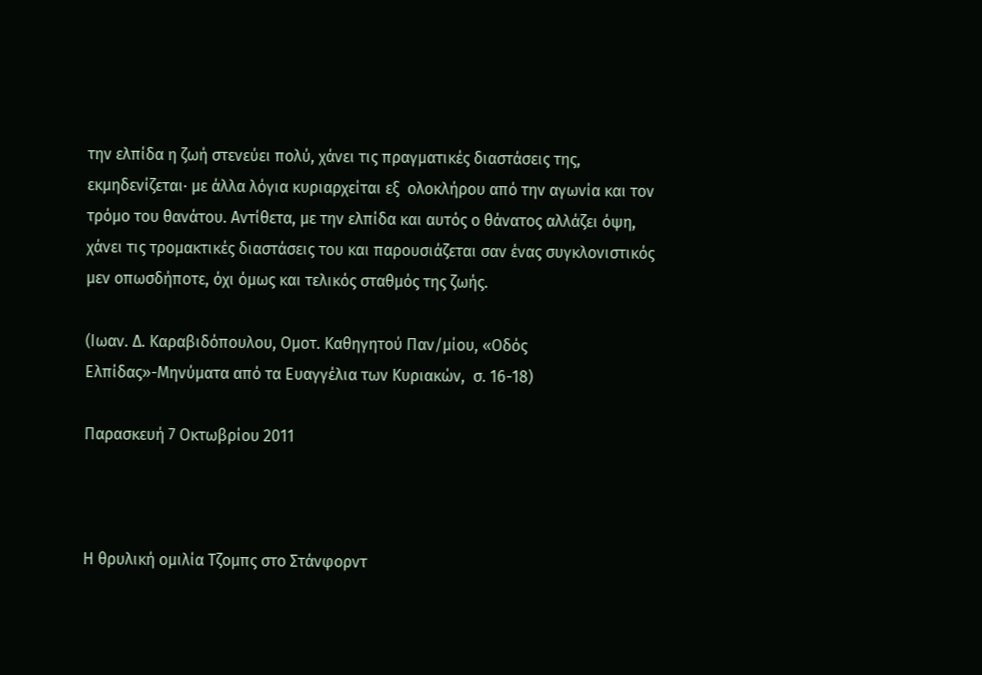την ελπίδα η ζωή στενεύει πολύ, χάνει τις πραγματικές διαστάσεις της, εκμηδενίζεται· με άλλα λόγια κυριαρχείται εξ  ολοκλήρου από την αγωνία και τον τρόμο του θανάτου. Αντίθετα, με την ελπίδα και αυτός ο θάνατος αλλάζει όψη, χάνει τις τρομακτικές διαστάσεις του και παρουσιάζεται σαν ένας συγκλονιστικός μεν οπωσδήποτε, όχι όμως και τελικός σταθμός της ζωής.

(Ιωαν. Δ. Καραβιδόπουλου, Ομοτ. Καθηγητού Παν/μίου, «Οδός Ελπίδας»-Μηνύματα από τα Ευαγγέλια των Κυριακών,  σ. 16-18)

Παρασκευή 7 Οκτωβρίου 2011



Η θρυλική ομιλία Τζομπς στο Στάνφορντ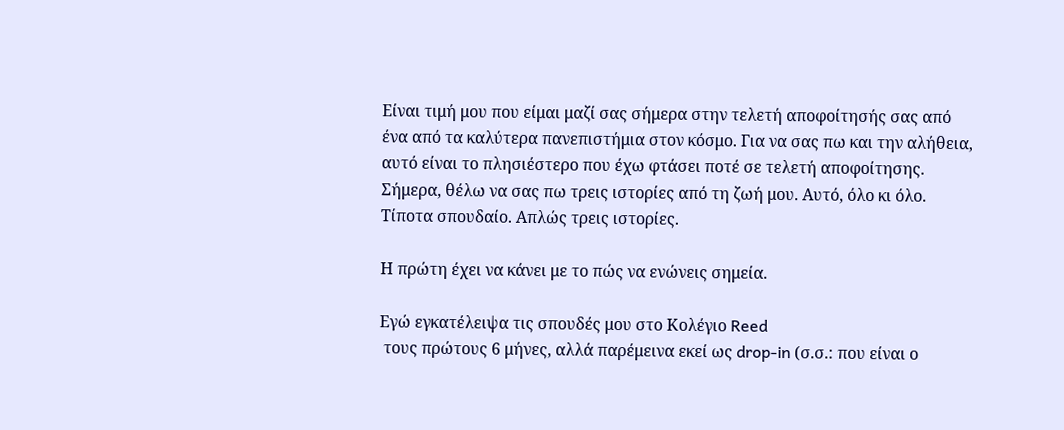Είναι τιμή μου που είμαι μαζί σας σήμερα στην τελετή αποφοίτησής σας από ένα από τα καλύτερα πανεπιστήμια στον κόσμο. Για να σας πω και την αλήθεια, αυτό είναι το πλησιέστερο που έχω φτάσει ποτέ σε τελετή αποφοίτησης. Σήμερα, θέλω να σας πω τρεις ιστορίες από τη ζωή μου. Αυτό, όλο κι όλο. Τίποτα σπουδαίο. Απλώς τρεις ιστορίες.

Η πρώτη έχει να κάνει με το πώς να ενώνεις σημεία.

Εγώ εγκατέλειψα τις σπουδές μου στο Κολέγιο Reed
 τους πρώτους 6 μήνες, αλλά παρέμεινα εκεί ως drop-in (σ.σ.: που είναι ο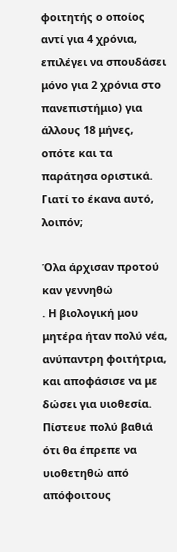φοιτητής ο οποίος αντί για 4 χρόνια, επιλέγει να σπουδάσει μόνο για 2 χρόνια στο πανεπιστήμιο) για άλλους 18 μήνες, οπότε και τα παράτησα οριστικά. Γιατί το έκανα αυτό, λοιπόν;

Όλα άρχισαν προτού καν γεννηθώ
. Η βιολογική μου μητέρα ήταν πολύ νέα, ανύπαντρη φοιτήτρια, και αποφάσισε να με δώσει για υιοθεσία. Πίστευε πολύ βαθιά ότι θα έπρεπε να υιοθετηθώ από απόφοιτους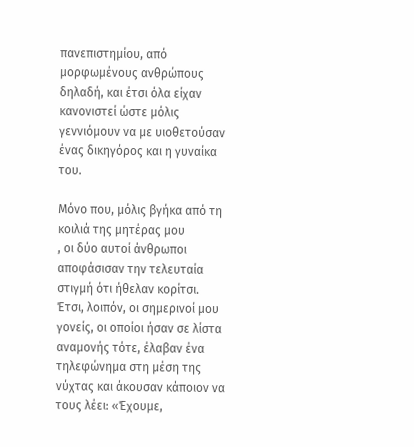πανεπιστημίου, από μορφωμένους ανθρώπους δηλαδή, και έτσι όλα είχαν κανονιστεί ώστε μόλις γεννιόμουν να με υιοθετούσαν ένας δικηγόρος και η γυναίκα του.

Μόνο που, μόλις βγήκα από τη κοιλιά της μητέρας μου
, οι δύο αυτοί άνθρωποι αποφάσισαν την τελευταία στιγμή ότι ήθελαν κορίτσι. Έτσι, λοιπόν, οι σημερινοί μου γονείς, οι οποίοι ήσαν σε λίστα αναμονής τότε, έλαβαν ένα τηλεφώνημα στη μέση της νύχτας και άκουσαν κάποιον να τους λέει: «Έχουμε,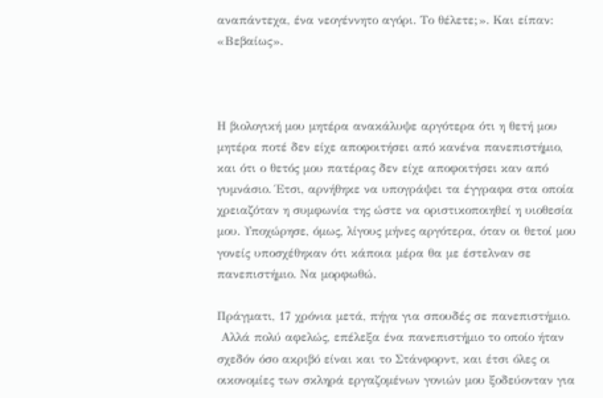αναπάντεχα, ένα νεογέννητο αγόρι. Το θέλετε;». Και είπαν: «Βεβαίως».



Η βιολογική μου μητέρα ανακάλυψε αργότερα ότι η θετή μου μητέρα ποτέ δεν είχε αποφοιτήσει από κανένα πανεπιστήμιο, και ότι ο θετός μου πατέρας δεν είχε αποφοιτήσει καν από γυμνάσιο. Έτσι, αρνήθηκε να υπογράψει τα έγγραφα στα οποία χρειαζόταν η συμφωνία της ώστε να οριστικοποιηθεί η υιοθεσία μου. Υποχώρησε, όμως, λίγους μήνες αργότερα, όταν οι θετοί μου γονείς υποσχέθηκαν ότι κάποια μέρα θα με έστελναν σε πανεπιστήμιο. Να μορφωθώ.

Πράγματι, 17 χρόνια μετά, πήγα για σπουδές σε πανεπιστήμιο.
 Αλλά πολύ αφελώς, επέλεξα ένα πανεπιστήμιο το οποίο ήταν σχεδόν όσο ακριβό είναι και το Στάνφορντ, και έτσι όλες οι οικονομίες των σκληρά εργαζομένων γονιών μου ξοδεύονταν για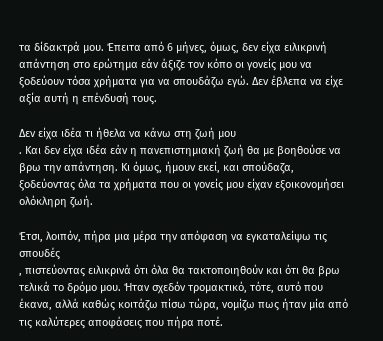τα δίδακτρά μου. Έπειτα από 6 μήνες, όμως, δεν είχα ειλικρινή απάντηση στο ερώτημα εάν άξιζε τον κόπο οι γονείς μου να ξοδεύουν τόσα χρήματα για να σπουδάζω εγώ. Δεν έβλεπα να είχε αξία αυτή η επένδυσή τους.

Δεν είχα ιδέα τι ήθελα να κάνω στη ζωή μου
. Και δεν είχα ιδέα εάν η πανεπιστημιακή ζωή θα με βοηθούσε να βρω την απάντηση. Κι όμως, ήμουν εκεί, και σπούδαζα, ξοδεύοντας όλα τα χρήματα που οι γονείς μου είχαν εξοικονομήσει ολόκληρη ζωή.

Έτσι, λοιπόν, πήρα μια μέρα την απόφαση να εγκαταλείψω τις σπουδές
, πιστεύοντας ειλικρινά ότι όλα θα τακτοποιηθούν και ότι θα βρω τελικά το δρόμο μου. Ήταν σχεδόν τρομακτικό, τότε, αυτό που έκανα, αλλά καθώς κοιτάζω πίσω τώρα, νομίζω πως ήταν μία από τις καλύτερες αποφάσεις που πήρα ποτέ.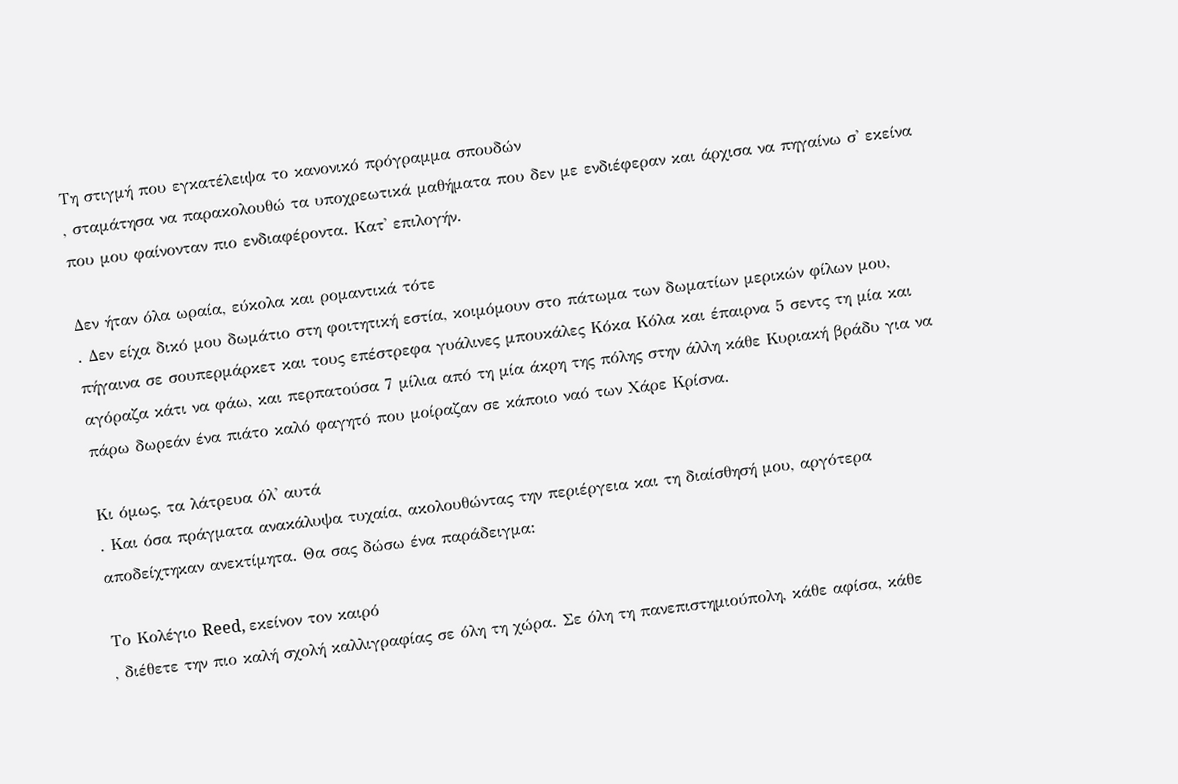Τη στιγμή που εγκατέλειψα το κανονικό πρόγραμμα σπουδών
, σταμάτησα να παρακολουθώ τα υποχρεωτικά μαθήματα που δεν με ενδιέφεραν και άρχισα να πηγαίνω σ' εκείνα που μου φαίνονταν πιο ενδιαφέροντα. Κατ' επιλογήν.

Δεν ήταν όλα ωραία, εύκολα και ρομαντικά τότε
. Δεν είχα δικό μου δωμάτιο στη φοιτητική εστία, κοιμόμουν στο πάτωμα των δωματίων μερικών φίλων μου, πήγαινα σε σουπερμάρκετ και τους επέστρεφα γυάλινες μπουκάλες Κόκα Κόλα και έπαιρνα 5 σεντς τη μία και αγόραζα κάτι να φάω, και περπατούσα 7 μίλια από τη μία άκρη της πόλης στην άλλη κάθε Κυριακή βράδυ για να πάρω δωρεάν ένα πιάτο καλό φαγητό που μοίραζαν σε κάποιο ναό των Χάρε Κρίσνα.

Κι όμως, τα λάτρευα όλ' αυτά
. Και όσα πράγματα ανακάλυψα τυχαία, ακολουθώντας την περιέργεια και τη διαίσθησή μου, αργότερα αποδείχτηκαν ανεκτίμητα. Θα σας δώσω ένα παράδειγμα:

Το Κολέγιο Reed, εκείνον τον καιρό
, διέθετε την πιο καλή σχολή καλλιγραφίας σε όλη τη χώρα. Σε όλη τη πανεπιστημιούπολη, κάθε αφίσα, κάθε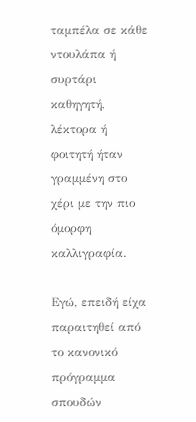ταμπέλα σε κάθε ντουλάπα ή συρτάρι καθηγητή, λέκτορα ή φοιτητή ήταν γραμμένη στο χέρι με την πιο όμορφη καλλιγραφία.

Εγώ, επειδή είχα παραιτηθεί από το κανονικό πρόγραμμα σπουδών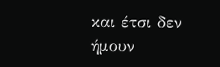και έτσι δεν ήμουν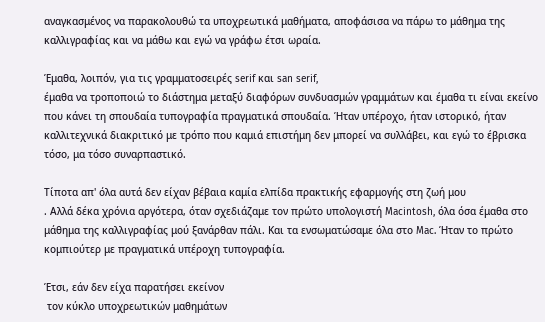αναγκασμένος να παρακολουθώ τα υποχρεωτικά μαθήματα, αποφάσισα να πάρω το μάθημα της καλλιγραφίας και να μάθω και εγώ να γράφω έτσι ωραία.

Έμαθα, λοιπόν, για τις γραμματοσειρές serif και san serif,
έμαθα να τροποποιώ το διάστημα μεταξύ διαφόρων συνδυασμών γραμμάτων και έμαθα τι είναι εκείνο που κάνει τη σπουδαία τυπογραφία πραγματικά σπουδαία. Ήταν υπέροχο, ήταν ιστορικό, ήταν καλλιτεχνικά διακριτικό με τρόπο που καμιά επιστήμη δεν μπορεί να συλλάβει, και εγώ το έβρισκα τόσο, μα τόσο συναρπαστικό.

Τίποτα απ' όλα αυτά δεν είχαν βέβαια καμία ελπίδα πρακτικής εφαρμογής στη ζωή μου
. Αλλά δέκα χρόνια αργότερα, όταν σχεδιάζαμε τον πρώτο υπολογιστή Macintosh, όλα όσα έμαθα στο μάθημα της καλλιγραφίας μού ξανάρθαν πάλι. Και τα ενσωματώσαμε όλα στο Mac. Ήταν το πρώτο κομπιούτερ με πραγματικά υπέροχη τυπογραφία.

Έτσι, εάν δεν είχα παρατήσει εκείνον
 τον κύκλο υποχρεωτικών μαθημάτων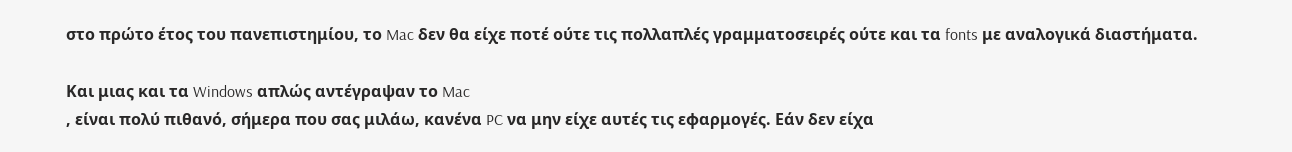στο πρώτο έτος του πανεπιστημίου, το Mac δεν θα είχε ποτέ ούτε τις πολλαπλές γραμματοσειρές ούτε και τα fonts με αναλογικά διαστήματα.

Και μιας και τα Windows απλώς αντέγραψαν το Mac
, είναι πολύ πιθανό, σήμερα που σας μιλάω, κανένα PC να μην είχε αυτές τις εφαρμογές. Εάν δεν είχα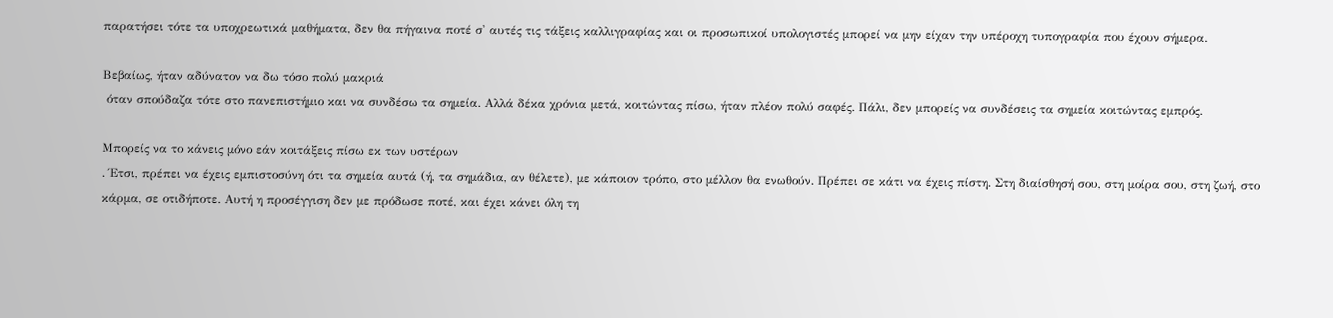παρατήσει τότε τα υποχρεωτικά μαθήματα, δεν θα πήγαινα ποτέ σ' αυτές τις τάξεις καλλιγραφίας και οι προσωπικοί υπολογιστές μπορεί να μην είχαν την υπέροχη τυπογραφία που έχουν σήμερα.

Βεβαίως, ήταν αδύνατον να δω τόσο πολύ μακριά
 όταν σπούδαζα τότε στο πανεπιστήμιο και να συνδέσω τα σημεία. Αλλά δέκα χρόνια μετά, κοιτώντας πίσω, ήταν πλέον πολύ σαφές. Πάλι, δεν μπορείς να συνδέσεις τα σημεία κοιτώντας εμπρός.

Μπορείς να το κάνεις μόνο εάν κοιτάξεις πίσω εκ των υστέρων
. Έτσι, πρέπει να έχεις εμπιστοσύνη ότι τα σημεία αυτά (ή, τα σημάδια, αν θέλετε), με κάποιον τρόπο, στο μέλλον θα ενωθούν. Πρέπει σε κάτι να έχεις πίστη. Στη διαίσθησή σου, στη μοίρα σου, στη ζωή, στο κάρμα, σε οτιδήποτε. Αυτή η προσέγγιση δεν με πρόδωσε ποτέ, και έχει κάνει όλη τη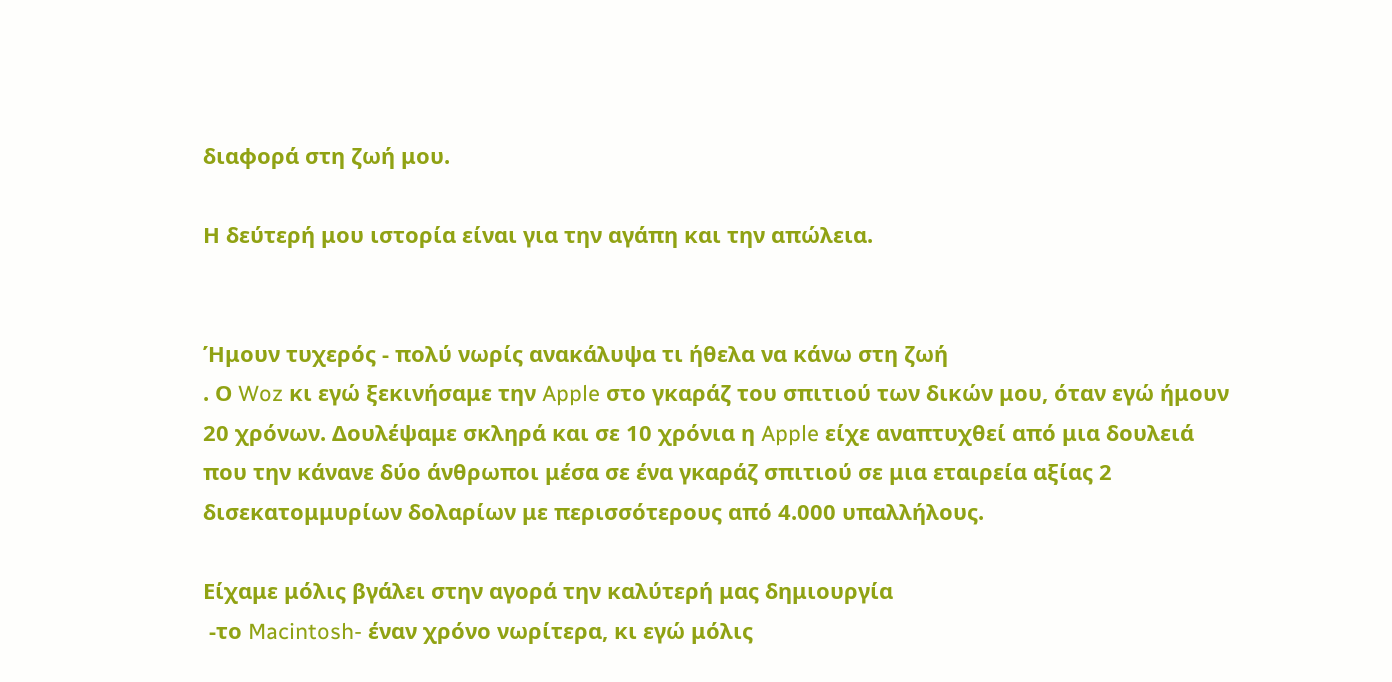διαφορά στη ζωή μου.

Η δεύτερή μου ιστορία είναι για την αγάπη και την απώλεια.


Ήμουν τυχερός - πολύ νωρίς ανακάλυψα τι ήθελα να κάνω στη ζωή
. Ο Woz κι εγώ ξεκινήσαμε την Apple στο γκαράζ του σπιτιού των δικών μου, όταν εγώ ήμουν 20 χρόνων. Δουλέψαμε σκληρά και σε 10 χρόνια η Apple είχε αναπτυχθεί από μια δουλειά που την κάνανε δύο άνθρωποι μέσα σε ένα γκαράζ σπιτιού σε μια εταιρεία αξίας 2 δισεκατομμυρίων δολαρίων με περισσότερους από 4.000 υπαλλήλους.

Είχαμε μόλις βγάλει στην αγορά την καλύτερή μας δημιουργία
 -το Macintosh- έναν χρόνο νωρίτερα, κι εγώ μόλις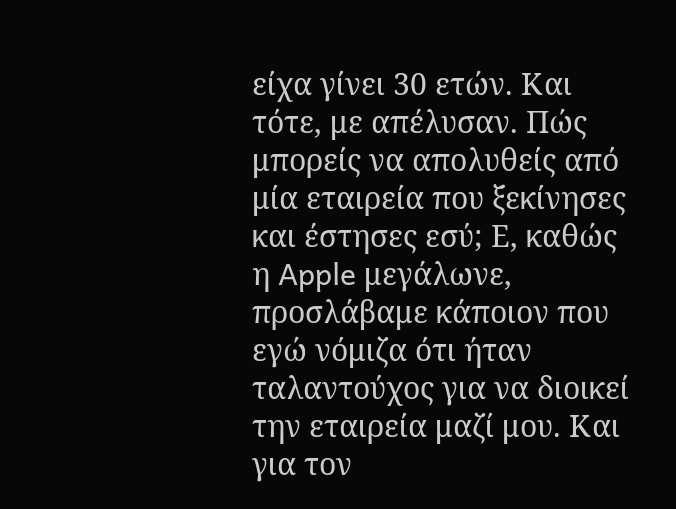είχα γίνει 30 ετών. Και τότε, με απέλυσαν. Πώς μπορείς να απολυθείς από μία εταιρεία που ξεκίνησες και έστησες εσύ; Ε, καθώς η Apple μεγάλωνε, προσλάβαμε κάποιον που εγώ νόμιζα ότι ήταν ταλαντούχος για να διοικεί την εταιρεία μαζί μου. Και για τον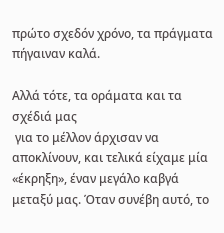πρώτο σχεδόν χρόνο, τα πράγματα πήγαιναν καλά.

Αλλά τότε, τα οράματα και τα σχέδιά μας
 για το μέλλον άρχισαν να αποκλίνουν, και τελικά είχαμε μία «έκρηξη», έναν μεγάλο καβγά μεταξύ μας. Όταν συνέβη αυτό, το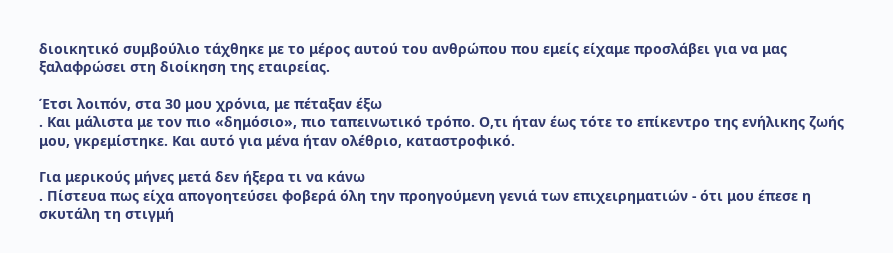διοικητικό συμβούλιο τάχθηκε με το μέρος αυτού του ανθρώπου που εμείς είχαμε προσλάβει για να μας ξαλαφρώσει στη διοίκηση της εταιρείας.

Έτσι λοιπόν, στα 30 μου χρόνια, με πέταξαν έξω
. Και μάλιστα με τον πιο «δημόσιο», πιο ταπεινωτικό τρόπο. Ο,τι ήταν έως τότε το επίκεντρο της ενήλικης ζωής μου, γκρεμίστηκε. Και αυτό για μένα ήταν ολέθριο, καταστροφικό.

Για μερικούς μήνες μετά δεν ήξερα τι να κάνω
. Πίστευα πως είχα απογοητεύσει φοβερά όλη την προηγούμενη γενιά των επιχειρηματιών - ότι μου έπεσε η σκυτάλη τη στιγμή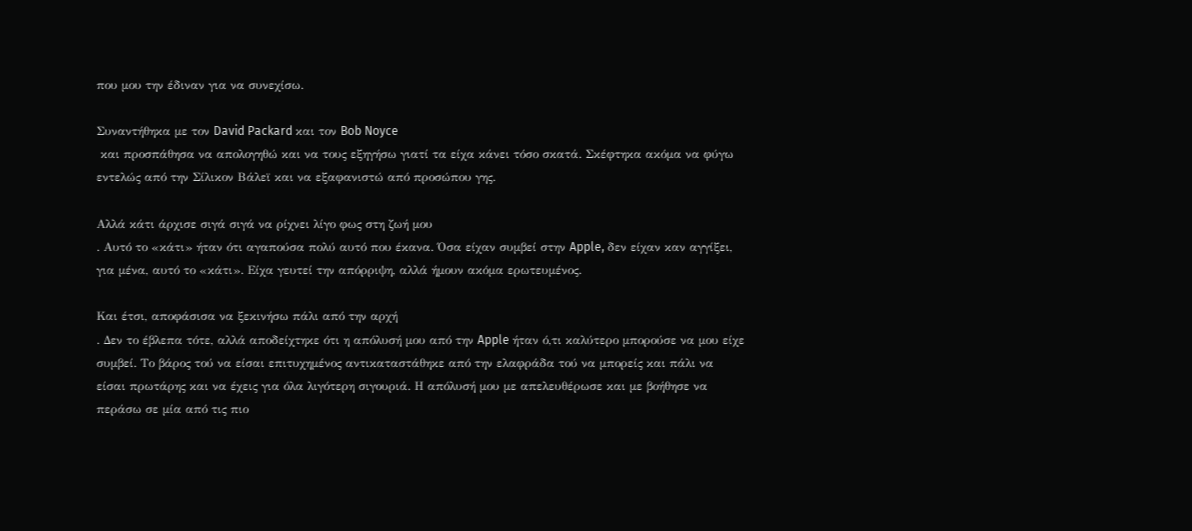που μου την έδιναν για να συνεχίσω.

Συναντήθηκα με τον David Packard και τον Bob Noyce
 και προσπάθησα να απολογηθώ και να τους εξηγήσω γιατί τα είχα κάνει τόσο σκατά. Σκέφτηκα ακόμα να φύγω εντελώς από την Σίλικον Βάλεϊ και να εξαφανιστώ από προσώπου γης.

Αλλά κάτι άρχισε σιγά σιγά να ρίχνει λίγο φως στη ζωή μου
. Αυτό το «κάτι» ήταν ότι αγαπούσα πολύ αυτό που έκανα. Όσα είχαν συμβεί στην Apple, δεν είχαν καν αγγίξει, για μένα, αυτό το «κάτι». Είχα γευτεί την απόρριψη, αλλά ήμουν ακόμα ερωτευμένος.

Και έτσι, αποφάσισα να ξεκινήσω πάλι από την αρχή
. Δεν το έβλεπα τότε, αλλά αποδείχτηκε ότι η απόλυσή μου από την Apple ήταν ό,τι καλύτερο μπορούσε να μου είχε συμβεί. Το βάρος τού να είσαι επιτυχημένος αντικαταστάθηκε από την ελαφράδα τού να μπορείς και πάλι να είσαι πρωτάρης και να έχεις για όλα λιγότερη σιγουριά. Η απόλυσή μου με απελευθέρωσε και με βοήθησε να περάσω σε μία από τις πιο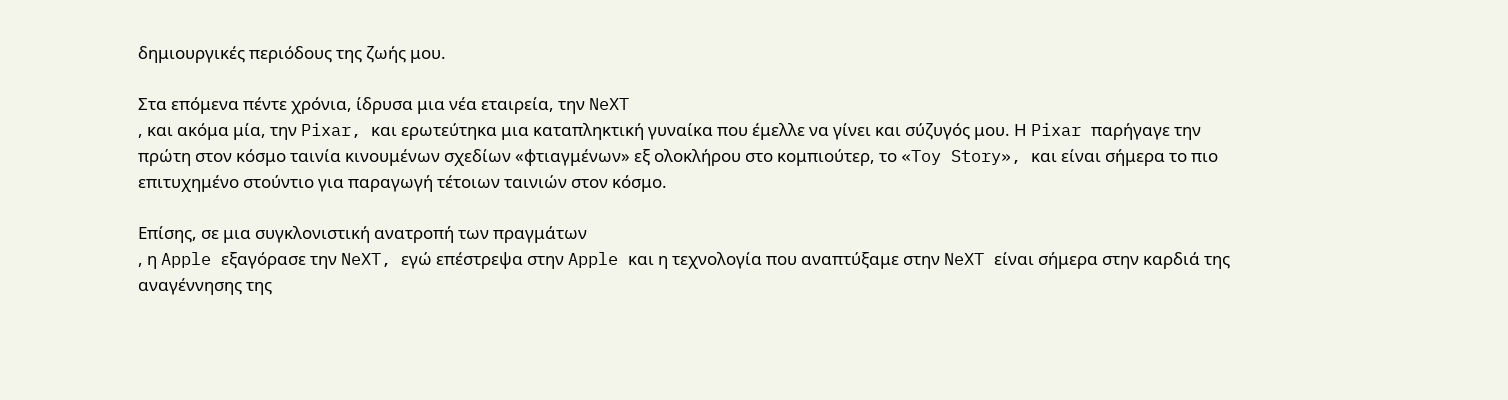δημιουργικές περιόδους της ζωής μου.

Στα επόμενα πέντε χρόνια, ίδρυσα μια νέα εταιρεία, την NeXT
, και ακόμα μία, την Pixar, και ερωτεύτηκα μια καταπληκτική γυναίκα που έμελλε να γίνει και σύζυγός μου. Η Pixar παρήγαγε την πρώτη στον κόσμο ταινία κινουμένων σχεδίων «φτιαγμένων» εξ ολοκλήρου στο κομπιούτερ, το «Toy Story», και είναι σήμερα το πιο επιτυχημένο στούντιο για παραγωγή τέτοιων ταινιών στον κόσμο.

Επίσης, σε μια συγκλονιστική ανατροπή των πραγμάτων
, η Apple εξαγόρασε την NeXT, εγώ επέστρεψα στην Apple και η τεχνολογία που αναπτύξαμε στην NeXT είναι σήμερα στην καρδιά της αναγέννησης της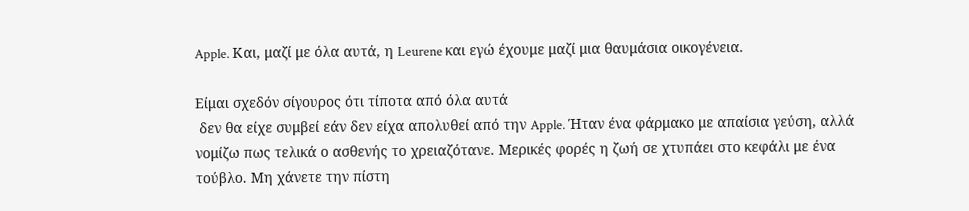Apple. Και, μαζί με όλα αυτά, η Leurene και εγώ έχουμε μαζί μια θαυμάσια οικογένεια.

Είμαι σχεδόν σίγουρος ότι τίποτα από όλα αυτά
 δεν θα είχε συμβεί εάν δεν είχα απολυθεί από την Apple. Ήταν ένα φάρμακο με απαίσια γεύση, αλλά νομίζω πως τελικά ο ασθενής το χρειαζότανε. Μερικές φορές η ζωή σε χτυπάει στο κεφάλι με ένα τούβλο. Μη χάνετε την πίστη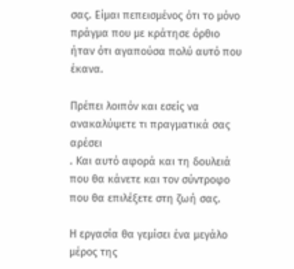σας. Είμαι πεπεισμένος ότι το μόνο πράγμα που με κράτησε όρθιο ήταν ότι αγαπούσα πολύ αυτό που έκανα.

Πρέπει λοιπόν και εσείς να ανακαλύψετε τι πραγματικά σας αρέσει
. Και αυτό αφορά και τη δουλειά που θα κάνετε και τον σύντροφο που θα επιλέξετε στη ζωή σας.

Η εργασία θα γεμίσει ένα μεγάλο μέρος της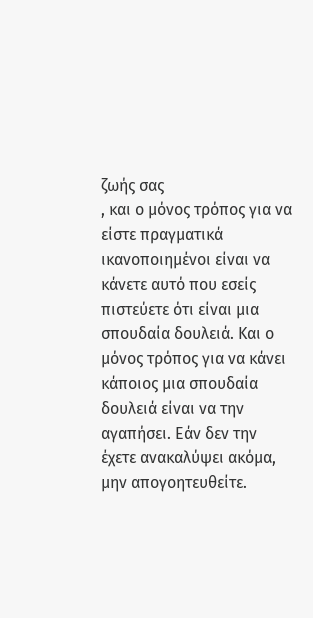ζωής σας
, και ο μόνος τρόπος για να είστε πραγματικά ικανοποιημένοι είναι να κάνετε αυτό που εσείς πιστεύετε ότι είναι μια σπουδαία δουλειά. Και ο μόνος τρόπος για να κάνει κάποιος μια σπουδαία δουλειά είναι να την αγαπήσει. Εάν δεν την έχετε ανακαλύψει ακόμα, μην απογοητευθείτε.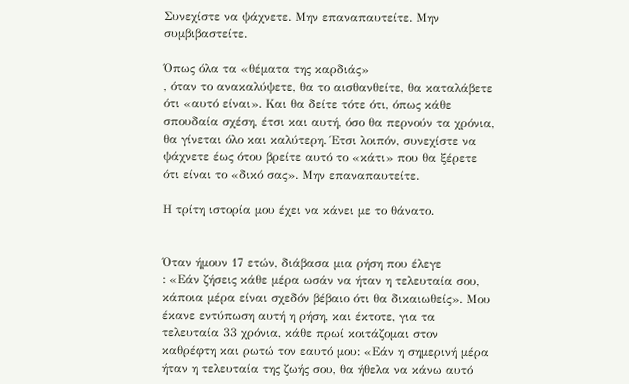Συνεχίστε να ψάχνετε. Μην επαναπαυτείτε. Μην συμβιβαστείτε.

Όπως όλα τα «θέματα της καρδιάς»
, όταν το ανακαλύψετε, θα το αισθανθείτε, θα καταλάβετε ότι «αυτό είναι». Και θα δείτε τότε ότι, όπως κάθε σπουδαία σχέση, έτσι και αυτή, όσο θα περνούν τα χρόνια, θα γίνεται όλο και καλύτερη. Έτσι λοιπόν, συνεχίστε να ψάχνετε έως ότου βρείτε αυτό το «κάτι» που θα ξέρετε ότι είναι το «δικό σας». Μην επαναπαυτείτε.

Η τρίτη ιστορία μου έχει να κάνει με το θάνατο.


Όταν ήμουν 17 ετών, διάβασα μια ρήση που έλεγε
: «Εάν ζήσεις κάθε μέρα ωσάν να ήταν η τελευταία σου, κάποια μέρα είναι σχεδόν βέβαιο ότι θα δικαιωθείς». Μου έκανε εντύπωση αυτή η ρήση, και έκτοτε, για τα τελευταία 33 χρόνια, κάθε πρωί κοιτάζομαι στον καθρέφτη και ρωτώ τον εαυτό μου: «Εάν η σημερινή μέρα ήταν η τελευταία της ζωής σου, θα ήθελα να κάνω αυτό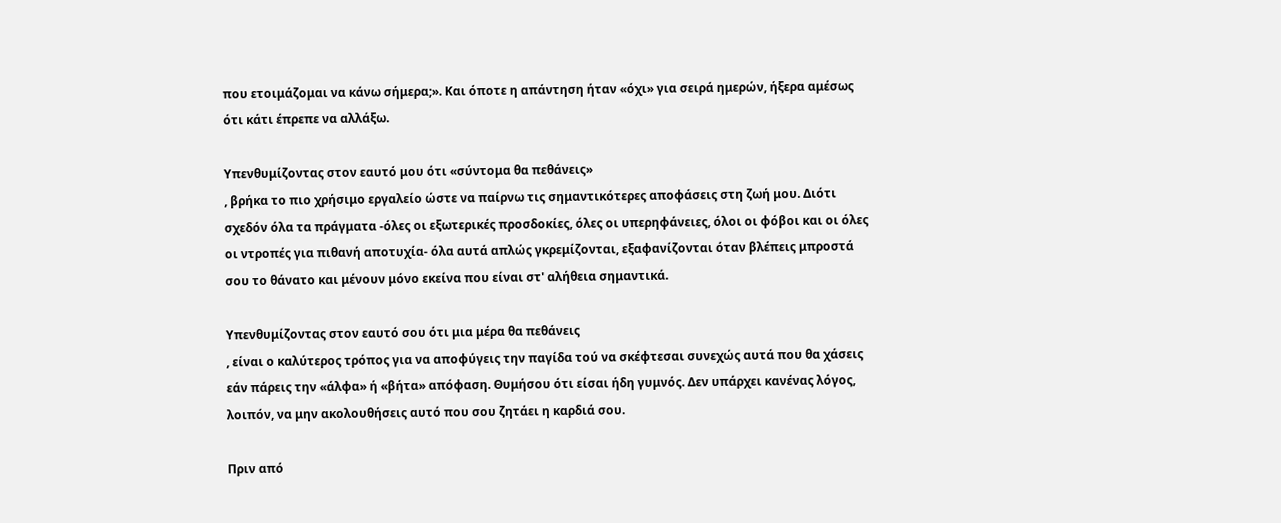που ετοιμάζομαι να κάνω σήμερα;». Και όποτε η απάντηση ήταν «όχι» για σειρά ημερών, ήξερα αμέσως ότι κάτι έπρεπε να αλλάξω.

Υπενθυμίζοντας στον εαυτό μου ότι «σύντομα θα πεθάνεις»
, βρήκα το πιο χρήσιμο εργαλείο ώστε να παίρνω τις σημαντικότερες αποφάσεις στη ζωή μου. Διότι σχεδόν όλα τα πράγματα -όλες οι εξωτερικές προσδοκίες, όλες οι υπερηφάνειες, όλοι οι φόβοι και οι όλες οι ντροπές για πιθανή αποτυχία- όλα αυτά απλώς γκρεμίζονται, εξαφανίζονται όταν βλέπεις μπροστά σου το θάνατο και μένουν μόνο εκείνα που είναι στ' αλήθεια σημαντικά.

Υπενθυμίζοντας στον εαυτό σου ότι μια μέρα θα πεθάνεις
, είναι ο καλύτερος τρόπος για να αποφύγεις την παγίδα τού να σκέφτεσαι συνεχώς αυτά που θα χάσεις εάν πάρεις την «άλφα» ή «βήτα» απόφαση. Θυμήσου ότι είσαι ήδη γυμνός. Δεν υπάρχει κανένας λόγος, λοιπόν, να μην ακολουθήσεις αυτό που σου ζητάει η καρδιά σου.

Πριν από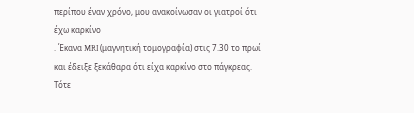περίπου έναν χρόνο, μου ανακοίνωσαν οι γιατροί ότι έχω καρκίνο
. Έκανα MRI (μαγνητική τομογραφία) στις 7.30 το πρωί και έδειξε ξεκάθαρα ότι είχα καρκίνο στο πάγκρεας. Τότε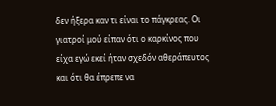δεν ήξερα καν τι είναι το πάγκρεας. Οι γιατροί μού είπαν ότι ο καρκίνος που είχα εγώ εκεί ήταν σχεδόν αθεράπευτος και ότι θα έπρεπε να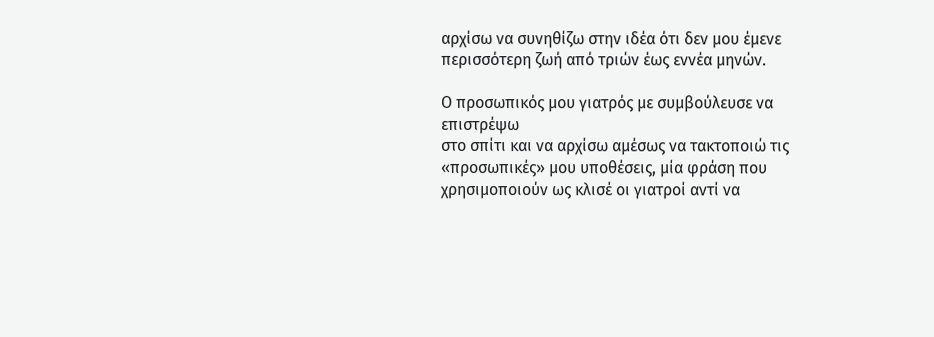αρχίσω να συνηθίζω στην ιδέα ότι δεν μου έμενε περισσότερη ζωή από τριών έως εννέα μηνών.

Ο προσωπικός μου γιατρός με συμβούλευσε να επιστρέψω
στο σπίτι και να αρχίσω αμέσως να τακτοποιώ τις «προσωπικές» μου υποθέσεις, μία φράση που χρησιμοποιούν ως κλισέ οι γιατροί αντί να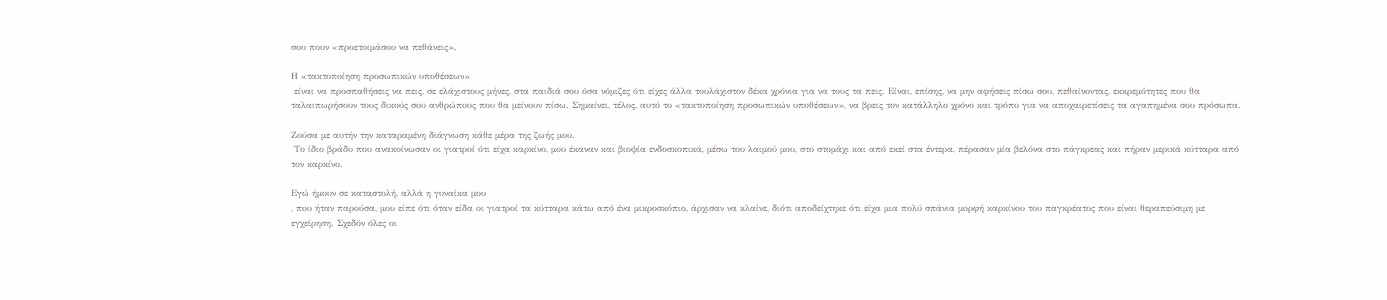σου πουν «προετοιμάσου να πεθάνεις».

Η «τακτοποίηση προσωπικών υποθέσεων»
 είναι να προσπαθήσεις να πεις, σε ελάχιστους μήνες, στα παιδιά σου όσα νόμιζες ότι είχες άλλα τουλάχιστον δέκα χρόνια για να τους τα πεις. Είναι, επίσης, να μην αφήσεις πίσω σου, πεθαίνοντας, εκκρεμότητες που θα ταλαιπωρήσουν τους δικούς σου ανθρώπους που θα μείνουν πίσω. Σημαίνει, τέλος, αυτό το «τακτοποίηση προσωπικών υποθέσεων», να βρεις τον κατάλληλο χρόνο και τρόπο για να αποχαιρετίσεις τα αγαπημένα σου πρόσωπα.

Ζούσα με αυτήν την καταραμένη διάγνωση κάθε μέρα της ζωής μου.
 Το ίδιο βράδυ που ανακοίνωσαν οι γιατροί ότι είχα καρκίνο, μου έκαναν και βιοψία ενδοσκοπικά, μέσω του λαιμού μου, στο στομάχι και από εκεί στα έντερα, πέρασαν μία βελόνα στο πάγκρεας και πήραν μερικά κύτταρα από τον καρκίνο.

Εγώ ήμουν σε καταστολή, αλλά η γυναίκα μου
, που ήταν παρούσα, μου είπε ότι όταν είδα οι γιατροί τα κύτταρα κάτω από ένα μικροσκόπιο, άρχισαν να κλαίνε, διότι αποδείχτηκε ότι είχα μια πολύ σπάνια μορφή καρκίνου του παγκρέατος που είναι θεραπεύσιμη με εγχείρηση. Σχεδόν όλες οι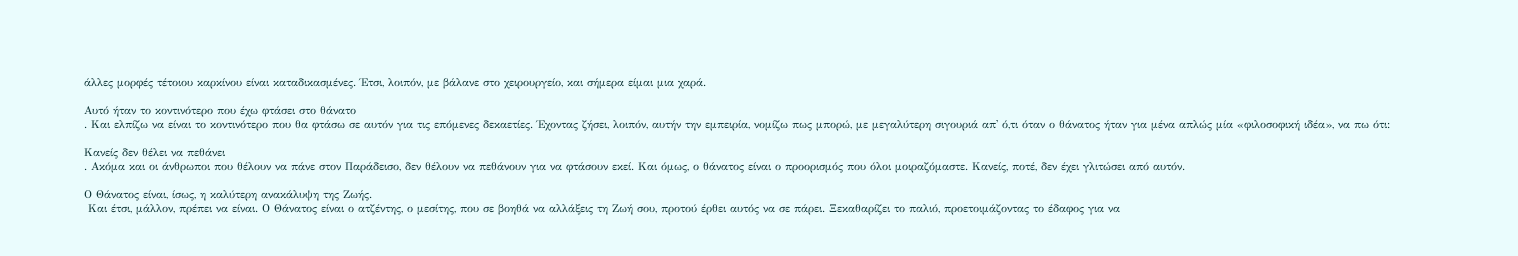άλλες μορφές τέτοιου καρκίνου είναι καταδικασμένες. Έτσι, λοιπόν, με βάλανε στο χειρουργείο, και σήμερα είμαι μια χαρά.

Αυτό ήταν το κοντινότερο που έχω φτάσει στο θάνατο
. Και ελπίζω να είναι το κοντινότερο που θα φτάσω σε αυτόν για τις επόμενες δεκαετίες. Έχοντας ζήσει, λοιπόν, αυτήν την εμπειρία, νομίζω πως μπορώ, με μεγαλύτερη σιγουριά απ' ό,τι όταν ο θάνατος ήταν για μένα απλώς μία «φιλοσοφική ιδέα», να πω ότι:

Κανείς δεν θέλει να πεθάνει
. Ακόμα και οι άνθρωποι που θέλουν να πάνε στον Παράδεισο, δεν θέλουν να πεθάνουν για να φτάσουν εκεί. Και όμως, ο θάνατος είναι ο προορισμός που όλοι μοιραζόμαστε. Κανείς, ποτέ, δεν έχει γλιτώσει από αυτόν.

Ο Θάνατος είναι, ίσως, η καλύτερη ανακάλυψη της Ζωής.
 Και έτσι, μάλλον, πρέπει να είναι. Ο Θάνατος είναι ο ατζέντης, ο μεσίτης, που σε βοηθά να αλλάξεις τη Ζωή σου, προτού έρθει αυτός να σε πάρει. Ξεκαθαρίζει το παλιό, προετοιμάζοντας το έδαφος για να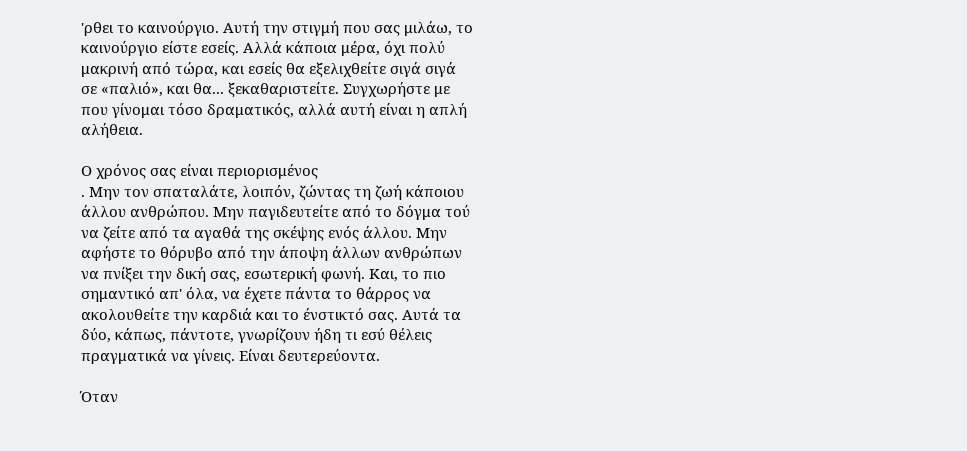'ρθει το καινούργιο. Αυτή την στιγμή που σας μιλάω, το καινούργιο είστε εσείς. Αλλά κάποια μέρα, όχι πολύ μακρινή από τώρα, και εσείς θα εξελιχθείτε σιγά σιγά σε «παλιό», και θα... ξεκαθαριστείτε. Συγχωρήστε με που γίνομαι τόσο δραματικός, αλλά αυτή είναι η απλή αλήθεια.

Ο χρόνος σας είναι περιορισμένος
. Μην τον σπαταλάτε, λοιπόν, ζώντας τη ζωή κάποιου άλλου ανθρώπου. Μην παγιδευτείτε από το δόγμα τού να ζείτε από τα αγαθά της σκέψης ενός άλλου. Μην αφήστε το θόρυβο από την άποψη άλλων ανθρώπων να πνίξει την δική σας, εσωτερική φωνή. Και, το πιο σημαντικό απ' όλα, να έχετε πάντα το θάρρος να ακολουθείτε την καρδιά και το ένστικτό σας. Αυτά τα δύο, κάπως, πάντοτε, γνωρίζουν ήδη τι εσύ θέλεις πραγματικά να γίνεις. Είναι δευτερεύοντα.

Όταν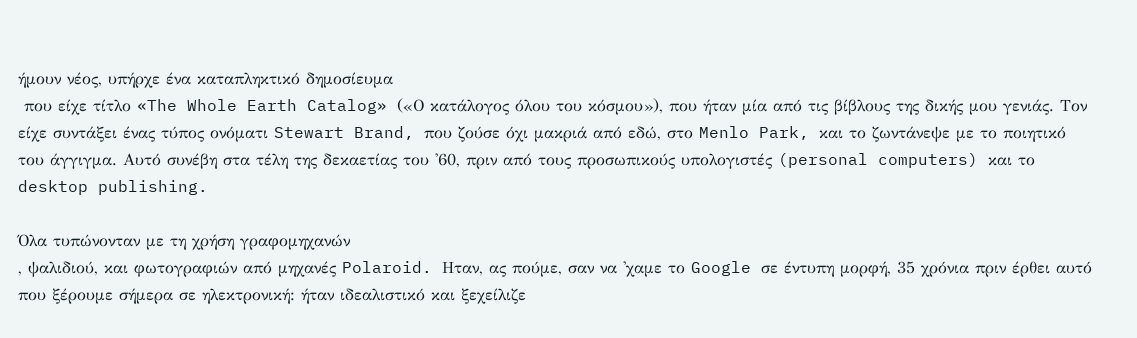ήμουν νέος, υπήρχε ένα καταπληκτικό δημοσίευμα
 που είχε τίτλο «The Whole Earth Catalog» («Ο κατάλογος όλου του κόσμου»), που ήταν μία από τις βίβλους της δικής μου γενιάς. Τον είχε συντάξει ένας τύπος ονόματι Stewart Brand, που ζούσε όχι μακριά από εδώ, στο Menlo Park, και το ζωντάνεψε με το ποιητικό του άγγιγμα. Αυτό συνέβη στα τέλη της δεκαετίας του '60, πριν από τους προσωπικούς υπολογιστές (personal computers) και το desktop publishing.

Όλα τυπώνονταν με τη χρήση γραφομηχανών
, ψαλιδιού, και φωτογραφιών από μηχανές Polaroid. Ηταν, ας πούμε, σαν να 'χαμε το Google σε έντυπη μορφή, 35 χρόνια πριν έρθει αυτό που ξέρουμε σήμερα σε ηλεκτρονική: ήταν ιδεαλιστικό και ξεχείλιζε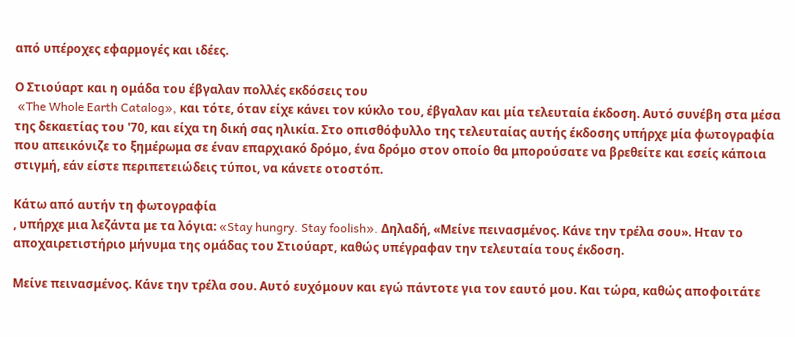από υπέροχες εφαρμογές και ιδέες.

Ο Στιούαρτ και η ομάδα του έβγαλαν πολλές εκδόσεις του
 «The Whole Earth Catalog», και τότε, όταν είχε κάνει τον κύκλο του, έβγαλαν και μία τελευταία έκδοση. Αυτό συνέβη στα μέσα της δεκαετίας του '70, και είχα τη δική σας ηλικία. Στο οπισθόφυλλο της τελευταίας αυτής έκδοσης υπήρχε μία φωτογραφία που απεικόνιζε το ξημέρωμα σε έναν επαρχιακό δρόμο, ένα δρόμο στον οποίο θα μπορούσατε να βρεθείτε και εσείς κάποια στιγμή, εάν είστε περιπετειώδεις τύποι, να κάνετε οτοστόπ.

Κάτω από αυτήν τη φωτογραφία
, υπήρχε μια λεζάντα με τα λόγια: «Stay hungry. Stay foolish». Δηλαδή, «Μείνε πεινασμένος. Κάνε την τρέλα σου». Ηταν το αποχαιρετιστήριο μήνυμα της ομάδας του Στιούαρτ, καθώς υπέγραφαν την τελευταία τους έκδοση.

Μείνε πεινασμένος. Κάνε την τρέλα σου. Αυτό ευχόμουν και εγώ πάντοτε για τον εαυτό μου. Και τώρα, καθώς αποφοιτάτε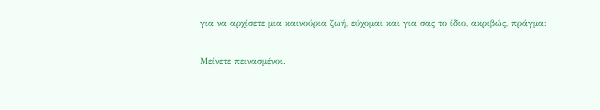για να αρχίσετε μια καινούρια ζωή, εύχομαι και για σας το ίδιο, ακριβώς, πράγμα:

Μείνετε πεινασμένοι.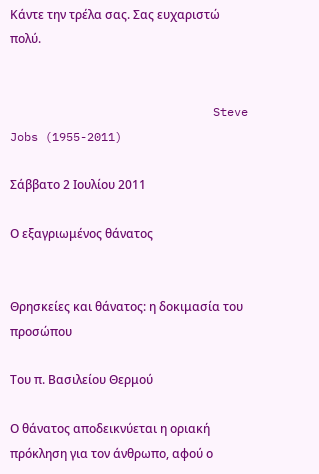Κάντε την τρέλα σας. Σας ευχαριστώ πολύ.


                             Steve Jobs (1955-2011)

Σάββατο 2 Ιουλίου 2011

Ο εξαγριωμένος θάνατος


Θρησκείες και θάνατος: η δοκιμασία του προσώπου

Του π. Βασιλείου Θερμού

Ο θάνατος αποδεικνύεται η οριακή πρόκληση για τον άνθρωπο, αφού ο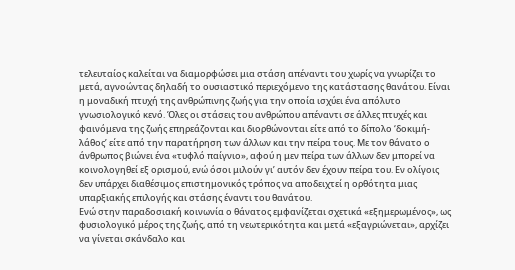τελευταίος καλείται να διαμορφώσει μια στάση απέναντι του χωρίς να γνωρίζει το μετά, αγνοώντας δηλαδή το ουσιαστικό περιεχόμενο της κατάστασης θανάτου. Είναι η μοναδική πτυχή της ανθρώπινης ζωής για την οποία ισχύει ένα απόλυτο γνωσιολογικό κενό. Όλες οι στάσεις του ανθρώπου απέναντι σε άλλες πτυχές και φαινόμενα της ζωής επηρεάζονται και διορθώνονται είτε από το δίπολο ‘δοκιμή-λάθος’ είτε από την παρατήρηση των άλλων και την πείρα τους. Με τον θάνατο ο άνθρωπος βιώνει ένα «τυφλό παίγνιο», αφού η μεν πείρα των άλλων δεν μπορεί να κοινολογηθεί εξ ορισμού, ενώ όσοι μιλούν γι’ αυτόν δεν έχουν πείρα του. Εν ολίγοις δεν υπάρχει διαθέσιμος επιστημονικός τρόπος να αποδειχτεί η ορθότητα μιας υπαρξιακής επιλογής και στάσης έναντι του θανάτου.
Ενώ στην παραδοσιακή κοινωνία ο θάνατος εμφανίζεται σχετικά «εξημερωμένος», ως φυσιολογικό μέρος της ζωής, από τη νεωτερικότητα και μετά «εξαγριώνεται», αρχίζει να γίνεται σκάνδαλο και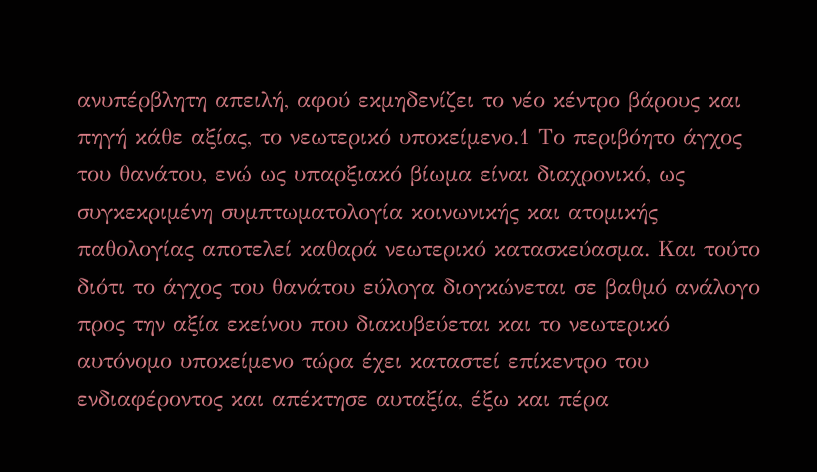ανυπέρβλητη απειλή, αφού εκμηδενίζει το νέο κέντρο βάρους και πηγή κάθε αξίας, το νεωτερικό υποκείμενο.1 Το περιβόητο άγχος του θανάτου, ενώ ως υπαρξιακό βίωμα είναι διαχρονικό, ως συγκεκριμένη συμπτωματολογία κοινωνικής και ατομικής παθολογίας αποτελεί καθαρά νεωτερικό κατασκεύασμα. Και τούτο διότι το άγχος του θανάτου εύλογα διογκώνεται σε βαθμό ανάλογο προς την αξία εκείνου που διακυβεύεται και το νεωτερικό αυτόνομο υποκείμενο τώρα έχει καταστεί επίκεντρο του ενδιαφέροντος και απέκτησε αυταξία, έξω και πέρα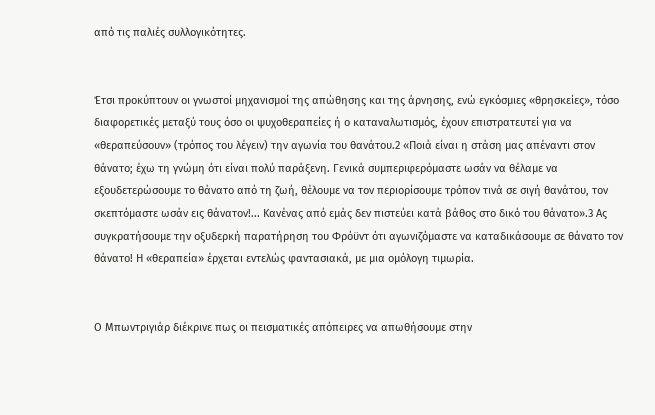από τις παλιές συλλογικότητες.


Έτσι προκύπτουν οι γνωστοί μηχανισμοί της απώθησης και της άρνησης, ενώ εγκόσμιες «θρησκείες», τόσο διαφορετικές μεταξύ τους όσο οι ψυχοθεραπείες ή ο καταναλωτισμός, έχουν επιστρατευτεί για να «θεραπεύσουν» (τρόπος του λέγειν) την αγωνία του θανάτου.2 «Ποιά είναι η στάση μας απέναντι στον θάνατο; έχω τη γνώμη ότι είναι πολύ παράξενη. Γενικά συμπεριφερόμαστε ωσάν να θέλαμε να εξουδετερώσουμε το θάνατο από τη ζωή, θέλουμε να τον περιορίσουμε τρόπον τινά σε σιγή θανάτου, τον σκεπτόμαστε ωσάν εις θάνατον!... Κανένας από εμάς δεν πιστεύει κατά βάθος στο δικό του θάνατο».3 Ας συγκρατήσουμε την οξυδερκή παρατήρηση του Φρόϋντ ότι αγωνιζόμαστε να καταδικάσουμε σε θάνατο τον θάνατο! Η «θεραπεία» έρχεται εντελώς φαντασιακά, με μια ομόλογη τιμωρία.


Ο Μπωντριγιάρ διέκρινε πως οι πεισματικές απόπειρες να απωθήσουμε στην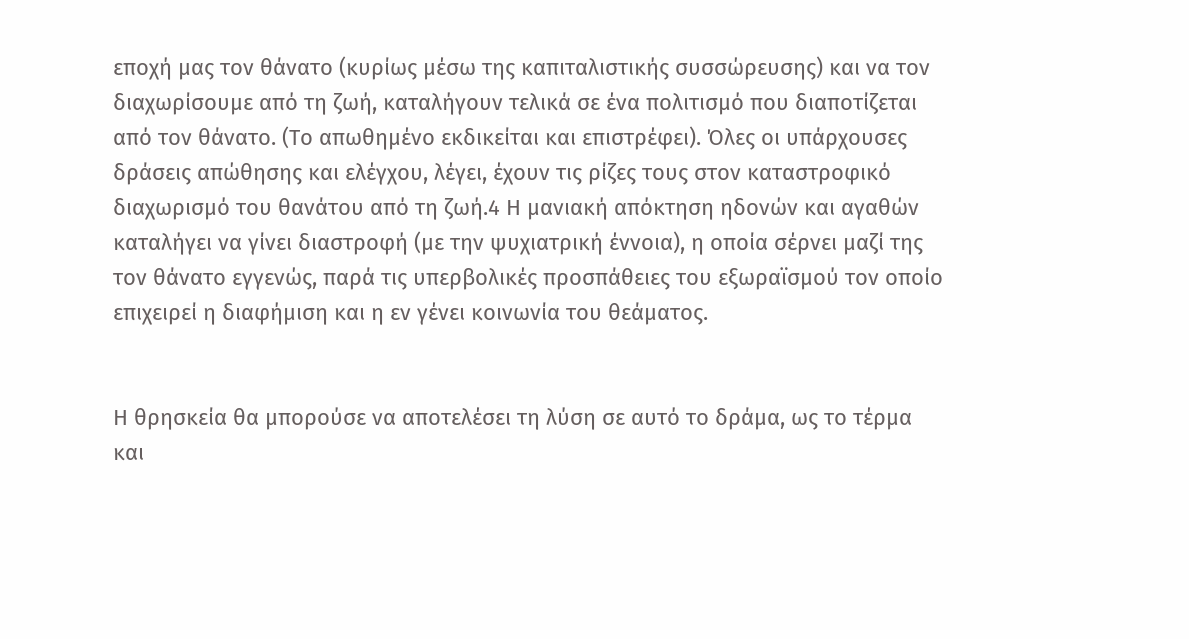εποχή μας τον θάνατο (κυρίως μέσω της καπιταλιστικής συσσώρευσης) και να τον διαχωρίσουμε από τη ζωή, καταλήγουν τελικά σε ένα πολιτισμό που διαποτίζεται από τον θάνατο. (Το απωθημένο εκδικείται και επιστρέφει). Όλες οι υπάρχουσες δράσεις απώθησης και ελέγχου, λέγει, έχουν τις ρίζες τους στον καταστροφικό διαχωρισμό του θανάτου από τη ζωή.4 Η μανιακή απόκτηση ηδονών και αγαθών καταλήγει να γίνει διαστροφή (με την ψυχιατρική έννοια), η οποία σέρνει μαζί της τον θάνατο εγγενώς, παρά τις υπερβολικές προσπάθειες του εξωραϊσμού τον οποίο επιχειρεί η διαφήμιση και η εν γένει κοινωνία του θεάματος.


Η θρησκεία θα μπορούσε να αποτελέσει τη λύση σε αυτό το δράμα, ως το τέρμα και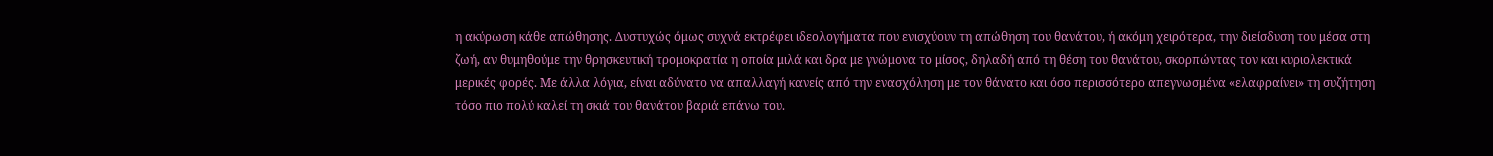η ακύρωση κάθε απώθησης. Δυστυχώς όμως συχνά εκτρέφει ιδεολογήματα που ενισχύουν τη απώθηση του θανάτου, ή ακόμη χειρότερα, την διείσδυση του μέσα στη ζωή, αν θυμηθούμε την θρησκευτική τρομοκρατία η οποία μιλά και δρα με γνώμονα το μίσος, δηλαδή από τη θέση του θανάτου, σκορπώντας τον και κυριολεκτικά μερικές φορές. Με άλλα λόγια, είναι αδύνατο να απαλλαγή κανείς από την ενασχόληση με τον θάνατο και όσο περισσότερο απεγνωσμένα «ελαφραίνει» τη συζήτηση τόσο πιο πολύ καλεί τη σκιά του θανάτου βαριά επάνω του.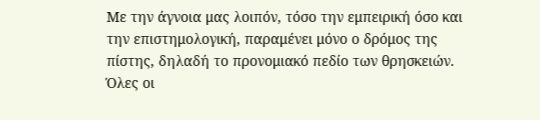Με την άγνοια μας λοιπόν, τόσο την εμπειρική όσο και την επιστημολογική, παραμένει μόνο ο δρόμος της πίστης, δηλαδή το προνομιακό πεδίο των θρησκειών. Όλες οι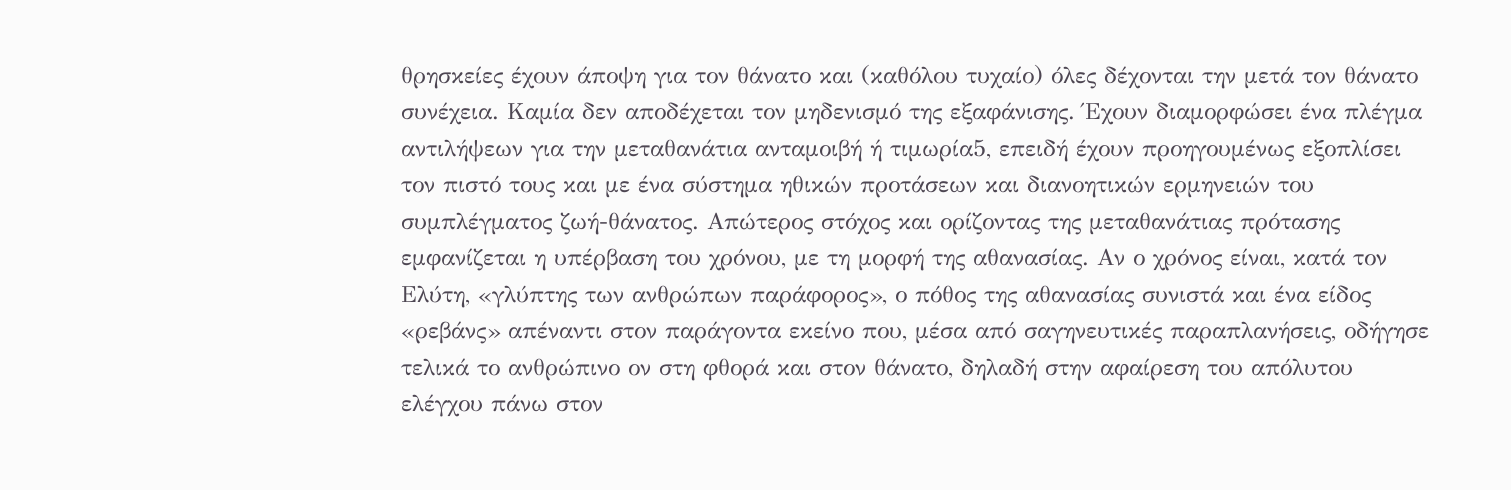θρησκείες έχουν άποψη για τον θάνατο και (καθόλου τυχαίο) όλες δέχονται την μετά τον θάνατο συνέχεια. Καμία δεν αποδέχεται τον μηδενισμό της εξαφάνισης. Έχουν διαμορφώσει ένα πλέγμα αντιλήψεων για την μεταθανάτια ανταμοιβή ή τιμωρία5, επειδή έχουν προηγουμένως εξοπλίσει τον πιστό τους και με ένα σύστημα ηθικών προτάσεων και διανοητικών ερμηνειών του συμπλέγματος ζωή-θάνατος. Απώτερος στόχος και ορίζοντας της μεταθανάτιας πρότασης εμφανίζεται η υπέρβαση του χρόνου, με τη μορφή της αθανασίας. Αν ο χρόνος είναι, κατά τον Ελύτη, «γλύπτης των ανθρώπων παράφορος», ο πόθος της αθανασίας συνιστά και ένα είδος «ρεβάνς» απέναντι στον παράγοντα εκείνο που, μέσα από σαγηνευτικές παραπλανήσεις, οδήγησε τελικά το ανθρώπινο ον στη φθορά και στον θάνατο, δηλαδή στην αφαίρεση του απόλυτου ελέγχου πάνω στον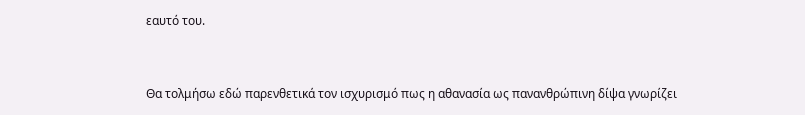εαυτό του.


Θα τολμήσω εδώ παρενθετικά τον ισχυρισμό πως η αθανασία ως πανανθρώπινη δίψα γνωρίζει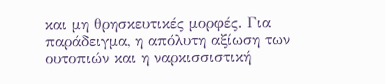και μη θρησκευτικές μορφές. Για παράδειγμα, η απόλυτη αξίωση των ουτοπιών και η ναρκισσιστική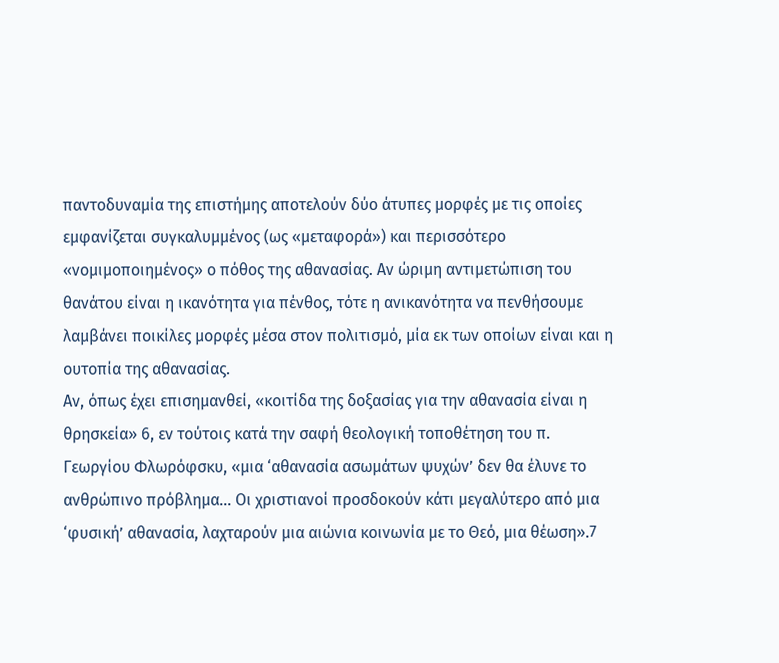παντοδυναμία της επιστήμης αποτελούν δύο άτυπες μορφές με τις οποίες εμφανίζεται συγκαλυμμένος (ως «μεταφορά») και περισσότερο «νομιμοποιημένος» ο πόθος της αθανασίας. Αν ώριμη αντιμετώπιση του θανάτου είναι η ικανότητα για πένθος, τότε η ανικανότητα να πενθήσουμε λαμβάνει ποικίλες μορφές μέσα στον πολιτισμό, μία εκ των οποίων είναι και η ουτοπία της αθανασίας.
Αν, όπως έχει επισημανθεί, «κοιτίδα της δοξασίας για την αθανασία είναι η θρησκεία» 6, εν τούτοις κατά την σαφή θεολογική τοποθέτηση του π. Γεωργίου Φλωρόφσκυ, «μια ‘αθανασία ασωμάτων ψυχών’ δεν θα έλυνε το ανθρώπινο πρόβλημα... Οι χριστιανοί προσδοκούν κάτι μεγαλύτερο από μια ‘φυσική’ αθανασία, λαχταρούν μια αιώνια κοινωνία με το Θεό, μια θέωση».7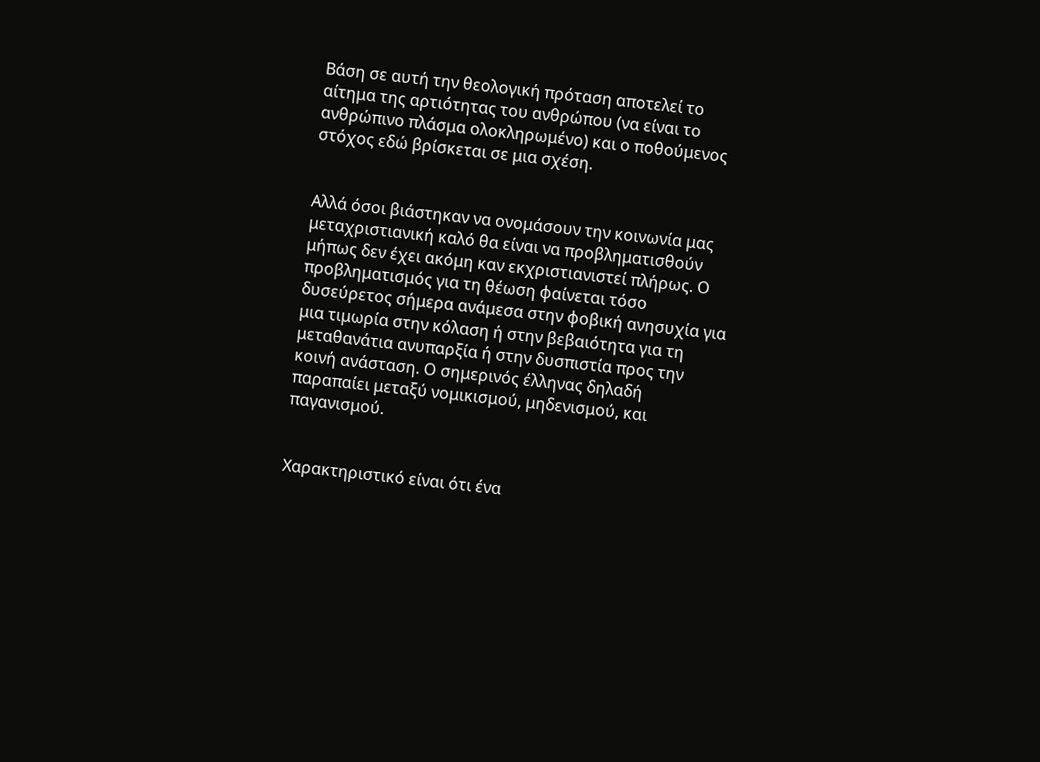Βάση σε αυτή την θεολογική πρόταση αποτελεί το αίτημα της αρτιότητας του ανθρώπου (να είναι το ανθρώπινο πλάσμα ολοκληρωμένο) και ο ποθούμενος στόχος εδώ βρίσκεται σε μια σχέση.


Αλλά όσοι βιάστηκαν να ονομάσουν την κοινωνία μας μεταχριστιανική καλό θα είναι να προβληματισθούν μήπως δεν έχει ακόμη καν εκχριστιανιστεί πλήρως. Ο προβληματισμός για τη θέωση φαίνεται τόσο δυσεύρετος σήμερα ανάμεσα στην φοβική ανησυχία για μια τιμωρία στην κόλαση ή στην βεβαιότητα για τη μεταθανάτια ανυπαρξία ή στην δυσπιστία προς την κοινή ανάσταση. Ο σημερινός έλληνας δηλαδή παραπαίει μεταξύ νομικισμού, μηδενισμού, και παγανισμού.


Χαρακτηριστικό είναι ότι ένα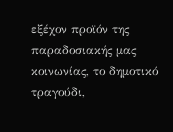εξέχον προϊόν της παραδοσιακής μας κοινωνίας, το δημοτικό τραγούδι,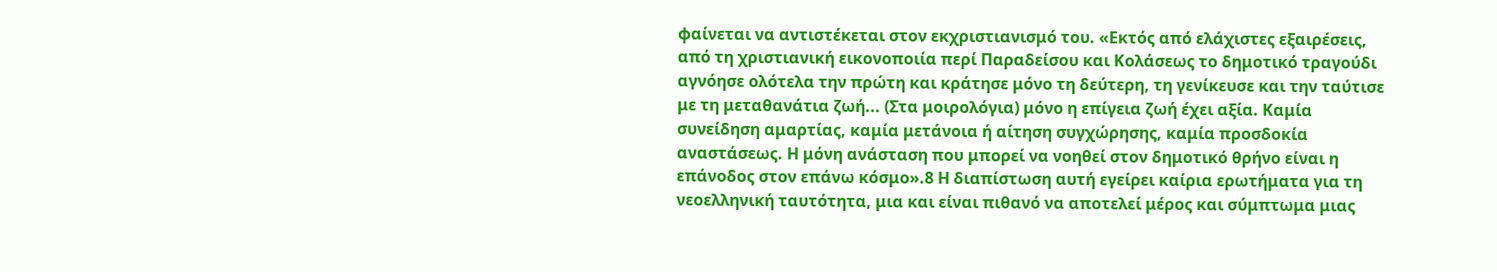φαίνεται να αντιστέκεται στον εκχριστιανισμό του. «Εκτός από ελάχιστες εξαιρέσεις, από τη χριστιανική εικονοποιία περί Παραδείσου και Κολάσεως το δημοτικό τραγούδι αγνόησε ολότελα την πρώτη και κράτησε μόνο τη δεύτερη, τη γενίκευσε και την ταύτισε με τη μεταθανάτια ζωή... (Στα μοιρολόγια) μόνο η επίγεια ζωή έχει αξία. Καμία συνείδηση αμαρτίας, καμία μετάνοια ή αίτηση συγχώρησης, καμία προσδοκία αναστάσεως. Η μόνη ανάσταση που μπορεί να νοηθεί στον δημοτικό θρήνο είναι η επάνοδος στον επάνω κόσμο».8 Η διαπίστωση αυτή εγείρει καίρια ερωτήματα για τη νεοελληνική ταυτότητα, μια και είναι πιθανό να αποτελεί μέρος και σύμπτωμα μιας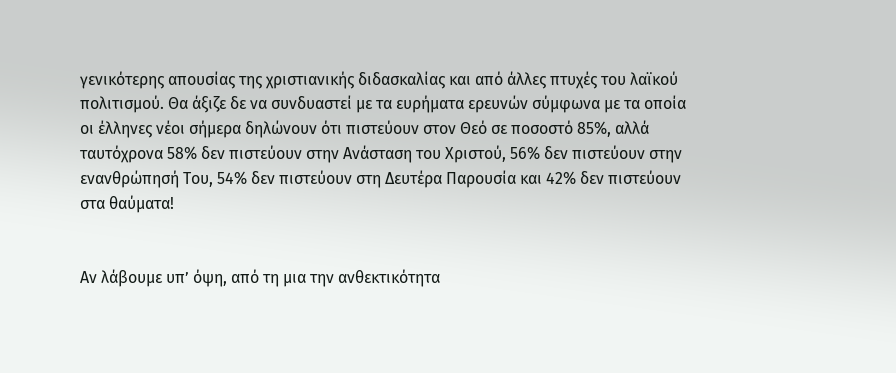γενικότερης απουσίας της χριστιανικής διδασκαλίας και από άλλες πτυχές του λαϊκού πολιτισμού. Θα άξιζε δε να συνδυαστεί με τα ευρήματα ερευνών σύμφωνα με τα οποία οι έλληνες νέοι σήμερα δηλώνουν ότι πιστεύουν στον Θεό σε ποσοστό 85%, αλλά ταυτόχρονα 58% δεν πιστεύουν στην Ανάσταση του Χριστού, 56% δεν πιστεύουν στην ενανθρώπησή Του, 54% δεν πιστεύουν στη Δευτέρα Παρουσία και 42% δεν πιστεύουν στα θαύματα!


Αν λάβουμε υπ’ όψη, από τη μια την ανθεκτικότητα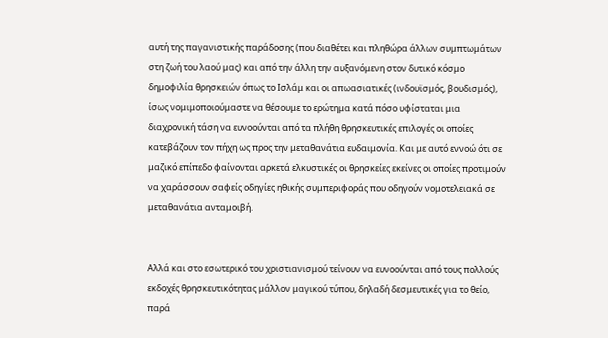αυτή της παγανιστικής παράδοσης (που διαθέτει και πληθώρα άλλων συμπτωμάτων στη ζωή του λαού μας) και από την άλλη την αυξανόμενη στον δυτικό κόσμο δημοφιλία θρησκειών όπως το Ισλάμ και οι απωασιατικές (ινδουϊσμός, βουδισμός), ίσως νομιμοποιούμαστε να θέσουμε το ερώτημα κατά πόσο υφίσταται μια διαχρονική τάση να ευνοούνται από τα πλήθη θρησκευτικές επιλογές οι οποίες κατεβάζουν τον πήχη ως προς την μεταθανάτια ευδαιμονία. Και με αυτό εννοώ ότι σε μαζικό επίπεδο φαίνονται αρκετά ελκυστικές οι θρησκείες εκείνες οι οποίες προτιμούν να χαράσσουν σαφείς οδηγίες ηθικής συμπεριφοράς που οδηγούν νομοτελειακά σε μεταθανάτια ανταμοιβή.


Αλλά και στο εσωτερικό του χριστιανισμού τείνουν να ευνοούνται από τους πολλούς εκδοχές θρησκευτικότητας μάλλον μαγικού τύπου, δηλαδή δεσμευτικές για το θείο, παρά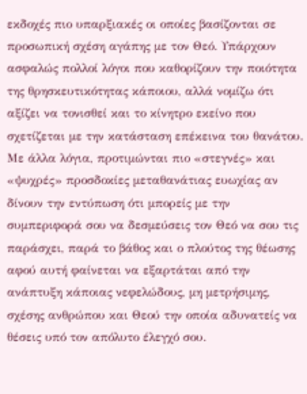εκδοχές πιο υπαρξιακές οι οποίες βασίζονται σε προσωπική σχέση αγάπης με τον Θεό. Υπάρχουν ασφαλώς πολλοί λόγοι που καθορίζουν την ποιότητα της θρησκευτικότητας κάποιου, αλλά νομίζω ότι αξίζει να τονισθεί και το κίνητρο εκείνο που σχετίζεται με την κατάσταση επέκεινα του θανάτου. Με άλλα λόγια, προτιμώνται πιο «στεγνές» και «ψυχρές» προσδοκίες μεταθανάτιας ευωχίας αν δίνουν την εντύπωση ότι μπορείς με την συμπεριφορά σου να δεσμεύσεις τον Θεό να σου τις παράσχει, παρά το βάθος και ο πλούτος της θέωσης αφού αυτή φαίνεται να εξαρτάται από την ανάπτυξη κάποιας νεφελώδους, μη μετρήσιμης, σχέσης ανθρώπου και Θεού την οποία αδυνατείς να θέσεις υπό τον απόλυτο έλεγχό σου.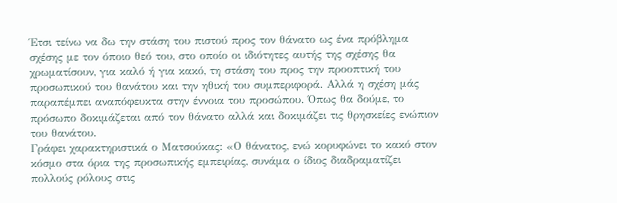Έτσι τείνω να δω την στάση του πιστού προς τον θάνατο ως ένα πρόβλημα σχέσης με τον όποιο θεό του, στο οποίο οι ιδιότητες αυτής της σχέσης θα χρωματίσουν, για καλό ή για κακό, τη στάση του προς την προοπτική του προσωπικού του θανάτου και την ηθική του συμπεριφορά. Αλλά η σχέση μάς παραπέμπει αναπόφευκτα στην έννοια του προσώπου. Όπως θα δούμε, το πρόσωπο δοκιμάζεται από τον θάνατο αλλά και δοκιμάζει τις θρησκείες ενώπιον του θανάτου.
Γράφει χαρακτηριστικά ο Ματσούκας: «Ο θάνατος, ενώ κορυφώνει το κακό στον κόσμο στα όρια της προσωπικής εμπειρίας, συνάμα ο ίδιος διαδραματίζει πολλούς ρόλους στις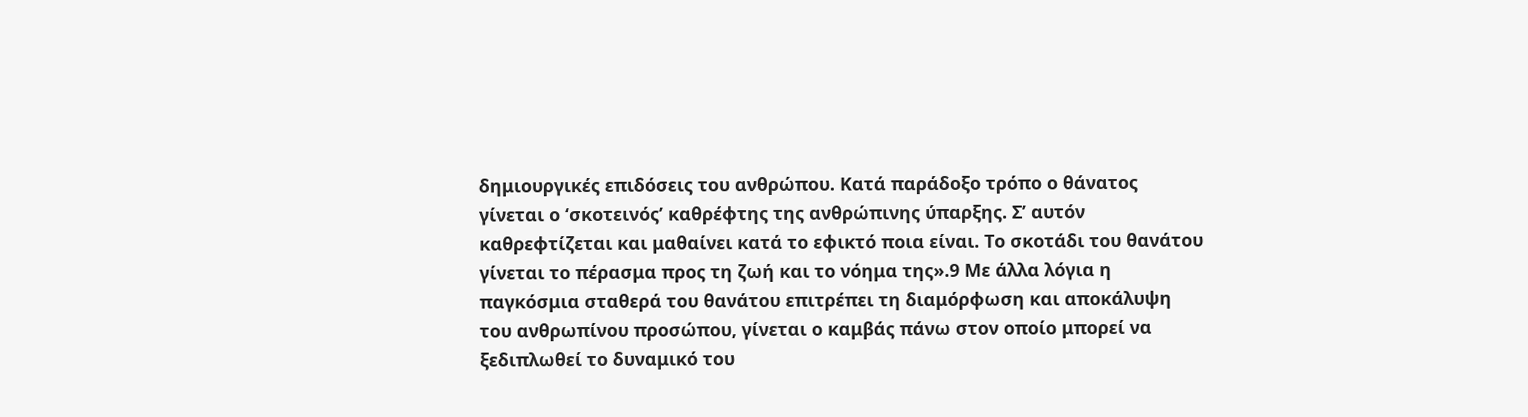δημιουργικές επιδόσεις του ανθρώπου. Κατά παράδοξο τρόπο ο θάνατος γίνεται ο ‘σκοτεινός’ καθρέφτης της ανθρώπινης ύπαρξης. Σ’ αυτόν καθρεφτίζεται και μαθαίνει κατά το εφικτό ποια είναι. Το σκοτάδι του θανάτου γίνεται το πέρασμα προς τη ζωή και το νόημα της».9 Με άλλα λόγια η παγκόσμια σταθερά του θανάτου επιτρέπει τη διαμόρφωση και αποκάλυψη του ανθρωπίνου προσώπου, γίνεται ο καμβάς πάνω στον οποίο μπορεί να ξεδιπλωθεί το δυναμικό του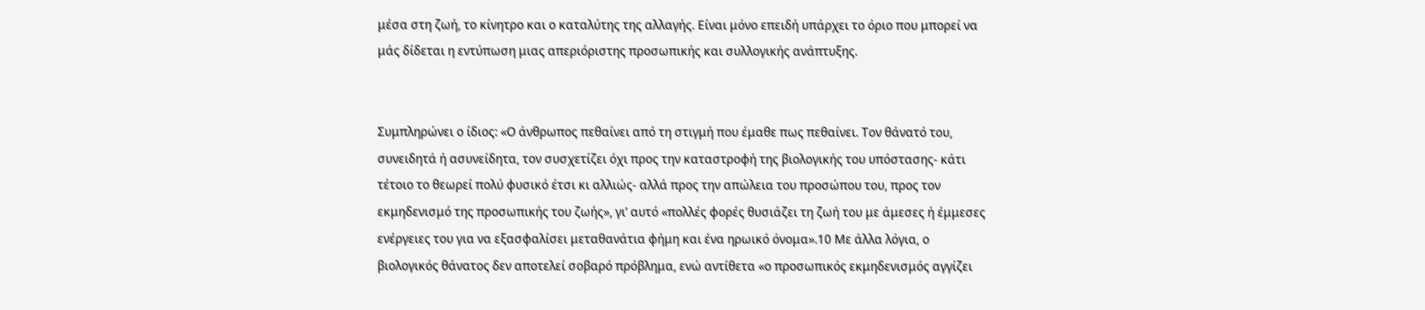μέσα στη ζωή, το κίνητρο και ο καταλύτης της αλλαγής. Είναι μόνο επειδή υπάρχει το όριο που μπορεί να μάς δίδεται η εντύπωση μιας απεριόριστης προσωπικής και συλλογικής ανάπτυξης.


Συμπληρώνει ο ίδιος: «Ο άνθρωπος πεθαίνει από τη στιγμή που έμαθε πως πεθαίνει. Τον θάνατό του, συνειδητά ή ασυνείδητα, τον συσχετίζει όχι προς την καταστροφή της βιολογικής του υπόστασης- κάτι τέτοιο το θεωρεί πολύ φυσικό έτσι κι αλλιώς- αλλά προς την απώλεια του προσώπου του, προς τον εκμηδενισμό της προσωπικής του ζωής», γι’ αυτό «πολλές φορές θυσιάζει τη ζωή του με άμεσες ή έμμεσες ενέργειες του για να εξασφαλίσει μεταθανάτια φήμη και ένα ηρωικό όνομα».10 Με άλλα λόγια, ο βιολογικός θάνατος δεν αποτελεί σοβαρό πρόβλημα, ενώ αντίθετα «ο προσωπικός εκμηδενισμός αγγίζει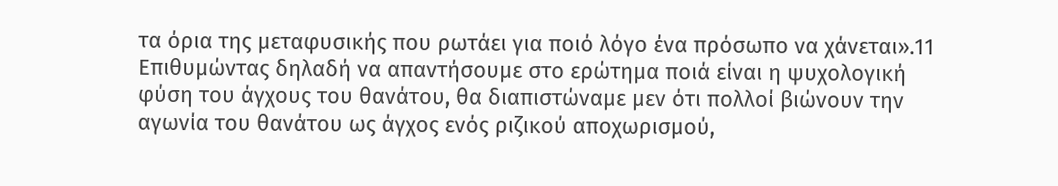τα όρια της μεταφυσικής που ρωτάει για ποιό λόγο ένα πρόσωπο να χάνεται».11 Επιθυμώντας δηλαδή να απαντήσουμε στο ερώτημα ποιά είναι η ψυχολογική φύση του άγχους του θανάτου, θα διαπιστώναμε μεν ότι πολλοί βιώνουν την αγωνία του θανάτου ως άγχος ενός ριζικού αποχωρισμού,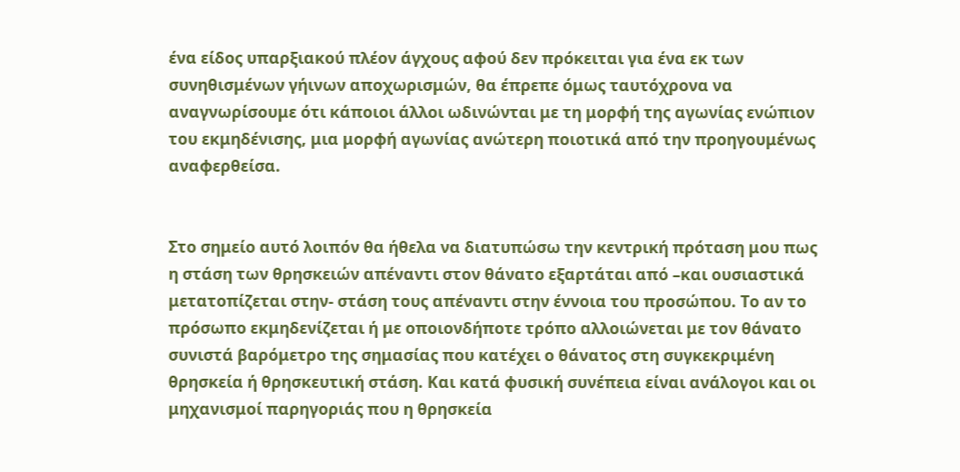ένα είδος υπαρξιακού πλέον άγχους αφού δεν πρόκειται για ένα εκ των συνηθισμένων γήινων αποχωρισμών, θα έπρεπε όμως ταυτόχρονα να αναγνωρίσουμε ότι κάποιοι άλλοι ωδινώνται με τη μορφή της αγωνίας ενώπιον του εκμηδένισης, μια μορφή αγωνίας ανώτερη ποιοτικά από την προηγουμένως αναφερθείσα.


Στο σημείο αυτό λοιπόν θα ήθελα να διατυπώσω την κεντρική πρόταση μου πως η στάση των θρησκειών απέναντι στον θάνατο εξαρτάται από –και ουσιαστικά μετατοπίζεται στην- στάση τους απέναντι στην έννοια του προσώπου. Το αν το πρόσωπο εκμηδενίζεται ή με οποιονδήποτε τρόπο αλλοιώνεται με τον θάνατο συνιστά βαρόμετρο της σημασίας που κατέχει ο θάνατος στη συγκεκριμένη θρησκεία ή θρησκευτική στάση. Και κατά φυσική συνέπεια είναι ανάλογοι και οι μηχανισμοί παρηγοριάς που η θρησκεία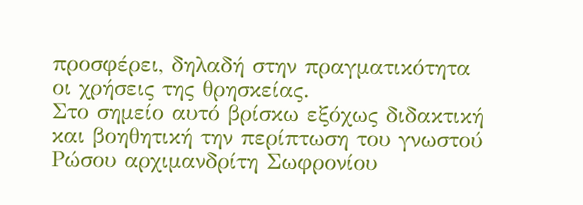προσφέρει, δηλαδή στην πραγματικότητα οι χρήσεις της θρησκείας.
Στο σημείο αυτό βρίσκω εξόχως διδακτική και βοηθητική την περίπτωση του γνωστού Ρώσου αρχιμανδρίτη Σωφρονίου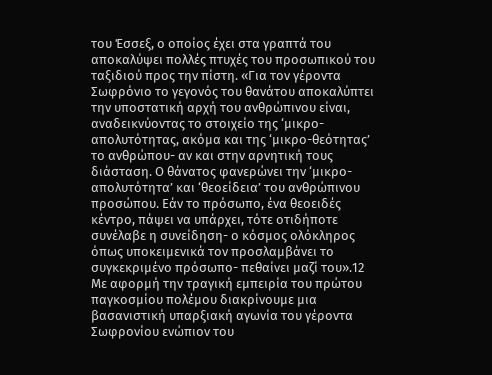του Έσσεξ, ο οποίος έχει στα γραπτά του αποκαλύψει πολλές πτυχές του προσωπικού του ταξιδιού προς την πίστη. «Για τον γέροντα Σωφρόνιο το γεγονός του θανάτου αποκαλύπτει την υποστατική αρχή του ανθρώπινου είναι, αναδεικνύοντας το στοιχείο της ‘μικρο-απολυτότητας, ακόμα και της ‘μικρο-θεότητας’ το ανθρώπου- αν και στην αρνητική τους διάσταση. Ο θάνατος φανερώνει την ‘μικρο-απολυτότητα’ και ‘θεοείδεια’ του ανθρώπινου προσώπου. Εάν το πρόσωπο, ένα θεοειδές κέντρο, πάψει να υπάρχει, τότε οτιδήποτε συνέλαβε η συνείδηση- ο κόσμος ολόκληρος όπως υποκειμενικά τον προσλαμβάνει το συγκεκριμένο πρόσωπο- πεθαίνει μαζί του».12
Με αφορμή την τραγική εμπειρία του πρώτου παγκοσμίου πολέμου διακρίνουμε μια βασανιστική υπαρξιακή αγωνία του γέροντα Σωφρονίου ενώπιον του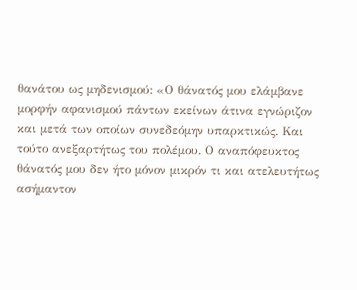θανάτου ως μηδενισμού: «Ο θάνατός μου ελάμβανε μορφήν αφανισμού πάντων εκείνων άτινα εγνώριζον και μετά των οποίων συνεδεόμην υπαρκτικώς. Και τούτο ανεξαρτήτως του πολέμου. Ο αναπόφευκτος θάνατός μου δεν ήτο μόνον μικρόν τι και ατελευτήτως ασήμαντον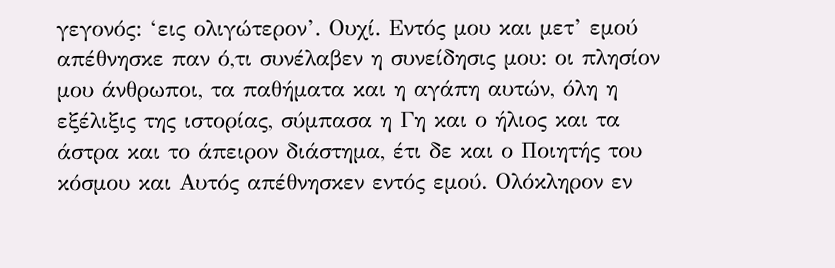γεγονός: ‘εις ολιγώτερον’. Ουχί. Εντός μου και μετ’ εμού απέθνησκε παν ό,τι συνέλαβεν η συνείδησις μου: οι πλησίον μου άνθρωποι, τα παθήματα και η αγάπη αυτών, όλη η εξέλιξις της ιστορίας, σύμπασα η Γη και ο ήλιος και τα άστρα και το άπειρον διάστημα, έτι δε και ο Ποιητής του κόσμου και Αυτός απέθνησκεν εντός εμού. Ολόκληρον εν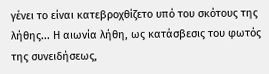γένει το είναι κατεβροχθίζετο υπό του σκότους της λήθης... Η αιωνία λήθη, ως κατάσβεσις του φωτός της συνειδήσεως,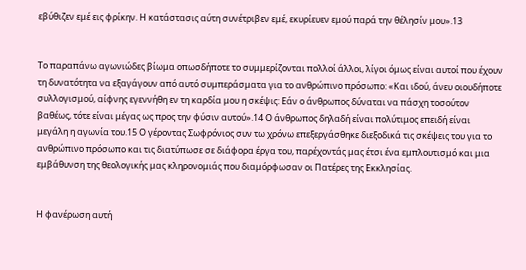εβύθιζεν εμέ εις φρίκην. Η κατάστασις αύτη συνέτριβεν εμέ, εκυρίευεν εμού παρά την θέλησίν μου».13


Το παραπάνω αγωνιώδες βίωμα οπωσδήποτε το συμμερίζονται πολλοί άλλοι, λίγοι όμως είναι αυτοί που έχουν τη δυνατότητα να εξαγάγουν από αυτό συμπεράσματα για το ανθρώπινο πρόσωπο: «Και ιδού, άνευ οιουδήποτε συλλογισμού, αίφνης εγεννήθη εν τη καρδία μου η σκέψις: Εάν ο άνθρωπος δύναται να πάσχη τοσούτον βαθέως, τότε είναι μέγας ως προς την φύσιν αυτού».14 Ο άνθρωπος δηλαδή είναι πολύτιμος επειδή είναι μεγάλη η αγωνία του.15 Ο γέροντας Σωφρόνιος συν τω χρόνω επεξεργάσθηκε διεξοδικά τις σκέψεις του για το ανθρώπινο πρόσωπο και τις διατύπωσε σε διάφορα έργα του, παρέχοντάς μας έτσι ένα εμπλουτισμό και μια εμβάθυνση της θεολογικής μας κληρονομιάς που διαμόρφωσαν οι Πατέρες της Εκκλησίας.


Η φανέρωση αυτή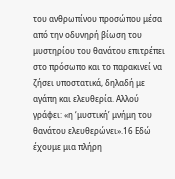του ανθρωπίνου προσώπου μέσα από την οδυνηρή βίωση του μυστηρίου του θανάτου επιτρέπει στο πρόσωπο και το παρακινεί να ζήσει υποστατικά, δηλαδή με αγάπη και ελευθερία. Αλλού γράφει: «η ‘μυστική’ μνήμη του θανάτου ελευθερώνει».16 Εδώ έχουμε μια πλήρη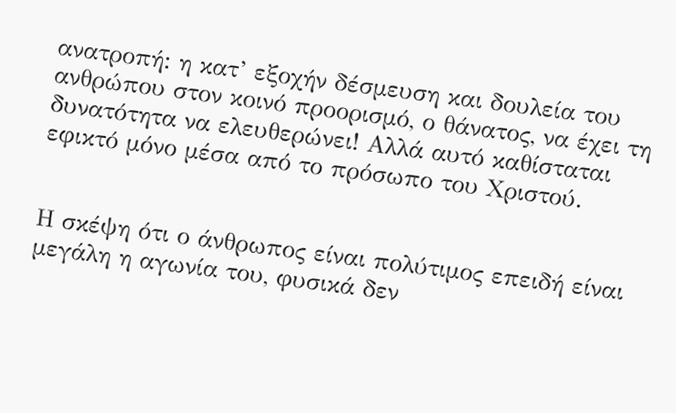ανατροπή: η κατ’ εξοχήν δέσμευση και δουλεία του ανθρώπου στον κοινό προορισμό, ο θάνατος, να έχει τη δυνατότητα να ελευθερώνει! Αλλά αυτό καθίσταται εφικτό μόνο μέσα από το πρόσωπο του Χριστού.


Η σκέψη ότι ο άνθρωπος είναι πολύτιμος επειδή είναι μεγάλη η αγωνία του, φυσικά δεν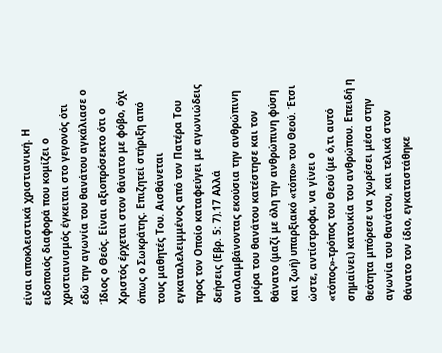είναι αποκλειστικά χριστιανική. Η ειδοποιός διαφορά που κομίζει ο χριστιανισμός έγκειται στο γεγονός ότι εδώ την αγωνία του θανάτου αγκάλιασε ο Ίδιος ο Θεός. Είναι αξιοπρόσεκτο ότι ο Χριστός έρχεται στον θάνατο με φόβο, όχι όπως ο Σωκράτης. Επιζητεί στήριξη από τους μαθητές Του. Αισθάνεται εγκαταλελειμμένος από τον Πατέρα Του προς τον Οποίο καταφεύγει με αγωνιώδεις δεήσεις (Εβρ. 5: 7).17 Αλλά αναλαμβάνοντας εκούσια την ανθρώπινη μοίρα του θανάτου κατέστησε και τον θάνατο (μαζί με όλη την ανθρώπινη φύση και ζωή) υπαρξιακό «τόπο» του Θεού. Έτσι ώστε, αντίστροφα, να γίνει ο «τόπος»-τρόπος του Θεού (με ό,τι αυτό σημαίνει) κατοικία του ανθρώπου. Επειδή η θεότητα μπόρεσε να χωρέσει μέσα στην αγωνία του θανάτου, και τελικά στον θάνατο τον ίδιο, εγκαταστάθηκε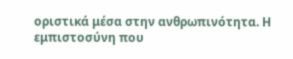οριστικά μέσα στην ανθρωπινότητα. Η εμπιστοσύνη που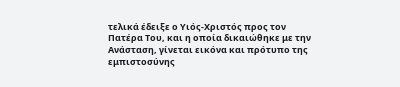τελικά έδειξε ο Υιός-Χριστός προς τον Πατέρα Του, και η οποία δικαιώθηκε με την Ανάσταση, γίνεται εικόνα και πρότυπο της εμπιστοσύνης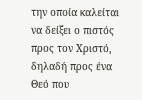την οποία καλείται να δείξει ο πιστός προς τον Χριστό, δηλαδή προς ένα Θεό που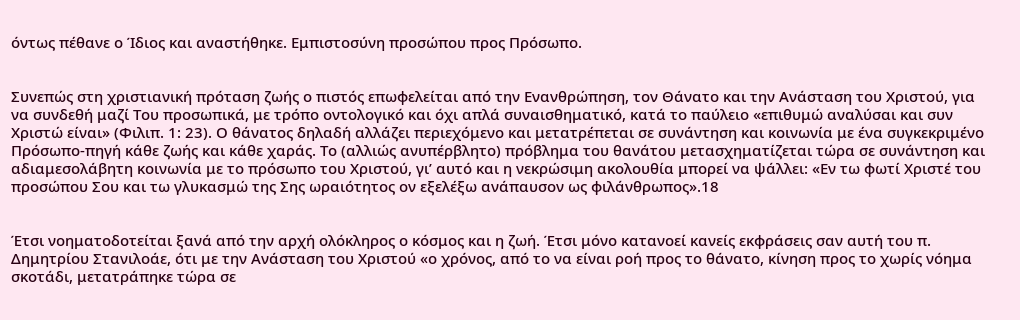όντως πέθανε ο Ίδιος και αναστήθηκε. Εμπιστοσύνη προσώπου προς Πρόσωπο.


Συνεπώς στη χριστιανική πρόταση ζωής ο πιστός επωφελείται από την Ενανθρώπηση, τον Θάνατο και την Ανάσταση του Χριστού, για να συνδεθή μαζί Του προσωπικά, με τρόπο οντολογικό και όχι απλά συναισθηματικό, κατά το παύλειο «επιθυμώ αναλύσαι και συν Χριστώ είναι» (Φιλιπ. 1: 23). Ο θάνατος δηλαδή αλλάζει περιεχόμενο και μετατρέπεται σε συνάντηση και κοινωνία με ένα συγκεκριμένο Πρόσωπο-πηγή κάθε ζωής και κάθε χαράς. Το (αλλιώς ανυπέρβλητο) πρόβλημα του θανάτου μετασχηματίζεται τώρα σε συνάντηση και αδιαμεσολάβητη κοινωνία με το πρόσωπο του Χριστού, γι’ αυτό και η νεκρώσιμη ακολουθία μπορεί να ψάλλει: «Εν τω φωτί Χριστέ του προσώπου Σου και τω γλυκασμώ της Σης ωραιότητος ον εξελέξω ανάπαυσον ως φιλάνθρωπος».18


Έτσι νοηματοδοτείται ξανά από την αρχή ολόκληρος ο κόσμος και η ζωή. Έτσι μόνο κατανοεί κανείς εκφράσεις σαν αυτή του π. Δημητρίου Στανιλοάε, ότι με την Ανάσταση του Χριστού «ο χρόνος, από το να είναι ροή προς το θάνατο, κίνηση προς το χωρίς νόημα σκοτάδι, μετατράπηκε τώρα σε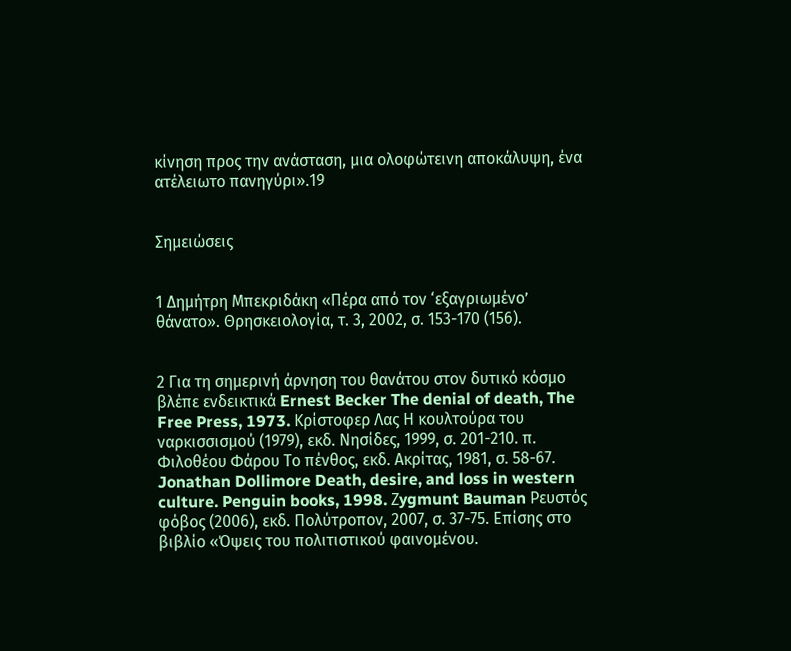κίνηση προς την ανάσταση, μια ολοφώτεινη αποκάλυψη, ένα ατέλειωτο πανηγύρι».19


Σημειώσεις


1 Δημήτρη Μπεκριδάκη «Πέρα από τον ‘εξαγριωμένο’ θάνατο». Θρησκειολογία, τ. 3, 2002, σ. 153-170 (156).


2 Για τη σημερινή άρνηση του θανάτου στον δυτικό κόσμο βλέπε ενδεικτικά Ernest Becker The denial of death, The Free Press, 1973. Κρίστοφερ Λας Η κουλτούρα του ναρκισσισμού (1979), εκδ. Νησίδες, 1999, σ. 201-210. π. Φιλοθέου Φάρου Το πένθος, εκδ. Ακρίτας, 1981, σ. 58-67. Jonathan Dollimore Death, desire, and loss in western culture. Penguin books, 1998. Ζygmunt Bauman Ρευστός φόβος (2006), εκδ. Πολύτροπον, 2007, σ. 37-75. Επίσης στο βιβλίο «Όψεις του πολιτιστικού φαινομένου.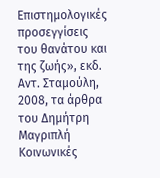Επιστημολογικές προσεγγίσεις του θανάτου και της ζωής», εκδ. Αντ. Σταμούλη, 2008, τα άρθρα του Δημήτρη Μαγριπλή Κοινωνικές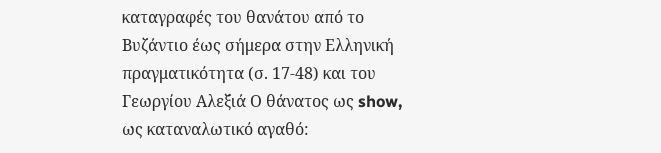καταγραφές του θανάτου από το Βυζάντιο έως σήμερα στην Ελληνική πραγματικότητα (σ. 17-48) και του Γεωργίου Αλεξιά Ο θάνατος ως show, ως καταναλωτικό αγαθό: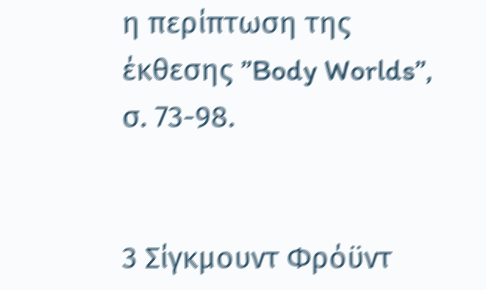η περίπτωση της έκθεσης ”Body Worlds”, σ. 73-98.


3 Σίγκμουντ Φρόϋντ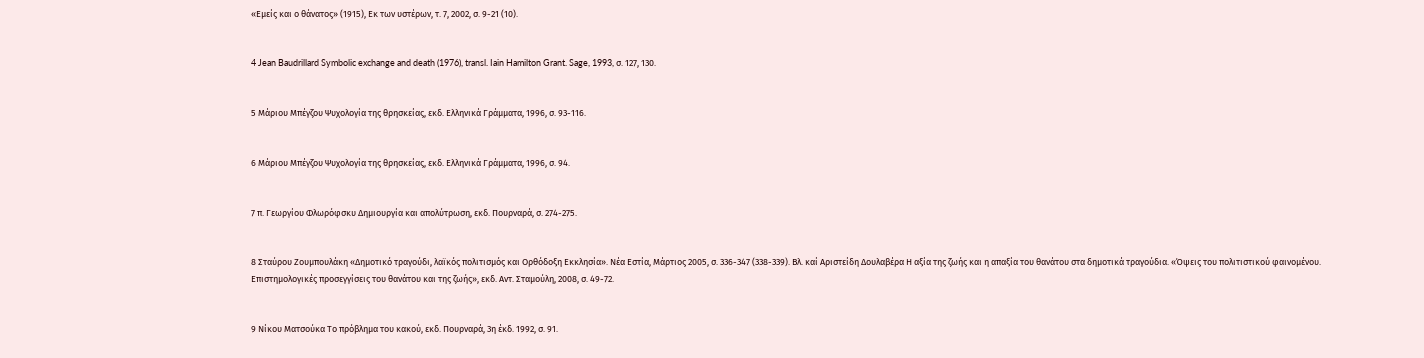«Εμείς και ο θάνατος» (1915), Εκ των υστέρων, τ. 7, 2002, σ. 9-21 (10).


4 Jean Baudrillard Symbolic exchange and death (1976), transl. Iain Hamilton Grant. Sage, 1993, σ. 127, 130.


5 Μάριου Μπέγζου Ψυχολογία της θρησκείας, εκδ. Ελληνικά Γράμματα, 1996, σ. 93-116.


6 Μάριου Μπέγζου Ψυχολογία της θρησκείας, εκδ. Ελληνικά Γράμματα, 1996, σ. 94.


7 π. Γεωργίου Φλωρόφσκυ Δημιουργία και απολύτρωση, εκδ. Πουρναρά, σ. 274-275.


8 Σταύρου Ζουμπουλάκη «Δημοτικό τραγούδι, λαϊκός πολιτισμός και Ορθόδοξη Εκκλησία». Νέα Εστία, Μάρτιος 2005, σ. 336-347 (338-339). Βλ. καί Αριστείδη Δουλαβέρα Η αξία της ζωής και η απαξία του θανάτου στα δημοτικά τραγούδια. «Όψεις του πολιτιστικού φαινομένου. Επιστημολογικές προσεγγίσεις του θανάτου και της ζωής», εκδ. Αντ. Σταμούλη, 2008, σ. 49-72.


9 Νίκου Ματσούκα Το πρόβλημα του κακού, εκδ. Πουρναρά, 3η έκδ. 1992, σ. 91.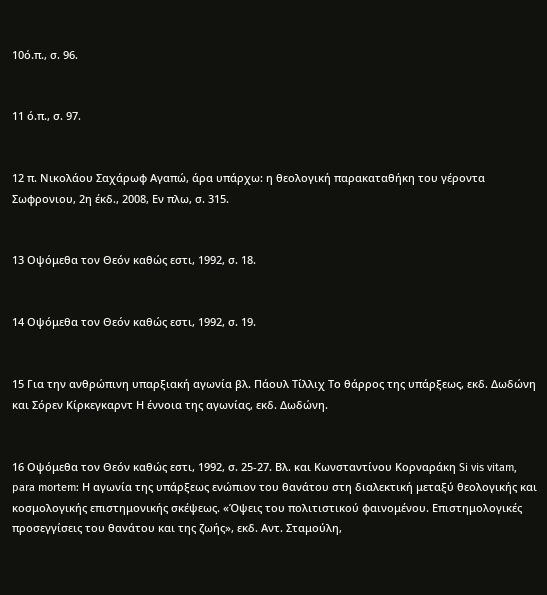10ό.π., σ. 96.


11 ό.π., σ. 97.


12 π. Νικολάου Σαχάρωφ Αγαπώ, άρα υπάρχω: η θεολογική παρακαταθήκη του γέροντα Σωφρονιου, 2η έκδ., 2008, Εν πλω, σ. 315.


13 Οψόμεθα τον Θεόν καθώς εστι, 1992, σ. 18.


14 Οψόμεθα τον Θεόν καθώς εστι, 1992, σ. 19.


15 Για την ανθρώπινη υπαρξιακή αγωνία βλ. Πάουλ Τίλλιχ Το θάρρος της υπάρξεως, εκδ. Δωδώνη και Σόρεν Κίρκεγκαρντ Η έννοια της αγωνίας, εκδ. Δωδώνη.


16 Οψόμεθα τον Θεόν καθώς εστι, 1992, σ. 25-27. Βλ. και Κωνσταντίνου Κορναράκη Si vis vitam, para mortem: Η αγωνία της υπάρξεως ενώπιον του θανάτου στη διαλεκτική μεταξύ θεολογικής και κοσμολογικής επιστημονικής σκέψεως. «Όψεις του πολιτιστικού φαινομένου. Επιστημολογικές προσεγγίσεις του θανάτου και της ζωής», εκδ. Αντ. Σταμούλη,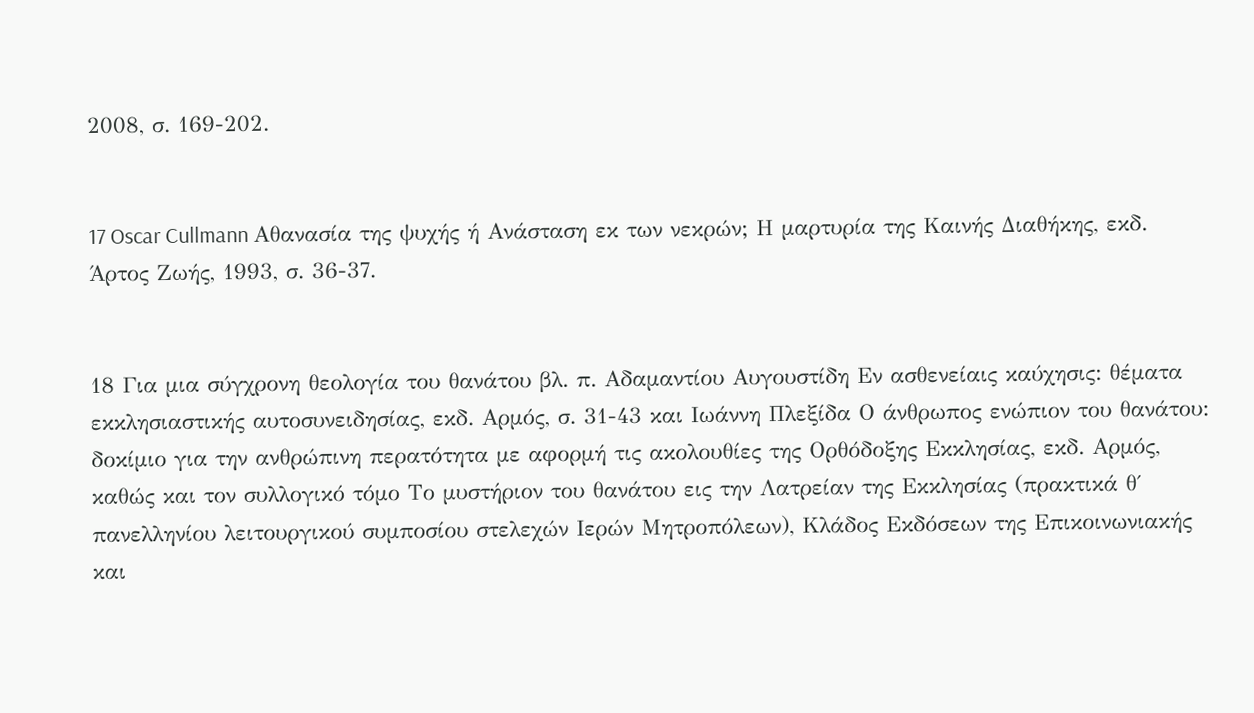2008, σ. 169-202.


17 Oscar Cullmann Αθανασία της ψυχής ή Ανάσταση εκ των νεκρών; Η μαρτυρία της Καινής Διαθήκης, εκδ. Άρτος Ζωής, 1993, σ. 36-37.


18 Για μια σύγχρονη θεολογία του θανάτου βλ. π. Αδαμαντίου Αυγουστίδη Εν ασθενείαις καύχησις: θέματα εκκλησιαστικής αυτοσυνειδησίας, εκδ. Αρμός, σ. 31-43 και Ιωάννη Πλεξίδα Ο άνθρωπος ενώπιον του θανάτου: δοκίμιο για την ανθρώπινη περατότητα με αφορμή τις ακολουθίες της Ορθόδοξης Εκκλησίας, εκδ. Αρμός, καθώς και τον συλλογικό τόμο Το μυστήριον του θανάτου εις την Λατρείαν της Εκκλησίας (πρακτικά θ΄ πανελληνίου λειτουργικού συμποσίου στελεχών Ιερών Μητροπόλεων), Κλάδος Εκδόσεων της Επικοινωνιακής και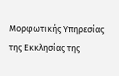Μορφωτικής Υπηρεσίας της Εκκλησίας της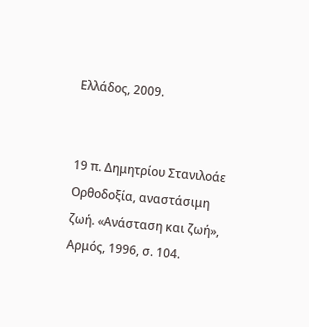Ελλάδος, 2009.


19 π. Δημητρίου Στανιλοάε Ορθοδοξία, αναστάσιμη ζωή. «Ανάσταση και ζωή», Αρμός, 1996, σ. 104.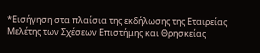*Εισήγηση στα πλαίσια της εκδήλωσης της Εταιρείας Μελέτης των Σχέσεων Επιστήμης και Θρησκείας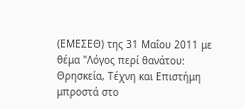(ΕΜΕΣΕΘ) της 31 Μαΐου 2011 με θέμα "Λόγος περί θανάτου: Θρησκεία, Τέχνη και Επιστήμη μπροστά στο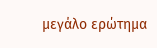μεγάλο ερώτημα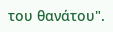του θανάτου".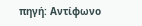πηγή: Αντίφωνο